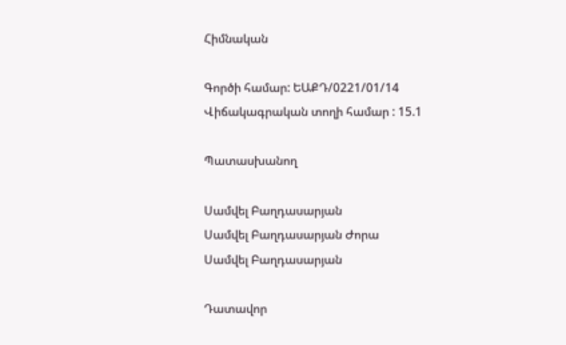Հիմնական

Գործի համար: ԵԱՔԴ/0221/01/14
Վիճակագրական տողի համար : 15.1

Պատասխանող

Սամվել Բաղդասարյան
Սամվել Բաղդասարյան Ժորա
Սամվել Բաղդասարյան

Դատավոր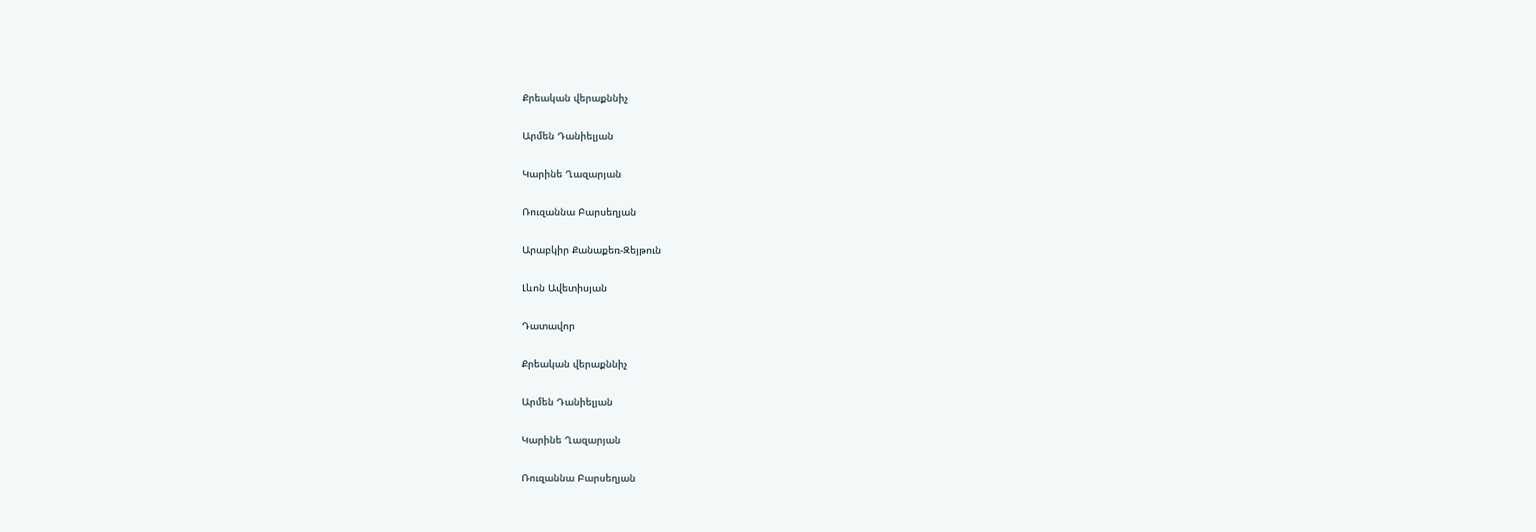Քրեական վերաքննիչ

Արմեն Դանիելյան

Կարինե Ղազարյան

Ռուզաննա Բարսեղյան

Արաբկիր Քանաքեռ-Զեյթուն

Լևոն Ավետիսյան

Դատավոր

Քրեական վերաքննիչ

Արմեն Դանիելյան

Կարինե Ղազարյան

Ռուզաննա Բարսեղյան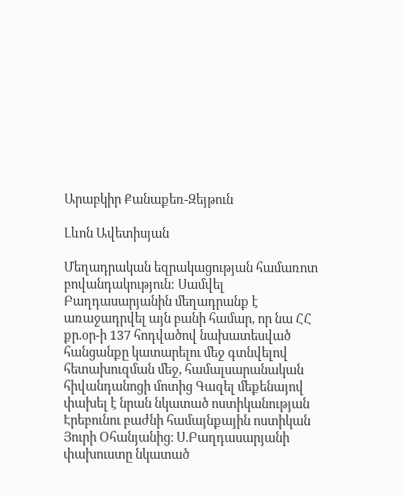Արաբկիր Քանաքեռ-Զեյթուն

Լևոն Ավետիսյան

Մեղադրական եզրակացության համառոտ բովանդակություն: Սամվել Բաղդասարյանին մեղադրանք է առաջադրվել այն բանի համար, որ նա ՀՀ քր.օր-ի 137 հոդվածով նախատեսված հանցանքը կատարելու մեջ գտնվելով հետախուզման մեջ, համալսարանական հիվանդանոցի մոտից Գազել մեքենայով փախել է նրան նկատած ոստիկանության Էրեբունու բաժնի համայնքային ոստիկան Յուրի Օհանյանից։ Ս.Բաղդասարյանի փախուստը նկատած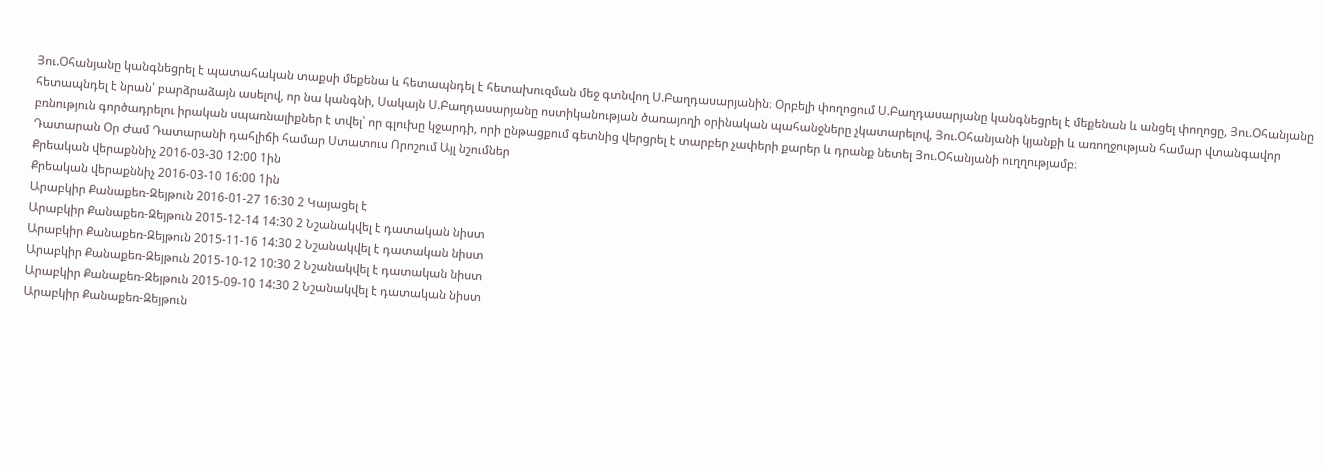Յու.Օհանյանը կանգնեցրել է պատահական տաքսի մեքենա և հետապնդել է հետախուզման մեջ գտնվող Ս.Բաղդասարյանին։ Օրբելի փողոցում Ս.Բաղդասարյանը կանգնեցրել է մեքենան և անցել փողոցը, Յու.Օհանյանը հետապնդել է նրան՝ բարձրաձայն ասելով, որ նա կանգնի, Սակայն Ս.Բաղդասարյանը ոստիկանության ծառայողի օրինական պահանջները չկատարելով, Յու.Օհանյանի կյանքի և առողջության համար վտանգավոր բռնություն գործադրելու իրական սպառնալիքներ է տվել՝ որ գլուխը կջարդի, որի ընթացքում գետնից վերցրել է տարբեր չափերի քարեր և դրանք նետել Յու.Օհանյանի ուղղությամբ։
Դատարան Օր Ժամ Դատարանի դահլիճի համար Ստատուս Որոշում Այլ նշումներ
Քրեական վերաքննիչ 2016-03-30 12:00 1ին
Քրեական վերաքննիչ 2016-03-10 16:00 1ին
Արաբկիր Քանաքեռ-Զեյթուն 2016-01-27 16:30 2 Կայացել է
Արաբկիր Քանաքեռ-Զեյթուն 2015-12-14 14:30 2 Նշանակվել է դատական նիստ
Արաբկիր Քանաքեռ-Զեյթուն 2015-11-16 14:30 2 Նշանակվել է դատական նիստ
Արաբկիր Քանաքեռ-Զեյթուն 2015-10-12 10:30 2 Նշանակվել է դատական նիստ
Արաբկիր Քանաքեռ-Զեյթուն 2015-09-10 14:30 2 Նշանակվել է դատական նիստ
Արաբկիր Քանաքեռ-Զեյթուն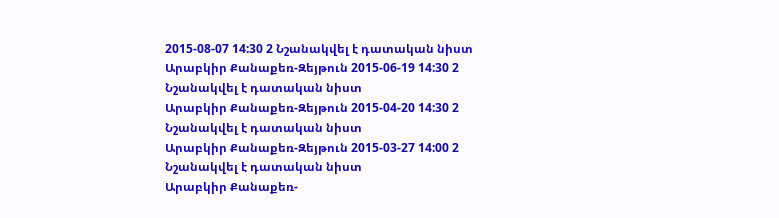2015-08-07 14:30 2 Նշանակվել է դատական նիստ
Արաբկիր Քանաքեռ-Զեյթուն 2015-06-19 14:30 2 Նշանակվել է դատական նիստ
Արաբկիր Քանաքեռ-Զեյթուն 2015-04-20 14:30 2 Նշանակվել է դատական նիստ
Արաբկիր Քանաքեռ-Զեյթուն 2015-03-27 14:00 2 Նշանակվել է դատական նիստ
Արաբկիր Քանաքեռ-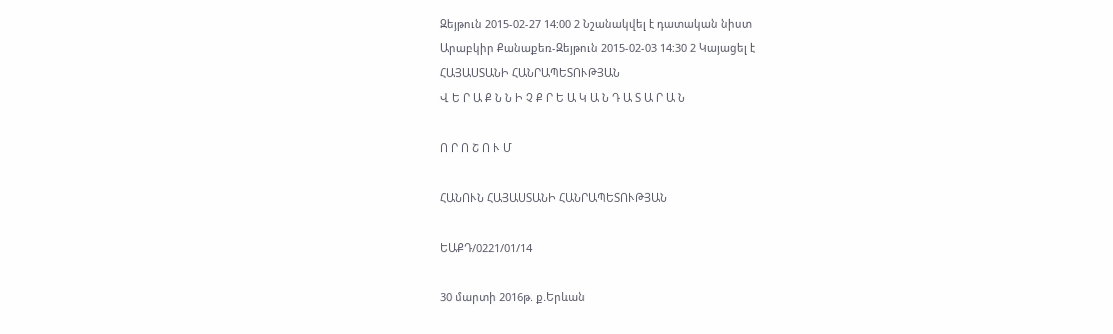Զեյթուն 2015-02-27 14:00 2 Նշանակվել է դատական նիստ
Արաբկիր Քանաքեռ-Զեյթուն 2015-02-03 14:30 2 Կայացել է
ՀԱՅԱՍՏԱՆԻ ՀԱՆՐԱՊԵՏՈՒԹՅԱՆ
Վ Ե Ր Ա Ք Ն Ն Ի Չ Ք Ր Ե Ա Կ Ա Ն Դ Ա Տ Ա Ր Ա Ն

Ո Ր Ո Շ Ո Ւ Մ

ՀԱՆՈՒՆ ՀԱՅԱՍՏԱՆԻ ՀԱՆՐԱՊԵՏՈՒԹՅԱՆ

ԵԱՔԴ/0221/01/14

30 մարտի 2016թ. ք.Երևան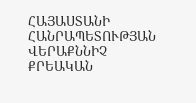ՀԱՅԱՍՏԱՆԻ ՀԱՆՐԱՊԵՏՈՒԹՅԱՆ ՎԵՐԱՔՆՆԻՉ ՔՐԵԱԿԱՆ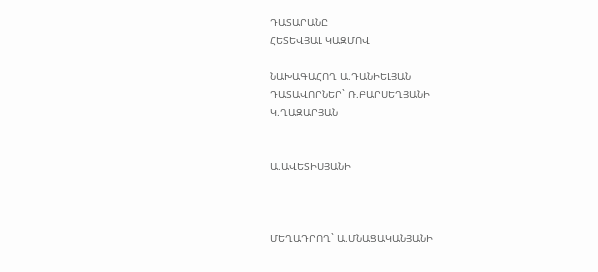ԴԱՏԱՐԱՆԸ
ՀԵՏԵՎՅԱԼ ԿԱԶՄՈՎ

ՆԱԽԱԳԱՀՈՂ Ա.ԴԱՆԻԵԼՅԱՆ
ԴԱՏԱՎՈՐՆԵՐ` Ռ.ԲԱՐՍԵՂՅԱՆԻ
Կ.ՂԱԶԱՐՅԱՆ


Ա.ԱՎԵՏԻՍՅԱՆԻ



ՄԵՂԱԴՐՈՂ` Ա.ՄՆԱՑԱԿԱՆՅԱՆԻ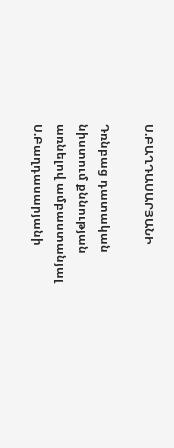Ս.ԲԱՂԴԱՍԱՐՅԱՆԻ

Դռնբաց դատական նիստում քննության առնելով ամբաստանյալ Ս.Բաղդասարյանի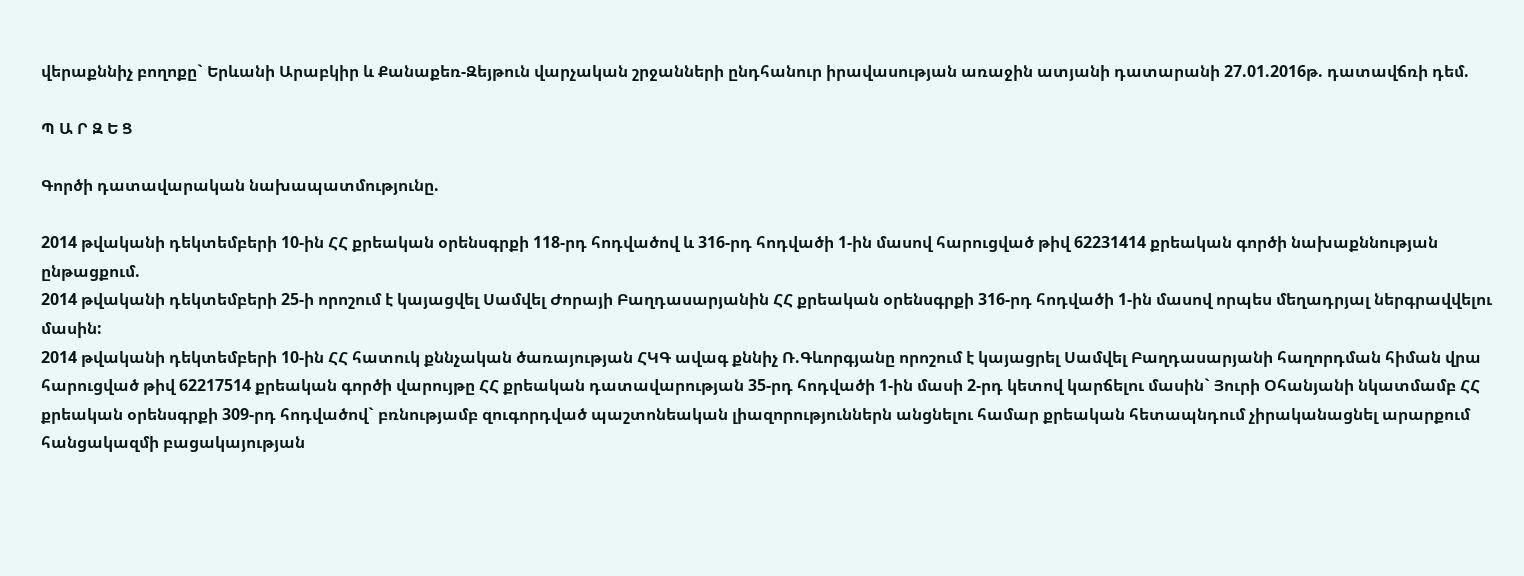վերաքննիչ բողոքը` Երևանի Արաբկիր և Քանաքեռ-Զեյթուն վարչական շրջանների ընդհանուր իրավասության առաջին ատյանի դատարանի 27.01.2016թ. դատավճռի դեմ.

Պ Ա Ր Զ Ե Ց

Գործի դատավարական նախապատմությունը.

2014 թվականի դեկտեմբերի 10-ին ՀՀ քրեական օրենսգրքի 118-րդ հոդվածով և 316-րդ հոդվածի 1-ին մասով հարուցված թիվ 62231414 քրեական գործի նախաքննության ընթացքում.
2014 թվականի դեկտեմբերի 25-ի որոշում է կայացվել Սամվել Ժորայի Բաղդասարյանին ՀՀ քրեական օրենսգրքի 316-րդ հոդվածի 1-ին մասով որպես մեղադրյալ ներգրավվելու մասին:
2014 թվականի դեկտեմբերի 10-ին ՀՀ հատուկ քննչական ծառայության ՀԿԳ ավագ քննիչ Ռ.Գևորգյանը որոշում է կայացրել Սամվել Բաղդասարյանի հաղորդման հիման վրա հարուցված թիվ 62217514 քրեական գործի վարույթը ՀՀ քրեական դատավարության 35-րդ հոդվածի 1-ին մասի 2-րդ կետով կարճելու մասին` Յուրի Օհանյանի նկատմամբ ՀՀ քրեական օրենսգրքի 309-րդ հոդվածով` բռնությամբ զուգորդված պաշտոնեական լիազորություններն անցնելու համար քրեական հետապնդում չիրականացնել արարքում հանցակազմի բացակայության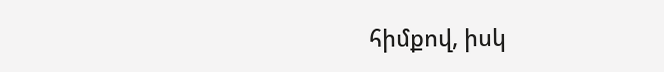հիմքով, իսկ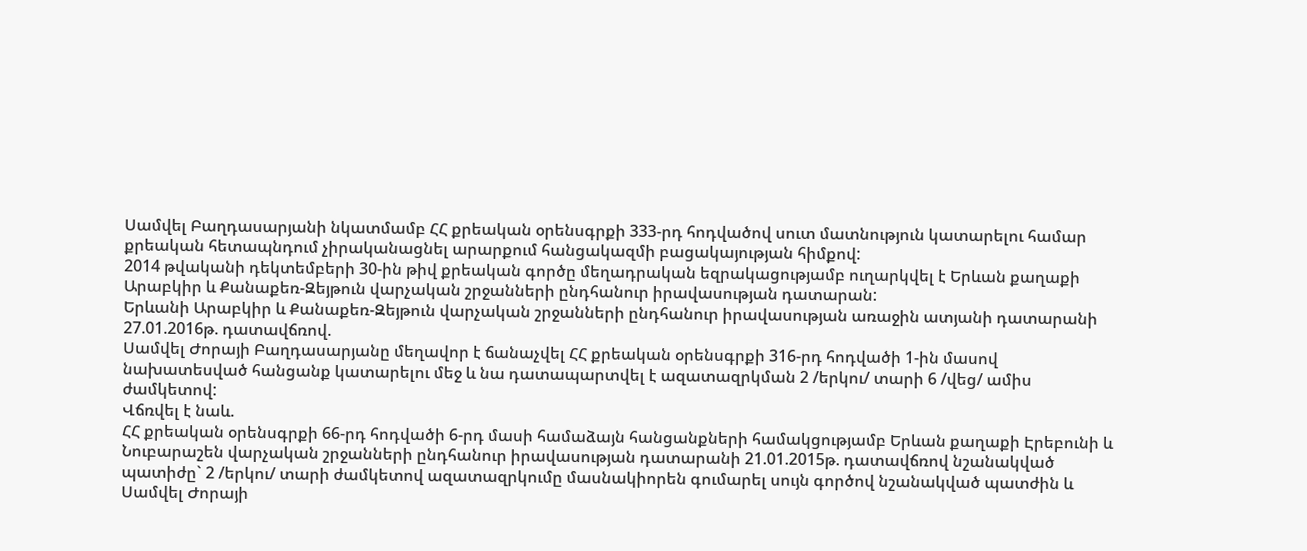Սամվել Բաղդասարյանի նկատմամբ ՀՀ քրեական օրենսգրքի 333-րդ հոդվածով սուտ մատնություն կատարելու համար քրեական հետապնդում չիրականացնել արարքում հանցակազմի բացակայության հիմքով:
2014 թվականի դեկտեմբերի 30-ին թիվ քրեական գործը մեղադրական եզրակացությամբ ուղարկվել է Երևան քաղաքի Արաբկիր և Քանաքեռ-Զեյթուն վարչական շրջանների ընդհանուր իրավասության դատարան:
Երևանի Արաբկիր և Քանաքեռ-Զեյթուն վարչական շրջանների ընդհանուր իրավասության առաջին ատյանի դատարանի 27.01.2016թ. դատավճռով.
Սամվել Ժորայի Բաղդասարյանը մեղավոր է ճանաչվել ՀՀ քրեական օրենսգրքի 316-րդ հոդվածի 1-ին մասով նախատեսված հանցանք կատարելու մեջ և նա դատապարտվել է ազատազրկման 2 /երկու/ տարի 6 /վեց/ ամիս ժամկետով:
Վճռվել է նաև.
ՀՀ քրեական օրենսգրքի 66-րդ հոդվածի 6-րդ մասի համաձայն հանցանքների համակցությամբ Երևան քաղաքի Էրեբունի և Նուբարաշեն վարչական շրջանների ընդհանուր իրավասության դատարանի 21.01.2015թ. դատավճռով նշանակված պատիժը` 2 /երկու/ տարի ժամկետով ազատազրկումը մասնակիորեն գումարել սույն գործով նշանակված պատժին և Սամվել Ժորայի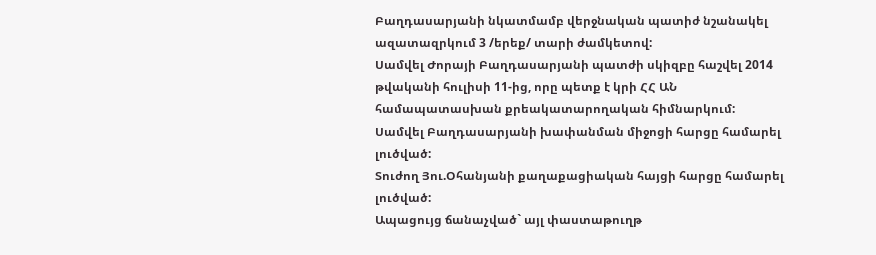Բաղդասարյանի նկատմամբ վերջնական պատիժ նշանակել ազատազրկում 3 /երեք/ տարի ժամկետով:
Սամվել Ժորայի Բաղդասարյանի պատժի սկիզբը հաշվել 2014 թվականի հուլիսի 11-ից, որը պետք է կրի ՀՀ ԱՆ համապատասխան քրեակատարողական հիմնարկում:
Սամվել Բաղդասարյանի խափանման միջոցի հարցը համարել լուծված:
Տուժող Յու.Օհանյանի քաղաքացիական հայցի հարցը համարել լուծված:
Ապացույց ճանաչված` այլ փաստաթուղթ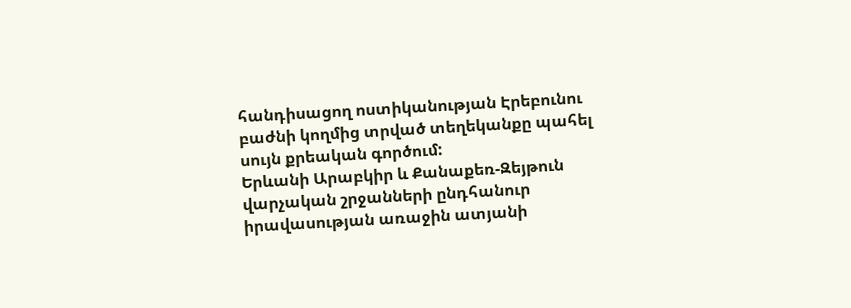հանդիսացող ոստիկանության Էրեբունու բաժնի կողմից տրված տեղեկանքը պահել սույն քրեական գործում:
Երևանի Արաբկիր և Քանաքեռ-Զեյթուն վարչական շրջանների ընդհանուր իրավասության առաջին ատյանի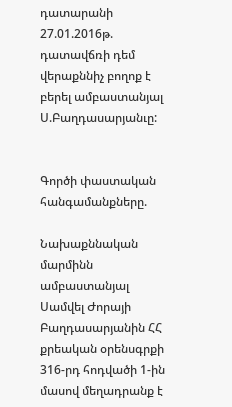դատարանի 27.01.2016թ. դատավճռի դեմ վերաքննիչ բողոք է բերել ամբաստանյալ Ս.Բաղդասարյանւը:


Գործի փաստական հանգամանքները.

Նախաքննական մարմինն ամբաստանյալ Սամվել Ժորայի Բաղդասարյանին ՀՀ քրեական օրենսգրքի 316-րդ հոդվածի 1-ին մասով մեղադրանք է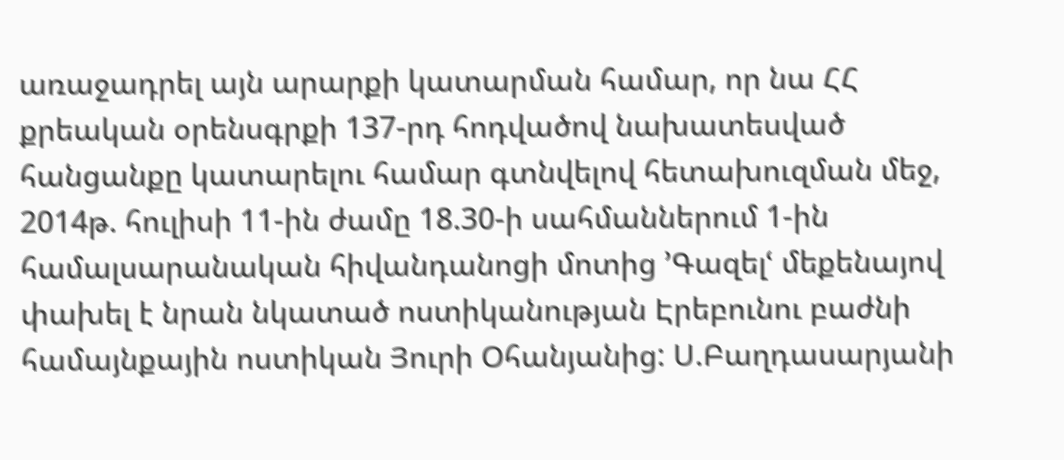առաջադրել այն արարքի կատարման համար, որ նա ՀՀ քրեական օրենսգրքի 137-րդ հոդվածով նախատեսված հանցանքը կատարելու համար գտնվելով հետախուզման մեջ, 2014թ. հուլիսի 11-ին ժամը 18.30-ի սահմաններում 1-ին համալսարանական հիվանդանոցի մոտից ՚Գազելՙ մեքենայով փախել է նրան նկատած ոստիկանության Էրեբունու բաժնի համայնքային ոստիկան Յուրի Օհանյանից: Ս.Բաղդասարյանի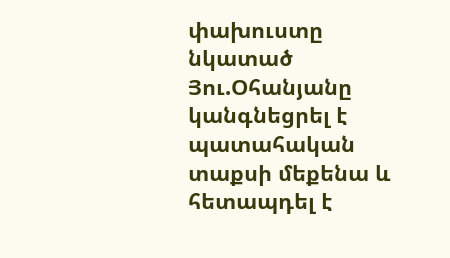փախուստը նկատած Յու.Օհանյանը կանգնեցրել է պատահական տաքսի մեքենա և հետապդել է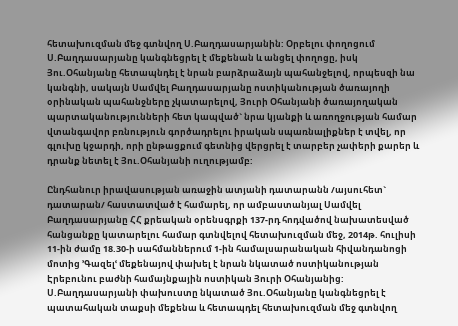հետախուզման մեջ գտնվող Ս.Բաղդասարյանին: Օրբելու փողոցում Ս.Բաղդասարյանը կանգնեցրել է մեքենան և անցել փողոցը, իսկ Յու.Օհանյանը հետապնդել է նրան բարձրաձայն պահանջելով, որպեսզի նա կանգնի, սակայն Սամվել Բաղդասարյանը ոստիկանության ծառայողի օրինական պահանջները չկատարելով, Յուրի Օհանյանի ծառայողական պարտականությունների հետ կապված` նրա կյանքի և առողջության համար վտանգավոր բռնություն գործադրելու իրական սպառնալիքներ է տվել, որ գլուխը կջարդի, որի ընթացքում գետնից վերցրել է տարբեր չափերի քարեր և դրանք նետել է Յու.Օհանյանի ուղությամբ:

Ընդհանուր իրավասության առաջին ատյանի դատարանն /այսուհետ` դատարան/ հաստատված է համարել, որ ամբաստանյալ Սամվել Բաղդասարյանը ՀՀ քրեական օրենսգրքի 137-րդ հոդվածով նախատեսված հանցանքը կատարելու համար գտնվելով հետախուզման մեջ, 2014թ. հուլիսի 11-ին ժամը 18.30-ի սահմաններում 1-ին համալսարանական հիվանդանոցի մոտից ՚Գազելՙ մեքենայով փախել է նրան նկատած ոստիկանության Էրեբունու բաժնի համայնքային ոստիկան Յուրի Օհանյանից: Ս.Բաղդասարյանի փախուստը նկատած Յու.Օհանյանը կանգնեցրել է պատահական տաքսի մեքենա և հետապդել հետախուզման մեջ գտնվող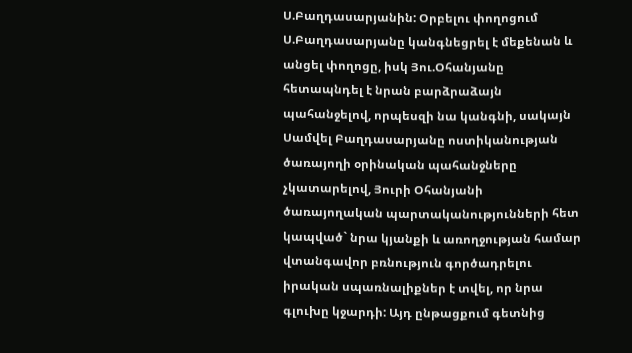Ս.Բաղդասարյանին: Օրբելու փողոցում Ս.Բաղդասարյանը կանգնեցրել է մեքենան և անցել փողոցը, իսկ Յու.Օհանյանը հետապնդել է նրան բարձրաձայն պահանջելով, որպեսզի նա կանգնի, սակայն Սամվել Բաղդասարյանը ոստիկանության ծառայողի օրինական պահանջները չկատարելով, Յուրի Օհանյանի ծառայողական պարտականությունների հետ կապված` նրա կյանքի և առողջության համար վտանգավոր բռնություն գործադրելու իրական սպառնալիքներ է տվել, որ նրա գլուխը կջարդի: Այդ ընթացքում գետնից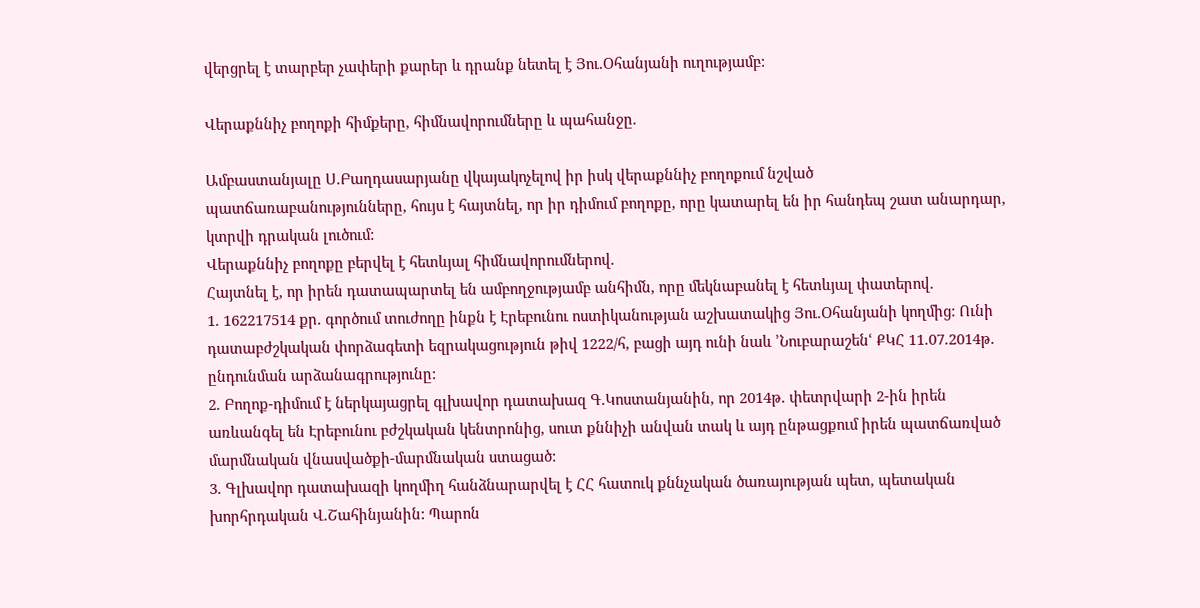վերցրել է տարբեր չափերի քարեր և դրանք նետել է Յու.Օհանյանի ուղությամբ:

Վերաքննիչ բողոքի հիմքերը, հիմնավորումները և պահանջը.

Ամբաստանյալը Ս.Բաղդասարյանը վկայակոչելով իր իսկ վերաքննիչ բողոքում նշված պատճառաբանությունները, հույս է հայտնել, որ իր դիմում բողոքը, որը կատարել են իր հանդեպ շատ անարդար, կտրվի դրական լուծում:
Վերաքննիչ բողոքը բերվել է հետևյալ հիմնավորումներով.
Հայտնել է, որ իրեն դատապարտել են ամբողջությամբ անհիմն, որը մեկնաբանել է հետևյալ փատերով.
1. 162217514 քր. գործում տուժողը ինքն է Էրեբունու ոստիկանության աշխատակից Յու.Օհանյանի կողմից: Ունի դատաբժշկական փորձագետի եզրակացություն թիվ 1222/հ, բացի այդ ունի նաև ՚Նուբարաշենՙ ՔԿՀ 11.07.2014թ. ընդունման արձանագրությունը:
2. Բողոք-դիմում է ներկայացրել գլխավոր դատախազ Գ.Կոստանյանին, որ 2014թ. փետրվարի 2-ին իրեն առևանգել են Էրեբունու բժշկական կենտրոնից, սուտ քննիչի անվան տակ և այդ ընթացքում իրեն պատճառված մարմնական վնասվածքի-մարմնական ստացած:
3. Գլխավոր դատախազի կողմիղ հանձնարարվել է ՀՀ հատուկ քննչական ծառայության պետ, պետական խորհրդական Վ.Շահինյանին: Պարոն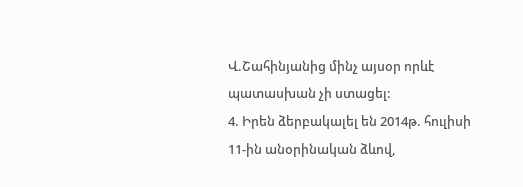Վ.Շահինյանից մինչ այսօր որևէ պատասխան չի ստացել:
4. Իրեն ձերբակալել են 2014թ. հուլիսի 11-ին անօրինական ձևով,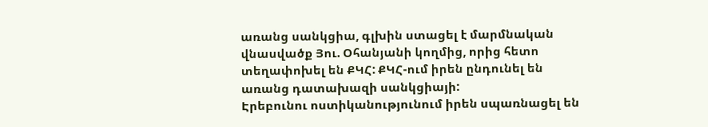առանց սանկցիա, գլխին ստացել է մարմնական վնասվածք Յու. Օհանյանի կողմից, որից հետո տեղափոխել են ՔԿՀ: ՔԿՀ-ում իրեն ընդունել են առանց դատախազի սանկցիայի:
Էրեբունու ոստիկանությունում իրեն սպառնացել են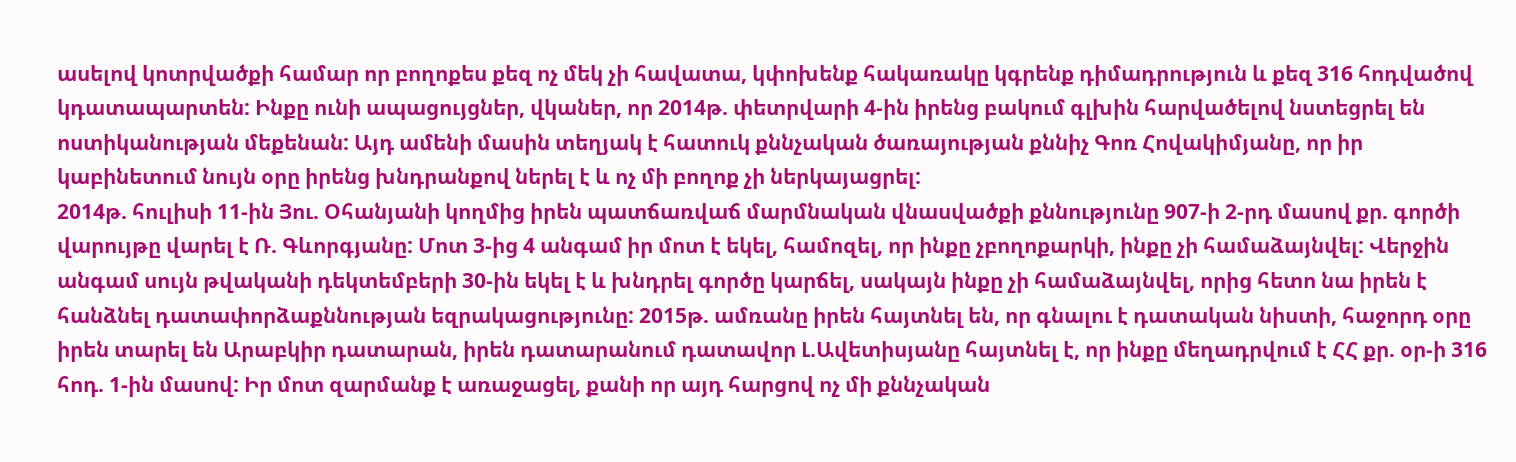ասելով կոտրվածքի համար որ բողոքես քեզ ոչ մեկ չի հավատա, կփոխենք հակառակը կգրենք դիմադրություն և քեզ 316 հոդվածով կդատապարտեն: Ինքը ունի ապացույցներ, վկաներ, որ 2014թ. փետրվարի 4-ին իրենց բակում գլխին հարվածելով նստեցրել են ոստիկանության մեքենան: Այդ ամենի մասին տեղյակ է հատուկ քննչական ծառայության քննիչ Գոռ Հովակիմյանը, որ իր կաբինետում նույն օրը իրենց խնդրանքով ներել է և ոչ մի բողոք չի ներկայացրել:
2014թ. հուլիսի 11-ին Յու. Օհանյանի կողմից իրեն պատճառվաճ մարմնական վնասվածքի քննությունը 907-ի 2-րդ մասով քր. գործի վարույթը վարել է Ռ. Գևորգյանը: Մոտ 3-ից 4 անգամ իր մոտ է եկել, համոզել, որ ինքը չբողոքարկի, ինքը չի համաձայնվել: Վերջին անգամ սույն թվականի դեկտեմբերի 30-ին եկել է և խնդրել գործը կարճել, սակայն ինքը չի համաձայնվել, որից հետո նա իրեն է հանձնել դատափորձաքննության եզրակացությունը: 2015թ. ամռանը իրեն հայտնել են, որ գնալու է դատական նիստի, հաջորդ օրը իրեն տարել են Արաբկիր դատարան, իրեն դատարանում դատավոր Լ.Ավետիսյանը հայտնել է, որ ինքը մեղադրվում է ՀՀ քր. օր-ի 316 հոդ. 1-ին մասով: Իր մոտ զարմանք է առաջացել, քանի որ այդ հարցով ոչ մի քննչական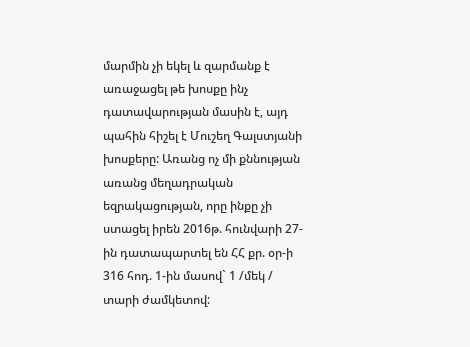մարմին չի եկել և զարմանք է առաջացել թե խոսքը ինչ դատավարության մասին է, այդ պահին հիշել է Մուշեղ Գալստյանի խոսքերը: Առանց ոչ մի քննության առանց մեղադրական եզրակացության, որը ինքը չի ստացել իրեն 2016թ. հունվարի 27-ին դատապարտել են ՀՀ քր. օր-ի 316 հոդ. 1-ին մասով` 1 /մեկ / տարի ժամկետով: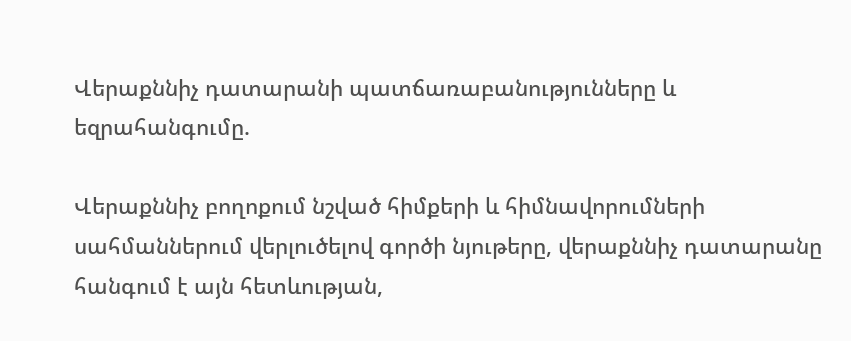Վերաքննիչ դատարանի պատճառաբանությունները և եզրահանգումը.

Վերաքննիչ բողոքում նշված հիմքերի և հիմնավորումների սահմաններում վերլուծելով գործի նյութերը, վերաքննիչ դատարանը հանգում է այն հետևության,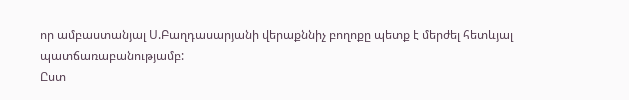որ ամբաստանյալ Ս.Բաղդասարյանի վերաքննիչ բողոքը պետք է մերժել հետևյալ պատճառաբանությամբ:
Ըստ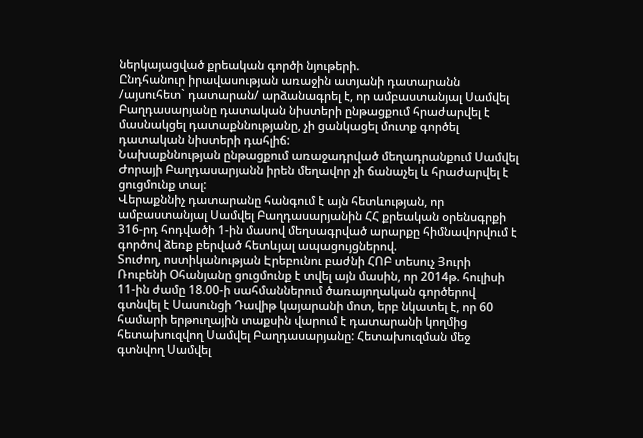ներկայացված քրեական գործի նյութերի.
Ընդհանուր իրավասության առաջին ատյանի դատարանն /այսուհետ` դատարան/ արձանագրել է, որ ամբաստանյալ Սամվել Բաղդասարյանը դատական նիստերի ընթացքում հրաժարվել է մասնակցել դատաքննությանը, չի ցանկացել մուտք գործել դատական նիստերի դահլիճ:
Նախաքննության ընթացքում առաջադրված մեղադրանքում Սամվել Ժորայի Բաղդասարյանն իրեն մեղավոր չի ճանաչել և հրաժարվել է ցուցմունք տալ:
Վերաքննիչ դատարանը հանգում է այն հետևության, որ ամբաստանյալ Սամվել Բաղդասարյանին ՀՀ քրեական օրենսգրքի 316-րդ հոդվածի 1-ին մասով մեղսագրված արարքը հիմնավորվում է գործով ձեռք բերված հետևյալ ապացույցներով.
Տուժող, ոստիկանության Էրեբունու բաժնի ՀՈԲ տեսուչ Յուրի Ռուբենի Օհանյանը ցուցմունք է տվել այն մասին, որ 2014թ. հուլիսի 11-ին ժամը 18.00-ի սահմաններում ծառայողական գործերով գտնվել է Սասունցի Դավիթ կայարանի մոտ, երբ նկատել է, որ 60 համարի երթուղային տաքսին վարում է դատարանի կողմից հետախուզվող Սամվել Բաղդասարյանը: Հետախուզման մեջ գտնվող Սամվել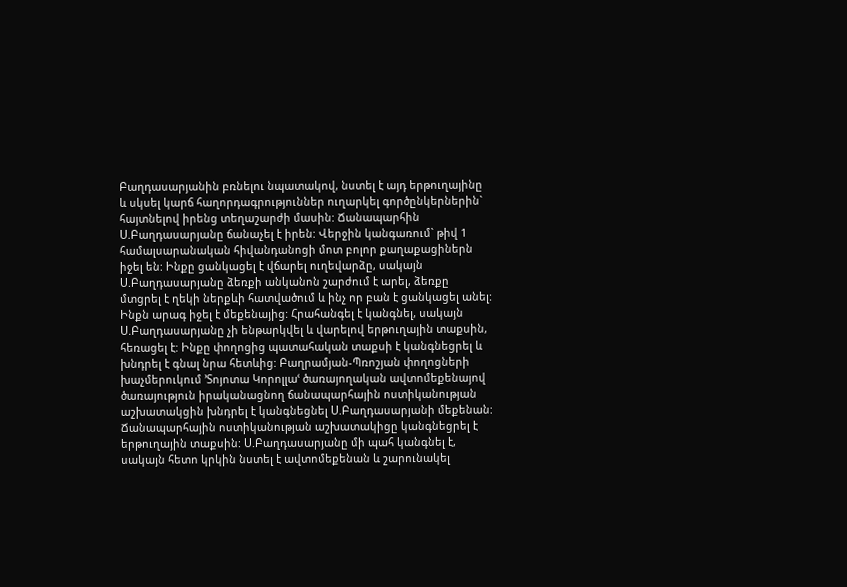Բաղդասարյանին բռնելու նպատակով, նստել է այդ երթուղայինը և սկսել կարճ հաղորդագրություններ ուղարկել գործընկերներին` հայտնելով իրենց տեղաշարժի մասին: Ճանապարհին Ս.Բաղդասարյանը ճանաչել է իրեն: Վերջին կանգառում` թիվ 1 համալսարանական հիվանդանոցի մոտ բոլոր քաղաքացիներն իջել են: Ինքը ցանկացել է վճարել ուղեվարձը, սակայն Ս.Բաղդասարյանը ձեռքի անկանոն շարժում է արել, ձեռքը մտցրել է ղեկի ներքևի հատվածում և ինչ որ բան է ցանկացել անել: Ինքն արագ իջել է մեքենայից: Հրահանգել է կանգնել, սակայն Ս.Բաղդասարյանը չի ենթարկվել և վարելով երթուղային տաքսին, հեռացել է: Ինքը փողոցից պատահական տաքսի է կանգնեցրել և խնդրել է գնալ նրա հետևից: Բաղրամյան-Պռոշյան փողոցների խաչմերուկում ՚Տոյոտա Կորոլլաՙ ծառայողական ավտոմեքենայով ծառայություն իրականացնող ճանապարհային ոստիկանության աշխատակցին խնդրել է կանգնեցնել Ս.Բաղդասարյանի մեքենան: Ճանապարհային ոստիկանության աշխատակիցը կանգնեցրել է երթուղային տաքսին: Ս.Բաղդասարյանը մի պահ կանգնել է, սակայն հետո կրկին նստել է ավտոմեքենան և շարունակել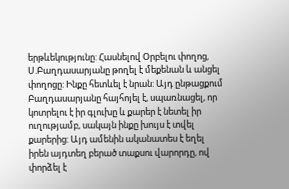երթևեկությունը: Հասնելով Օրբելու փողոց, Ս.Բաղդասարյանը թողել է մեքենան և անցել փողոցը: Ինքը հետևել է նրան: Այդ ընթացքում Բաղդասարյանը հայհոյել է, սպառնացել, որ կոտրելու է իր գլուխը և քարեր է նետել իր ուղությամբ, սակայն ինքը խույս է տվել քարերից: Այդ ամենին ականատես է եղել իրեն այդտեղ բերած տաքսու վարորդը, ով փորձել է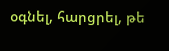օգնել, հարցրել, թե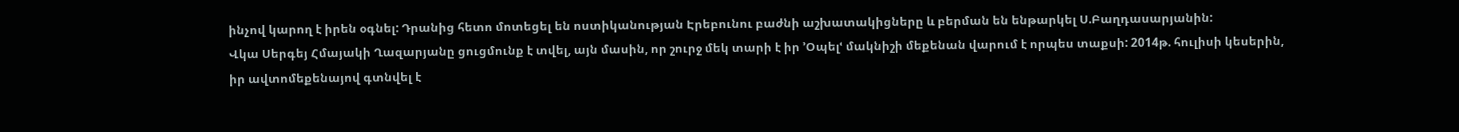ինչով կարող է իրեն օգնել: Դրանից հետո մոտեցել են ոստիկանության Էրեբունու բաժնի աշխատակիցները և բերման են ենթարկել Ս.Բաղդասարյանին:
Վկա Սերգեյ Հմայակի Ղազարյանը ցուցմունք է տվել, այն մասին, որ շուրջ մեկ տարի է իր ՚Օպելՙ մակնիշի մեքենան վարում է որպես տաքսի: 2014թ. հուլիսի կեսերին, իր ավտոմեքենայով գտնվել է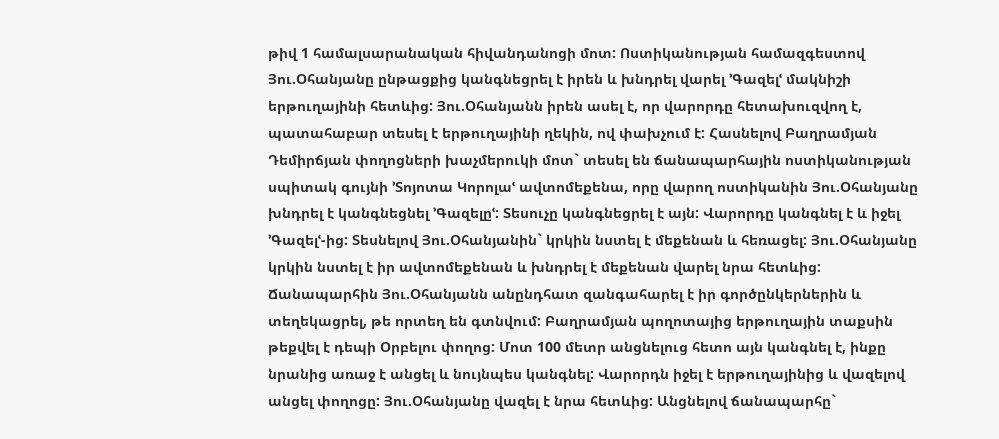թիվ 1 համալսարանական հիվանդանոցի մոտ: Ոստիկանության համազգեստով Յու.Օհանյանը ընթացքից կանգնեցրել է իրեն և խնդրել վարել ՚Գազելՙ մակնիշի երթուղայինի հետևից: Յու.Օհանյանն իրեն ասել է, որ վարորդը հետախուզվող է, պատահաբար տեսել է երթուղայինի ղեկին, ով փախչում է: Հասնելով Բաղրամյան Դեմիրճյան փողոցների խաչմերուկի մոտ` տեսել են ճանապարհային ոստիկանության սպիտակ գույնի ՚Տոյոտա Կորոլաՙ ավտոմեքենա, որը վարող ոստիկանին Յու.Օհանյանը խնդրել է կանգնեցնել ՚Գազելըՙ: Տեսուչը կանգնեցրել է այն: Վարորդը կանգնել է և իջել ՚Գազելՙ-ից: Տեսնելով Յու.Օհանյանին` կրկին նստել է մեքենան և հեռացել: Յու.Օհանյանը կրկին նստել է իր ավտոմեքենան և խնդրել է մեքենան վարել նրա հետևից: Ճանապարհին Յու.Օհանյանն անընդհատ զանգահարել է իր գործընկերներին և տեղեկացրել, թե որտեղ են գտնվում: Բաղրամյան պողոտայից երթուղային տաքսին թեքվել է դեպի Օրբելու փողոց: Մոտ 100 մետր անցնելուց հետո այն կանգնել է, ինքը նրանից առաջ է անցել և նույնպես կանգնել: Վարորդն իջել է երթուղայինից և վազելով անցել փողոցը: Յու.Օհանյանը վազել է նրա հետևից: Անցնելով ճանապարհը`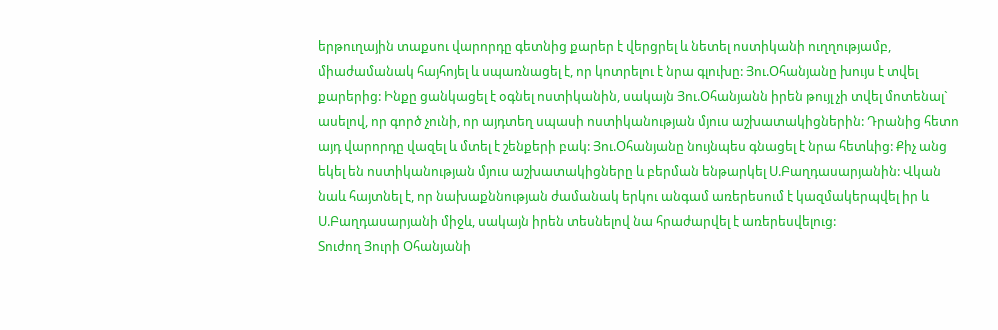երթուղային տաքսու վարորդը գետնից քարեր է վերցրել և նետել ոստիկանի ուղղությամբ, միաժամանակ հայհոյել և սպառնացել է, որ կոտրելու է նրա գլուխը: Յու.Օհանյանը խույս է տվել քարերից: Ինքը ցանկացել է օգնել ոստիկանին, սակայն Յու.Օհանյանն իրեն թույլ չի տվել մոտենալ` ասելով, որ գործ չունի, որ այդտեղ սպասի ոստիկանության մյուս աշխատակիցներին: Դրանից հետո այդ վարորդը վազել և մտել է շենքերի բակ: Յու.Օհանյանը նույնպես գնացել է նրա հետևից: Քիչ անց եկել են ոստիկանության մյուս աշխատակիցները և բերման ենթարկել Ս.Բաղդասարյանին: Վկան նաև հայտնել է, որ նախաքննության ժամանակ երկու անգամ առերեսում է կազմակերպվել իր և Ս.Բաղդասարյանի միջև, սակայն իրեն տեսնելով նա հրաժարվել է առերեսվելուց:
Տուժող Յուրի Օհանյանի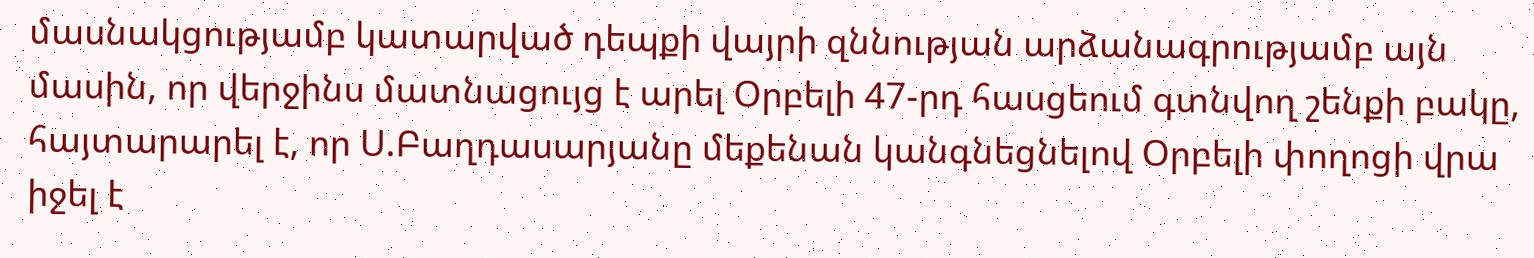մասնակցությամբ կատարված դեպքի վայրի զննության արձանագրությամբ այն մասին, որ վերջինս մատնացույց է արել Օրբելի 47-րդ հասցեում գտնվող շենքի բակը, հայտարարել է, որ Ս.Բաղդասարյանը մեքենան կանգնեցնելով Օրբելի փողոցի վրա իջել է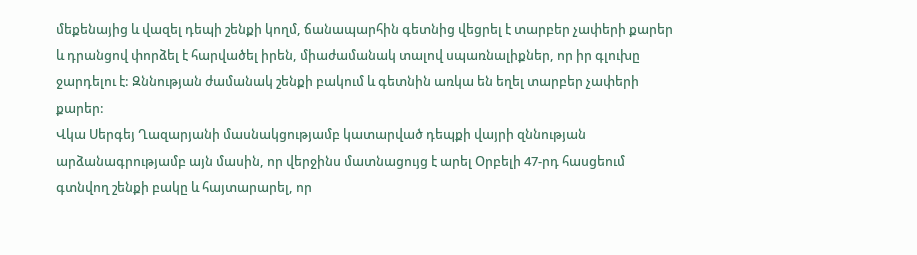մեքենայից և վազել դեպի շենքի կողմ, ճանապարհին գետնից վեցրել է տարբեր չափերի քարեր և դրանցով փորձել է հարվածել իրեն, միաժամանակ տալով սպառնալիքներ, որ իր գլուխը ջարդելու է: Զննության ժամանակ շենքի բակում և գետնին առկա են եղել տարբեր չափերի քարեր:
Վկա Սերգեյ Ղազարյանի մասնակցությամբ կատարված դեպքի վայրի զննության արձանագրությամբ այն մասին, որ վերջինս մատնացույց է արել Օրբելի 47-րդ հասցեում գտնվող շենքի բակը և հայտարարել, որ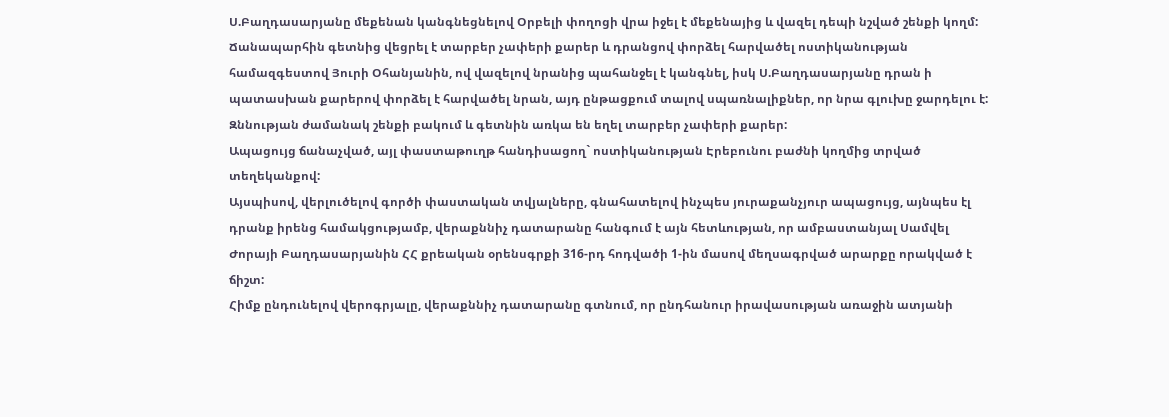Ս.Բաղդասարյանը մեքենան կանգնեցնելով Օրբելի փողոցի վրա իջել է մեքենայից և վազել դեպի նշված շենքի կողմ: Ճանապարհին գետնից վեցրել է տարբեր չափերի քարեր և դրանցով փորձել հարվածել ոստիկանության համազգեստով Յուրի Օհանյանին, ով վազելով նրանից պահանջել է կանգնել, իսկ Ս.Բաղդասարյանը դրան ի պատասխան քարերով փորձել է հարվածել նրան, այդ ընթացքում տալով սպառնալիքներ, որ նրա գլուխը ջարդելու է: Զննության ժամանակ շենքի բակում և գետնին առկա են եղել տարբեր չափերի քարեր:
Ապացույց ճանաչված, այլ փաստաթուղթ հանդիսացող` ոստիկանության Էրեբունու բաժնի կողմից տրված տեղեկանքով:
Այսպիսով, վերլուծելով գործի փաստական տվյալները, գնահատելով ինչպես յուրաքանչյուր ապացույց, այնպես էլ դրանք իրենց համակցությամբ, վերաքննիչ դատարանը հանգում է այն հետևության, որ ամբաստանյալ Սամվել Ժորայի Բաղդասարյանին ՀՀ քրեական օրենսգրքի 316-րդ հոդվածի 1-ին մասով մեղսագրված արարքը որակված է ճիշտ:
Հիմք ընդունելով վերոգրյալը, վերաքննիչ դատարանը գտնում, որ ընդհանուր իրավասության առաջին ատյանի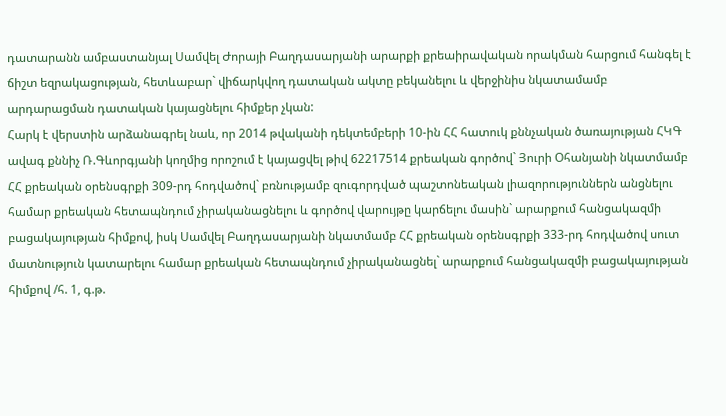դատարանն ամբաստանյալ Սամվել Ժորայի Բաղդասարյանի արարքի քրեաիրավական որակման հարցում հանգել է ճիշտ եզրակացության, հետևաբար` վիճարկվող դատական ակտը բեկանելու և վերջինիս նկատամամբ արդարացման դատական կայացնելու հիմքեր չկան:
Հարկ է վերստին արձանագրել նաև, որ 2014 թվականի դեկտեմբերի 10-ին ՀՀ հատուկ քննչական ծառայության ՀԿԳ ավագ քննիչ Ռ.Գևորգյանի կողմից որոշում է կայացվել թիվ 62217514 քրեական գործով` Յուրի Օհանյանի նկատմամբ ՀՀ քրեական օրենսգրքի 309-րդ հոդվածով` բռնությամբ զուգորդված պաշտոնեական լիազորություններն անցնելու համար քրեական հետապնդում չիրականացնելու և գործով վարույթը կարճելու մասին` արարքում հանցակազմի բացակայության հիմքով, իսկ Սամվել Բաղդասարյանի նկատմամբ ՀՀ քրեական օրենսգրքի 333-րդ հոդվածով սուտ մատնություն կատարելու համար քրեական հետապնդում չիրականացնել` արարքում հանցակազմի բացակայության հիմքով /հ. 1, գ.թ.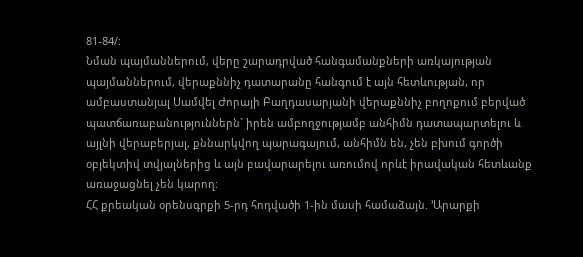81-84/:
Նման պայմաններում, վերը շարադրված հանգամանքների առկայության պայմաններում, վերաքննիչ դատարանը հանգում է այն հետևության, որ ամբաստանյալ Սամվել Ժորայի Բաղդասարյանի վերաքննիչ բողոքում բերված պատճառաբանություններն` իրեն ամբողջությամբ անհիմն դատապարտելու և այլնի վերաբերյալ, քննարկվող պարագայում, անհիմն են, չեն բխում գործի օբյեկտիվ տվյալներից և այն բավարարելու առումով որևէ իրավական հետևանք առաջացնել չեն կարող:
ՀՀ քրեական օրենսգրքի 5-րդ հոդվածի 1-ին մասի համաձայն. ՚Արարքի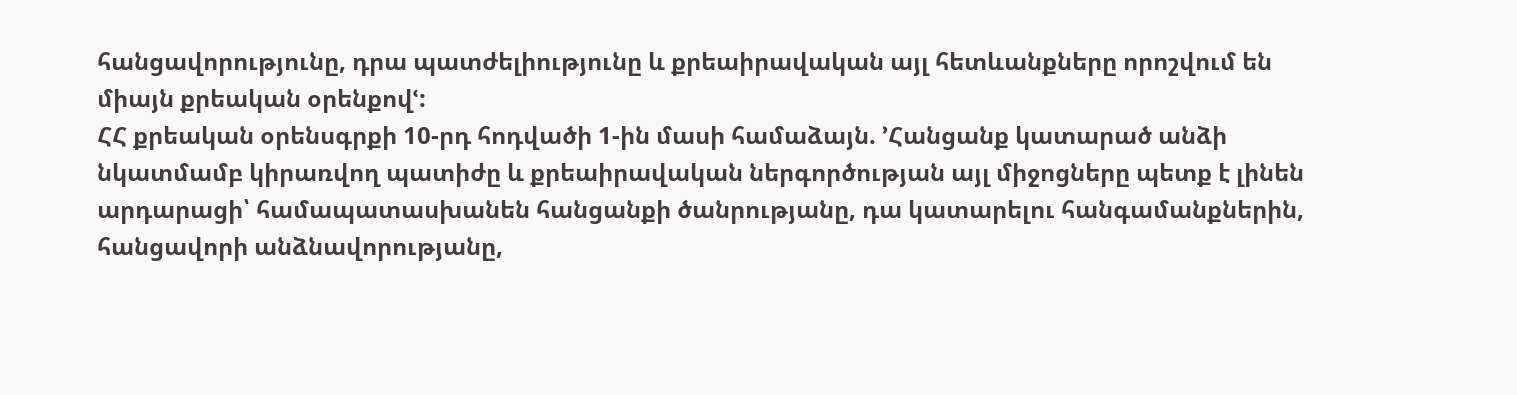հանցավորությունը, դրա պատժելիությունը և քրեաիրավական այլ հետևանքները որոշվում են միայն քրեական օրենքովՙ:
ՀՀ քրեական օրենսգրքի 10-րդ հոդվածի 1-ին մասի համաձայն. ՚Հանցանք կատարած անձի նկատմամբ կիրառվող պատիժը և քրեաիրավական ներգործության այլ միջոցները պետք է լինեն արդարացի՝ համապատասխանեն հանցանքի ծանրությանը, դա կատարելու հանգամանքներին, հանցավորի անձնավորությանը,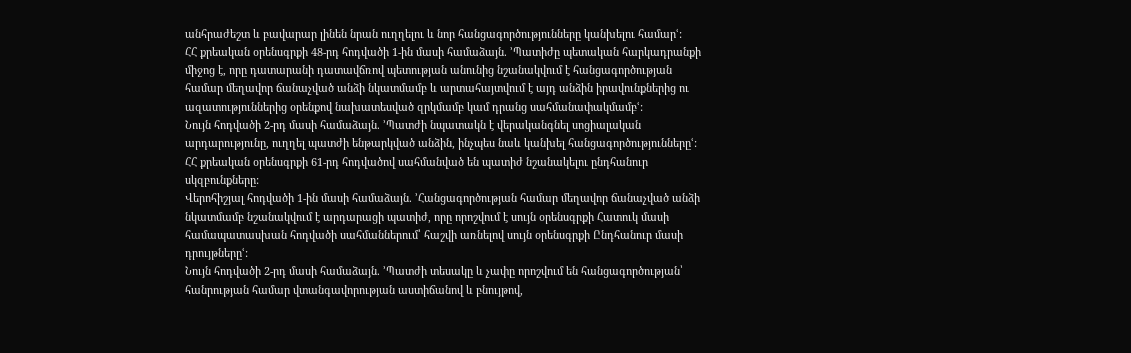անհրաժեշտ և բավարար լինեն նրան ուղղելու և նոր հանցագործությունները կանխելու համարՙ:
ՀՀ քրեական օրենսգրքի 48-րդ հոդվածի 1-ին մասի համաձայն. ՚Պատիժը պետական հարկադրանքի միջոց է, որը դատարանի դատավճռով պետության անունից նշանակվում է հանցագործության համար մեղավոր ճանաչված անձի նկատմամբ և արտահայտվում է այդ անձին իրավունքներից ու ազատություններից օրենքով նախատեսված զրկմամբ կամ դրանց սահմանափակմամբՙ:
Նույն հոդվածի 2-րդ մասի համաձայն. ՚Պատժի նպատակն է վերականգնել սոցիալական արդարությունը, ուղղել պատժի ենթարկված անձին, ինչպես նաև կանխել հանցագործություններըՙ:
ՀՀ քրեական օրենսգրքի 61-րդ հոդվածով սահմանված են պատիժ նշանակելու ընդհանուր սկզբունքները:
Վերոհիշյալ հոդվածի 1-ին մասի համաձայն. ՚Հանցագործության համար մեղավոր ճանաչված անձի նկատմամբ նշանակվում է արդարացի պատիժ, որը որոշվում է սույն օրենսգրքի Հատուկ մասի համապատասխան հոդվածի սահմաններում՝ հաշվի առնելով սույն օրենսգրքի Ընդհանուր մասի դրույթներըՙ:
Նույն հոդվածի 2-րդ մասի համաձայն. ՚Պատժի տեսակը և չափը որոշվում են հանցագործության՝ հանրության համար վտանգավորության աստիճանով և բնույթով,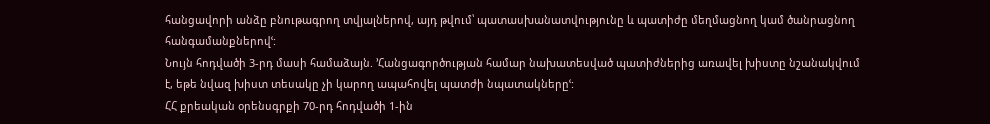հանցավորի անձը բնութագրող տվյալներով, այդ թվում՝ պատասխանատվությունը և պատիժը մեղմացնող կամ ծանրացնող հանգամանքներովՙ:
Նույն հոդվածի 3-րդ մասի համաձայն. ՚Հանցագործության համար նախատեսված պատիժներից առավել խիստը նշանակվում է, եթե նվազ խիստ տեսակը չի կարող ապահովել պատժի նպատակներըՙ:
ՀՀ քրեական օրենսգրքի 70-րդ հոդվածի 1-ին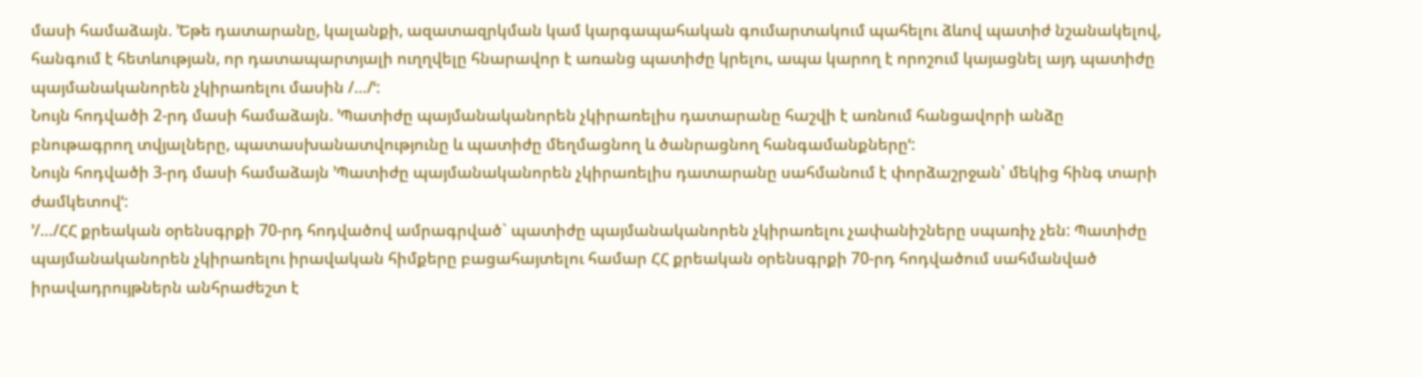մասի համաձայն. ՚Եթե դատարանը, կալանքի, ազատազրկման կամ կարգապահական գումարտակում պահելու ձևով պատիժ նշանակելով, հանգում է հետևության, որ դատապարտյալի ուղղվելը հնարավոր է առանց պատիժը կրելու, ապա կարող է որոշում կայացնել այդ պատիժը պայմանականորեն չկիրառելու մասին /…/ՙ:
Նույն հոդվածի 2-րդ մասի համաձայն. ՚Պատիժը պայմանականորեն չկիրառելիս դատարանը հաշվի է առնում հանցավորի անձը բնութագրող տվյալները, պատասխանատվությունը և պատիժը մեղմացնող և ծանրացնող հանգամանքներըՙ:
Նույն հոդվածի 3-րդ մասի համաձայն ՚Պատիժը պայմանականորեն չկիրառելիս դատարանը սահմանում է փորձաշրջան՝ մեկից հինգ տարի ժամկետովՙ:
՚/…/ՀՀ քրեական օրենսգրքի 70-րդ հոդվածով ամրագրված` պատիժը պայմանականորեն չկիրառելու չափանիշները սպառիչ չեն: Պատիժը պայմանականորեն չկիրառելու իրավական հիմքերը բացահայտելու համար ՀՀ քրեական օրենսգրքի 70-րդ հոդվածում սահմանված իրավադրույթներն անհրաժեշտ է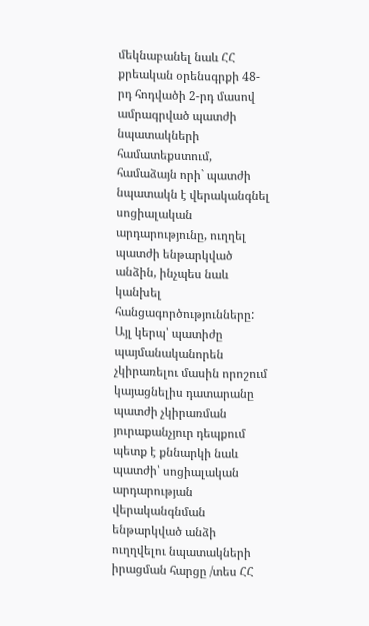մեկնաբանել նաև ՀՀ քրեական օրենսգրքի 48-րդ հոդվածի 2-րդ մասով ամրագրված պատժի նպատակների համատեքստում, համաձայն որի` պատժի նպատակն է վերականգնել սոցիալական արդարությունը, ուղղել պատժի ենթարկված անձին, ինչպես նաև կանխել հանցագործությունները:
Այլ կերպ՝ պատիժը պայմանականորեն չկիրառելու մասին որոշում կայացնելիս դատարանը պատժի չկիրառման յուրաքանչյուր դեպքում պետք է քննարկի նաև պատժի՝ սոցիալական արդարության վերականգնման ենթարկված անձի ուղղվելու նպատակների իրացման հարցը /տես ՀՀ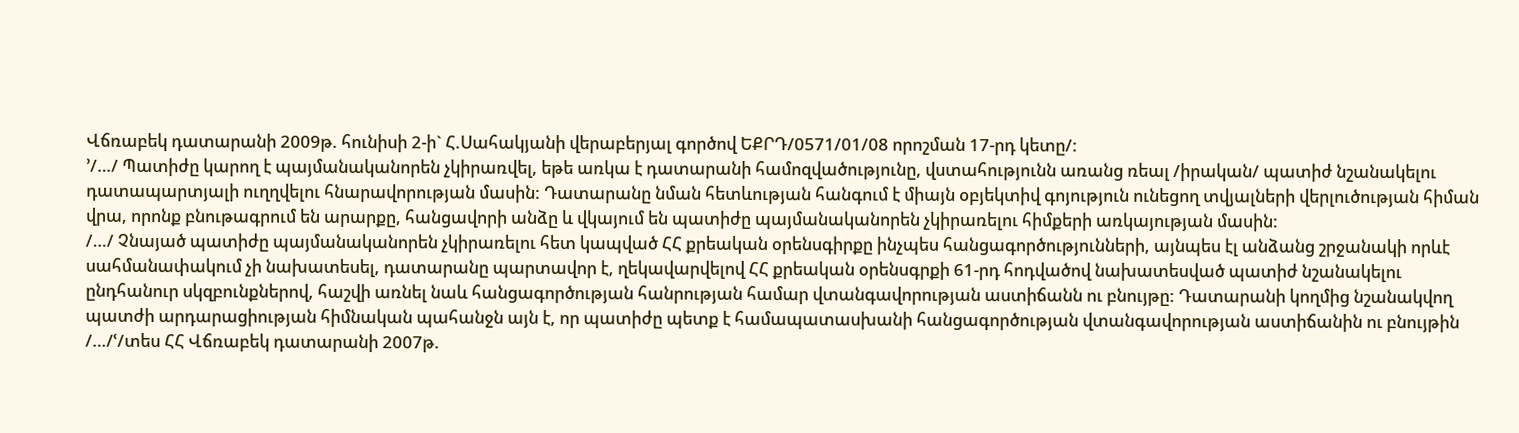Վճռաբեկ դատարանի 2009թ. հունիսի 2-ի` Հ.Սահակյանի վերաբերյալ գործով ԵՔՐԴ/0571/01/08 որոշման 17-րդ կետը/:
՚/…/ Պատիժը կարող է պայմանականորեն չկիրառվել, եթե առկա է դատարանի համոզվածությունը, վստահությունն առանց ռեալ /իրական/ պատիժ նշանակելու դատապարտյալի ուղղվելու հնարավորության մասին: Դատարանը նման հետևության հանգում է միայն օբյեկտիվ գոյություն ունեցող տվյալների վերլուծության հիման վրա, որոնք բնութագրում են արարքը, հանցավորի անձը և վկայում են պատիժը պայմանականորեն չկիրառելու հիմքերի առկայության մասին:
/…/ Չնայած պատիժը պայմանականորեն չկիրառելու հետ կապված ՀՀ քրեական օրենսգիրքը ինչպես հանցագործությունների, այնպես էլ անձանց շրջանակի որևէ սահմանափակում չի նախատեսել, դատարանը պարտավոր է, ղեկավարվելով ՀՀ քրեական օրենսգրքի 61-րդ հոդվածով նախատեսված պատիժ նշանակելու ընդհանուր սկզբունքներով, հաշվի առնել նաև հանցագործության հանրության համար վտանգավորության աստիճանն ու բնույթը: Դատարանի կողմից նշանակվող պատժի արդարացիության հիմնական պահանջն այն է, որ պատիժը պետք է համապատասխանի հանցագործության վտանգավորության աստիճանին ու բնույթին /…/ՙ/տես ՀՀ Վճռաբեկ դատարանի 2007թ.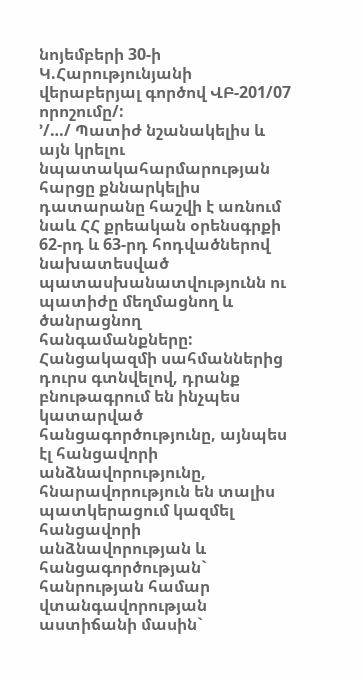նոյեմբերի 30-ի Կ.Հարությունյանի վերաբերյալ գործով ՎԲ-201/07 որոշումը/:
՚/…/ Պատիժ նշանակելիս և այն կրելու նպատակահարմարության հարցը քննարկելիս դատարանը հաշվի է առնում նաև ՀՀ քրեական օրենսգրքի 62-րդ և 63-րդ հոդվածներով նախատեսված պատասխանատվությունն ու պատիժը մեղմացնող և ծանրացնող հանգամանքները: Հանցակազմի սահմաններից դուրս գտնվելով, դրանք բնութագրում են ինչպես կատարված հանցագործությունը, այնպես էլ հանցավորի անձնավորությունը, հնարավորություն են տալիս պատկերացում կազմել հանցավորի անձնավորության և հանցագործության` հանրության համար վտանգավորության աստիճանի մասին`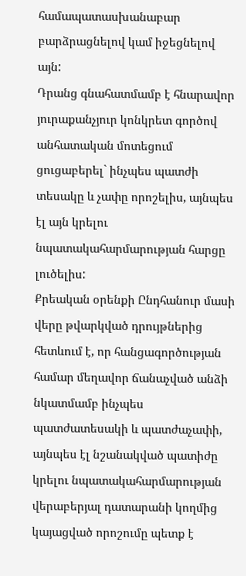համապատասխանաբար բարձրացնելով կամ իջեցնելով այն:
Դրանց գնահատմամբ է հնարավոր յուրաքանչյուր կոնկրետ գործով անհատական մոտեցում ցուցաբերել` ինչպես պատժի տեսակը և չափը որոշելիս, այնպես էլ այն կրելու նպատակահարմարության հարցը լուծելիս:
Քրեական օրենքի Ընդհանուր մասի վերը թվարկված դրույթներից հետևում է, որ հանցագործության համար մեղավոր ճանաչված անձի նկատմամբ ինչպես պատժատեսակի և պատժաչափի, այնպես էլ նշանակված պատիժը կրելու նպատակահարմարության վերաբերյալ դատարանի կողմից կայացված որոշումը պետք է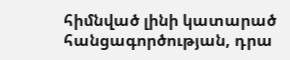հիմնված լինի կատարած հանցագործության, դրա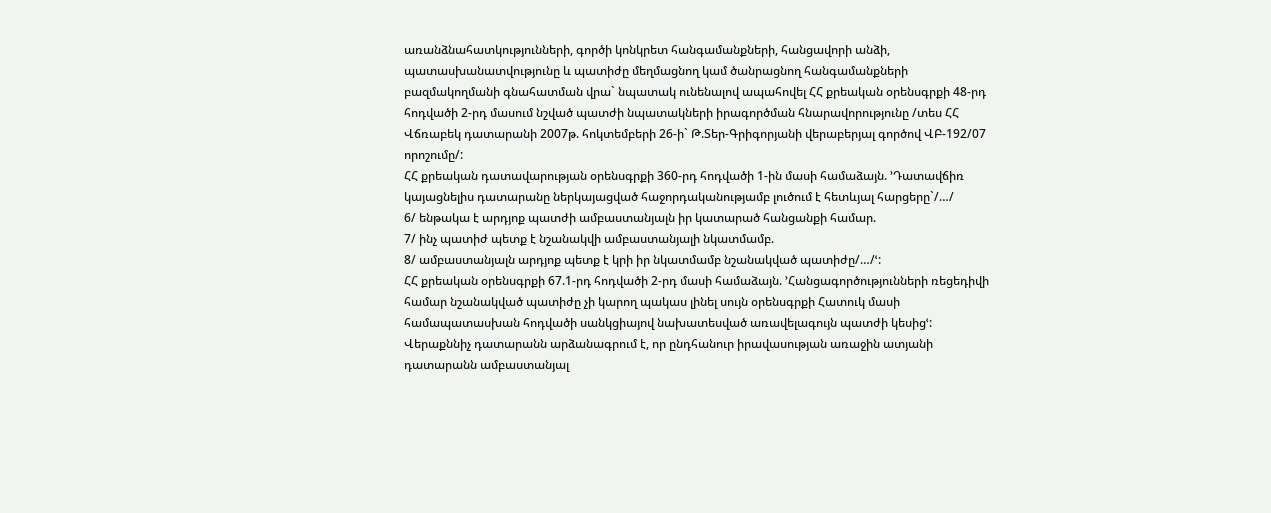առանձնահատկությունների, գործի կոնկրետ հանգամանքների, հանցավորի անձի, պատասխանատվությունը և պատիժը մեղմացնող կամ ծանրացնող հանգամանքների բազմակողմանի գնահատման վրա` նպատակ ունենալով ապահովել ՀՀ քրեական օրենսգրքի 48-րդ հոդվածի 2-րդ մասում նշված պատժի նպատակների իրագործման հնարավորությունը /տես ՀՀ Վճռաբեկ դատարանի 2007թ. հոկտեմբերի 26-ի` Թ.Տեր-Գրիգորյանի վերաբերյալ գործով ՎԲ-192/07 որոշումը/:
ՀՀ քրեական դատավարության օրենսգրքի 360-րդ հոդվածի 1-ին մասի համաձայն. ՚Դատավճիռ կայացնելիս դատարանը ներկայացված հաջորդականությամբ լուծում է հետևյալ հարցերը`/…/
6/ ենթակա է արդյոք պատժի ամբաստանյալն իր կատարած հանցանքի համար.
7/ ինչ պատիժ պետք է նշանակվի ամբաստանյալի նկատմամբ.
8/ ամբաստանյալն արդյոք պետք է կրի իր նկատմամբ նշանակված պատիժը/…/ՙ:
ՀՀ քրեական օրենսգրքի 67.1-րդ հոդվածի 2-րդ մասի համաձայն. ՚Հանցագործությունների ռեցեդիվի համար նշանակված պատիժը չի կարող պակաս լինել սույն օրենսգրքի Հատուկ մասի համապատասխան հոդվածի սանկցիայով նախատեսված առավելագույն պատժի կեսիցՙ:
Վերաքննիչ դատարանն արձանագրում է, որ ընդհանուր իրավասության առաջին ատյանի դատարանն ամբաստանյալ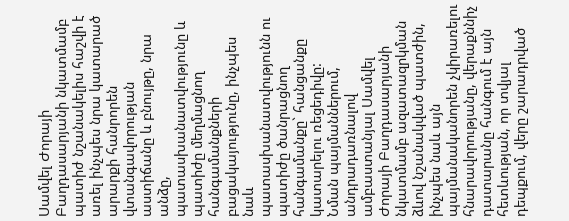Սամվել Ժորայի Բաղդասարյանի նկատմամբ պատիժ նշանակելիս հաշվի է առել ինչպես նրա կատարած արարքի հանրորեն վտանգավորության աստիճանը և բնույթը, նրա անձը, պատասխանատվությունը և պատիժը մեղմացնող հանգամանքների բացակայությունը, ինչպես նաև պատասխանատվությունն ու պատիժը ծանրացնող հանգամանքը` հանցանքը կատարելու ռեցեդիվը:
Նման պայմաններում, անդրադառնալով ամբաստանյալ Սամվել Ժորայի Բաղդասարյանի նկատմամբ ազատազրկման ձևով նշանակված պատժին, ինչպես նաև այն պայմանականորեն չկիրառելու հնարավորությանը, վերաքննիչ դատարանը հանգում է այն հետևության, որ տվյալ դեպքում, վերը շարադրված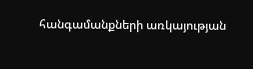հանգամանքների առկայության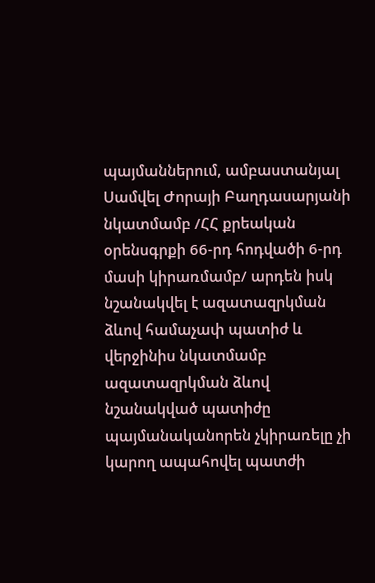պայմաններում, ամբաստանյալ Սամվել Ժորայի Բաղդասարյանի նկատմամբ /ՀՀ քրեական օրենսգրքի 66-րդ հոդվածի 6-րդ մասի կիրառմամբ/ արդեն իսկ նշանակվել է ազատազրկման ձևով համաչափ պատիժ և վերջինիս նկատմամբ ազատազրկման ձևով նշանակված պատիժը պայմանականորեն չկիրառելը չի կարող ապահովել պատժի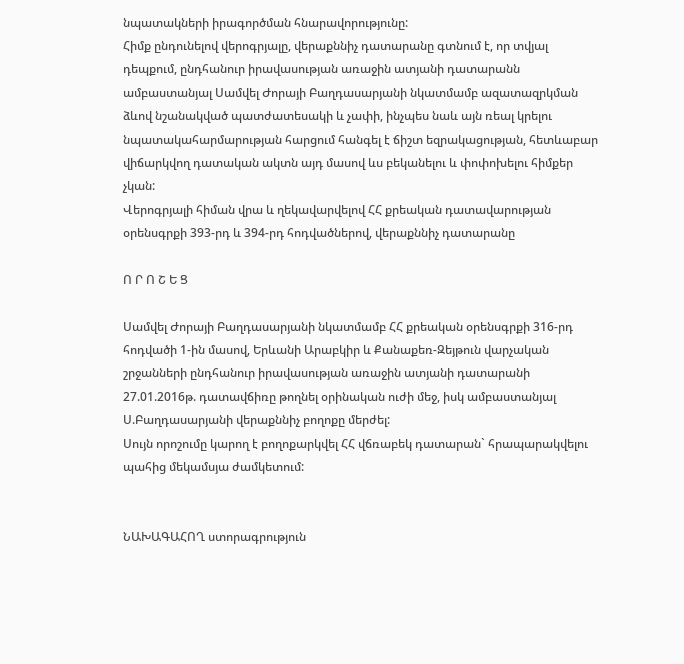նպատակների իրագործման հնարավորությունը:
Հիմք ընդունելով վերոգրյալը, վերաքննիչ դատարանը գտնում է, որ տվյալ դեպքում, ընդհանուր իրավասության առաջին ատյանի դատարանն ամբաստանյալ Սամվել Ժորայի Բաղդասարյանի նկատմամբ ազատազրկման ձևով նշանակված պատժատեսակի և չափի, ինչպես նաև այն ռեալ կրելու նպատակահարմարության հարցում հանգել է ճիշտ եզրակացության, հետևաբար վիճարկվող դատական ակտն այդ մասով ևս բեկանելու և փոփոխելու հիմքեր չկան:
Վերոգրյալի հիման վրա և ղեկավարվելով ՀՀ քրեական դատավարության օրենսգրքի 393-րդ և 394-րդ հոդվածներով, վերաքննիչ դատարանը

Ո Ր Ո Շ Ե Ց

Սամվել Ժորայի Բաղդասարյանի նկատմամբ ՀՀ քրեական օրենսգրքի 316-րդ հոդվածի 1-ին մասով, Երևանի Արաբկիր և Քանաքեռ-Զեյթուն վարչական շրջանների ընդհանուր իրավասության առաջին ատյանի դատարանի 27.01.2016թ. դատավճիռը թողնել օրինական ուժի մեջ, իսկ ամբաստանյալ Ս.Բաղդասարյանի վերաքննիչ բողոքը մերժել:
Սույն որոշումը կարող է բողոքարկվել ՀՀ վճռաբեկ դատարան` հրապարակվելու պահից մեկամսյա ժամկետում:


ՆԱԽԱԳԱՀՈՂ ստորագրություն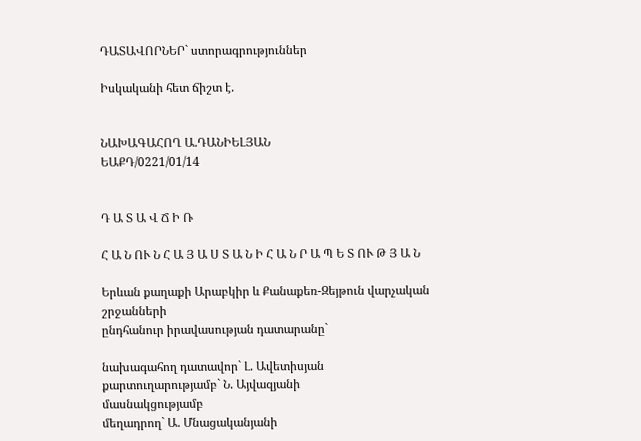ԴԱՏԱՎՈՐՆԵՐ` ստորագրություններ

Իսկականի հետ ճիշտ է.


ՆԱԽԱԳԱՀՈՂ Ա.ԴԱՆԻԵԼՅԱՆ
ԵԱՔԴ/0221/01/14


Դ Ա Տ Ա Վ Ճ Ի Ռ

Հ Ա Ն ՈՒ Ն Հ Ա Յ Ա Ս Տ Ա Ն Ի Հ Ա Ն Ր Ա Պ Ե Տ ՈՒ Թ Յ Ա Ն

Երևան քաղաքի Արաբկիր և Քանաքեռ-Զեյթուն վարչական շրջանների
ընդհանուր իրավասության դատարանը`

նախագահող դատավոր` Լ. Ավետիսյան
քարտուղարությամբ` Ն. Այվազյանի
մասնակցությամբ
մեղադրող` Ա. Մնացականյանի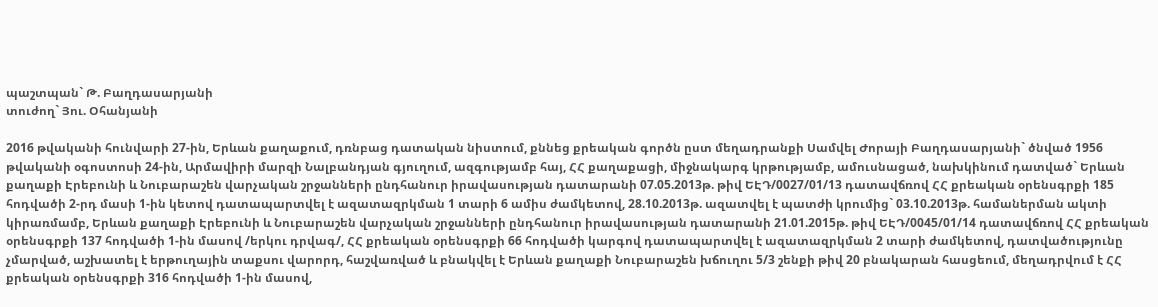պաշտպան` Թ. Բաղդասարյանի
տուժող` Յու. Օհանյանի

2016 թվականի հունվարի 27-ին, Երևան քաղաքում, դռնբաց դատական նիստում, քննեց քրեական գործն ըստ մեղադրանքի Սամվել Ժորայի Բաղդասարյանի` ծնված 1956 թվականի օգոստոսի 24-ին, Արմավիրի մարզի Նալբանդյան գյուղում, ազգությամբ հայ, ՀՀ քաղաքացի, միջնակարգ կրթությամբ, ամուսնացած, նախկինում դատված` Երևան քաղաքի Էրեբունի և Նուբարաշեն վարչական շրջանների ընդհանուր իրավասության դատարանի 07.05.2013թ. թիվ ԵԷԴ/0027/01/13 դատավճռով ՀՀ քրեական օրենսգրքի 185 հոդվածի 2-րդ մասի 1-ին կետով դատապարտվել է ազատազրկման 1 տարի 6 ամիս ժամկետով, 28.10.2013թ. ազատվել է պատժի կրումից` 03.10.2013թ. համաներման ակտի կիրառմամբ, Երևան քաղաքի Էրեբունի և Նուբարաշեն վարչական շրջանների ընդհանուր իրավասության դատարանի 21.01.2015թ. թիվ ԵԷԴ/0045/01/14 դատավճռով ՀՀ քրեական օրենսգրքի 137 հոդվածի 1-ին մասով /երկու դրվագ/, ՀՀ քրեական օրենսգրքի 66 հոդվածի կարգով դատապարտվել է ազատազրկման 2 տարի ժամկետով, դատվածությունը չմարված, աշխատել է երթուղային տաքսու վարորդ, հաշվառված և բնակվել է Երևան քաղաքի Նուբարաշեն խճուղու 5/3 շենքի թիվ 20 բնակարան հասցեում, մեղադրվում է ՀՀ քրեական օրենսգրքի 316 հոդվածի 1-ին մասով,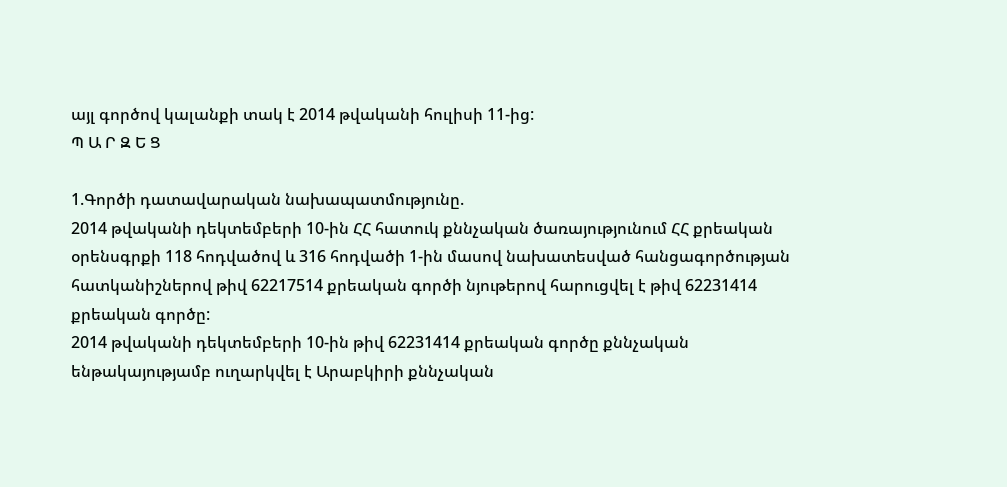այլ գործով կալանքի տակ է 2014 թվականի հուլիսի 11-ից:
Պ Ա Ր Զ Ե Ց

1.Գործի դատավարական նախապատմությունը.
2014 թվականի դեկտեմբերի 10-ին ՀՀ հատուկ քննչական ծառայությունում ՀՀ քրեական օրենսգրքի 118 հոդվածով և 316 հոդվածի 1-ին մասով նախատեսված հանցագործության հատկանիշներով թիվ 62217514 քրեական գործի նյութերով հարուցվել է թիվ 62231414 քրեական գործը:
2014 թվականի դեկտեմբերի 10-ին թիվ 62231414 քրեական գործը քննչական ենթակայությամբ ուղարկվել է Արաբկիրի քննչական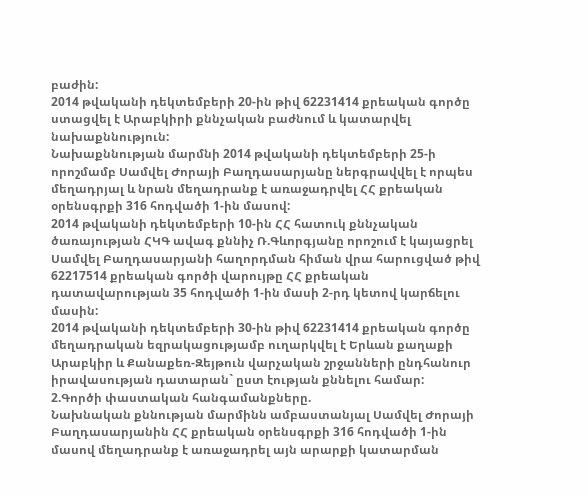բաժին:
2014 թվականի դեկտեմբերի 20-ին թիվ 62231414 քրեական գործը ստացվել է Արաբկիրի քննչական բաժնում և կատարվել նախաքննություն:
Նախաքննության մարմնի 2014 թվականի դեկտեմբերի 25-ի որոշմամբ Սամվել Ժորայի Բաղդասարյանը ներգրավվել է որպես մեղադրյալ և նրան մեղադրանք է առաջադրվել ՀՀ քրեական օրենսգրքի 316 հոդվածի 1-ին մասով:
2014 թվականի դեկտեմբերի 10-ին ՀՀ հատուկ քննչական ծառայության ՀԿԳ ավագ քննիչ Ռ.Գևորգյանը որոշում է կայացրել Սամվել Բաղդասարյանի հաղորդման հիման վրա հարուցված թիվ 62217514 քրեական գործի վարույթը ՀՀ քրեական դատավարության 35 հոդվածի 1-ին մասի 2-րդ կետով կարճելու մասին:
2014 թվականի դեկտեմբերի 30-ին թիվ 62231414 քրեական գործը մեղադրական եզրակացությամբ ուղարկվել է Երևան քաղաքի Արաբկիր և Քանաքեռ-Զեյթուն վարչական շրջանների ընդհանուր իրավասության դատարան` ըստ էության քննելու համար:
2.Գործի փաստական հանգամանքները.
Նախնական քննության մարմինն ամբաստանյալ Սամվել Ժորայի Բաղդասարյանին ՀՀ քրեական օրենսգրքի 316 հոդվածի 1-ին մասով մեղադրանք է առաջադրել այն արարքի կատարման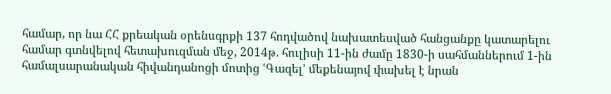համար, որ նա ՀՀ քրեական օրենսգրքի 137 հոդվածով նախատեսված հանցանքը կատարելու համար գտնվելով հետախուզման մեջ, 2014թ. հուլիսի 11-ին ժամը 1830-ի սահմաններում 1-ին համալսարանական հիվանդանոցի մոտից ՙԳազել՚ մեքենայով փախել է նրան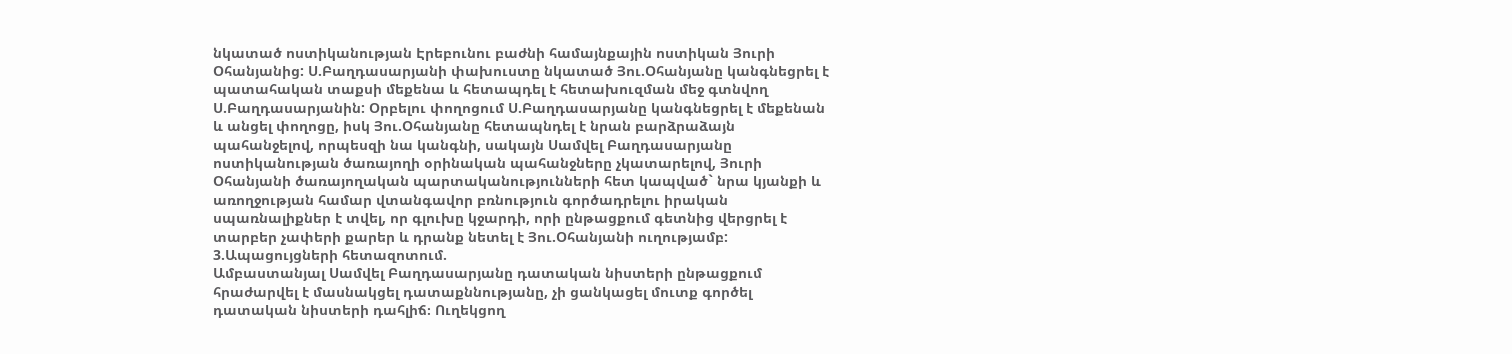նկատած ոստիկանության Էրեբունու բաժնի համայնքային ոստիկան Յուրի Օհանյանից: Ս.Բաղդասարյանի փախուստը նկատած Յու.Օհանյանը կանգնեցրել է պատահական տաքսի մեքենա և հետապդել է հետախուզման մեջ գտնվող Ս.Բաղդասարյանին: Օրբելու փողոցում Ս.Բաղդասարյանը կանգնեցրել է մեքենան և անցել փողոցը, իսկ Յու.Օհանյանը հետապնդել է նրան բարձրաձայն պահանջելով, որպեսզի նա կանգնի, սակայն Սամվել Բաղդասարյանը ոստիկանության ծառայողի օրինական պահանջները չկատարելով, Յուրի Օհանյանի ծառայողական պարտականությունների հետ կապված` նրա կյանքի և առողջության համար վտանգավոր բռնություն գործադրելու իրական սպառնալիքներ է տվել, որ գլուխը կջարդի, որի ընթացքում գետնից վերցրել է տարբեր չափերի քարեր և դրանք նետել է Յու.Օհանյանի ուղությամբ:
3.Ապացույցների հետազոտում.
Ամբաստանյալ Սամվել Բաղդասարյանը դատական նիստերի ընթացքում հրաժարվել է մասնակցել դատաքննությանը, չի ցանկացել մուտք գործել դատական նիստերի դահլիճ։ Ուղեկցող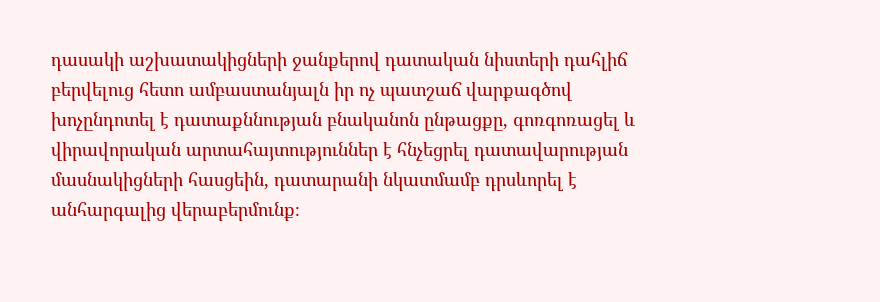դասակի աշխատակիցների ջանքերով դատական նիստերի դահլիճ բերվելուց հետո ամբաստանյալն իր ոչ պատշաճ վարքագծով խոչընդոտել է դատաքննության բնականոն ընթացքը, գոռգոռացել և վիրավորական արտահայտություններ է հնչեցրել դատավարության մասնակիցների հասցեին, դատարանի նկատմամբ դրսևորել է անհարգալից վերաբերմունք։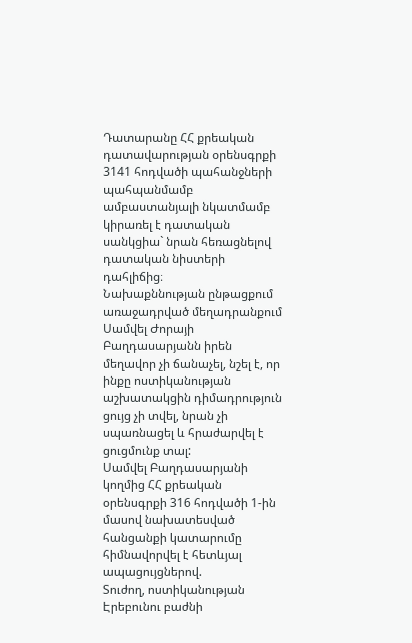Դատարանը ՀՀ քրեական դատավարության օրենսգրքի 3141 հոդվածի պահանջների պահպանմամբ ամբաստանյալի նկատմամբ կիրառել է դատական սանկցիա` նրան հեռացնելով դատական նիստերի դահլիճից։
Նախաքննության ընթացքում առաջադրված մեղադրանքում Սամվել Ժորայի Բաղդասարյանն իրեն մեղավոր չի ճանաչել, նշել է, որ ինքը ոստիկանության աշխատակցին դիմադրություն ցույց չի տվել, նրան չի սպառնացել և հրաժարվել է ցուցմունք տալ:
Սամվել Բաղդասարյանի կողմից ՀՀ քրեական օրենսգրքի 316 հոդվածի 1-ին մասով նախատեսված հանցանքի կատարումը հիմնավորվել է հետևյալ ապացույցներով.
Տուժող, ոստիկանության Էրեբունու բաժնի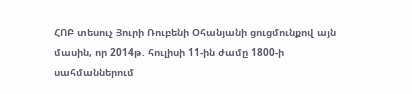ՀՈԲ տեսուչ Յուրի Ռուբենի Օհանյանի ցուցմունքով այն մասին, որ 2014թ. հուլիսի 11-ին ժամը 1800-ի սահմաններում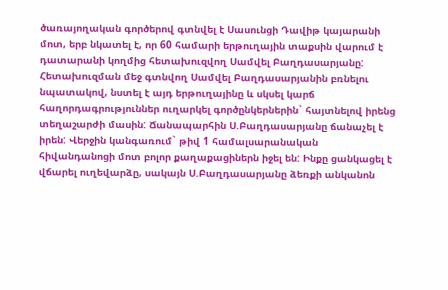ծառայողական գործերով գտնվել է Սասունցի Դավիթ կայարանի մոտ, երբ նկատել է, որ 60 համարի երթուղային տաքսին վարում է դատարանի կողմից հետախուզվող Սամվել Բաղդասարյանը: Հետախուզման մեջ գտնվող Սամվել Բաղդասարյանին բռնելու նպատակով, նստել է այդ երթուղայինը և սկսել կարճ հաղորդագրություններ ուղարկել գործընկերներին` հայտնելով իրենց տեղաշարժի մասին: Ճանապարհին Ս.Բաղդասարյանը ճանաչել է իրեն: Վերջին կանգառում` թիվ 1 համալսարանական հիվանդանոցի մոտ բոլոր քաղաքացիներն իջել են: Ինքը ցանկացել է վճարել ուղեվարձը, սակայն Ս.Բաղդասարյանը ձեռքի անկանոն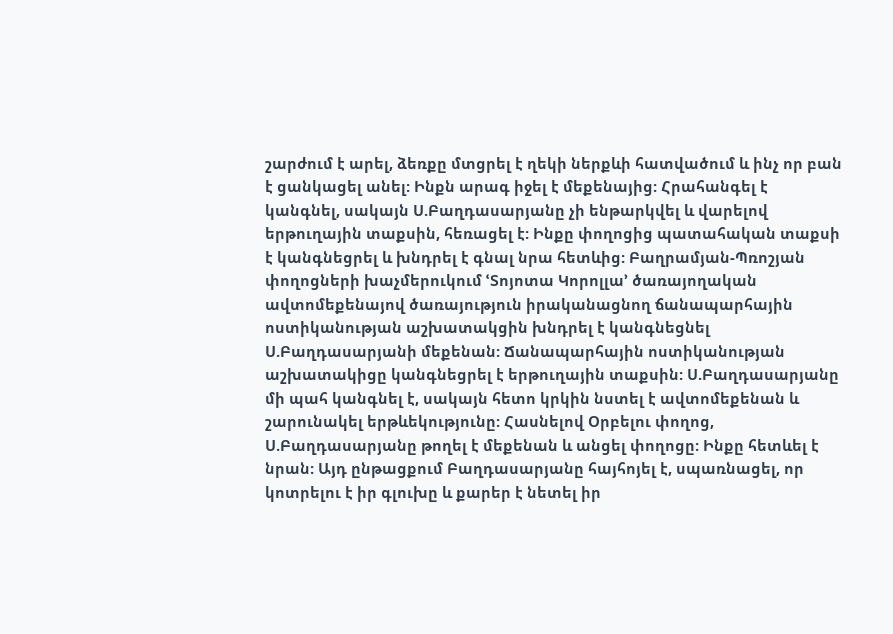շարժում է արել, ձեռքը մտցրել է ղեկի ներքևի հատվածում և ինչ որ բան է ցանկացել անել: Ինքն արագ իջել է մեքենայից: Հրահանգել է կանգնել, սակայն Ս.Բաղդասարյանը չի ենթարկվել և վարելով երթուղային տաքսին, հեռացել է: Ինքը փողոցից պատահական տաքսի է կանգնեցրել և խնդրել է գնալ նրա հետևից: Բաղրամյան-Պռոշյան փողոցների խաչմերուկում ՙՏոյոտա Կորոլլա՚ ծառայողական ավտոմեքենայով ծառայություն իրականացնող ճանապարհային ոստիկանության աշխատակցին խնդրել է կանգնեցնել Ս.Բաղդասարյանի մեքենան: Ճանապարհային ոստիկանության աշխատակիցը կանգնեցրել է երթուղային տաքսին: Ս.Բաղդասարյանը մի պահ կանգնել է, սակայն հետո կրկին նստել է ավտոմեքենան և շարունակել երթևեկությունը: Հասնելով Օրբելու փողոց, Ս.Բաղդասարյանը թողել է մեքենան և անցել փողոցը: Ինքը հետևել է նրան: Այդ ընթացքում Բաղդասարյանը հայհոյել է, սպառնացել, որ կոտրելու է իր գլուխը և քարեր է նետել իր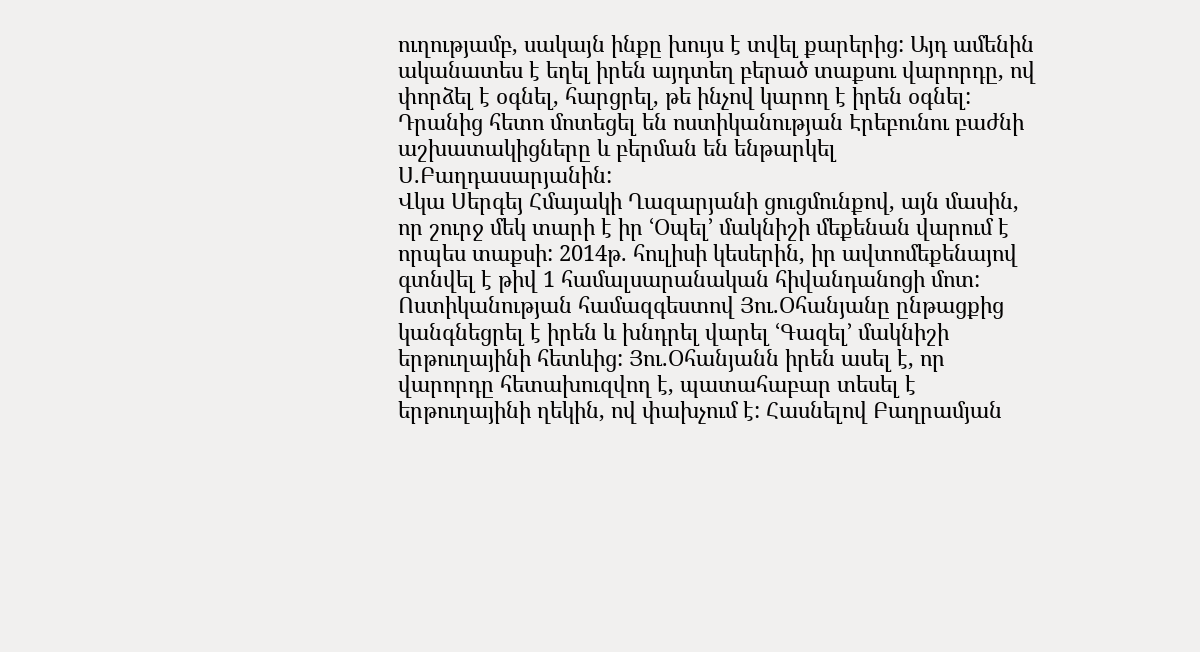ուղությամբ, սակայն ինքը խույս է տվել քարերից: Այդ ամենին ականատես է եղել իրեն այդտեղ բերած տաքսու վարորդը, ով փորձել է օգնել, հարցրել, թե ինչով կարող է իրեն օգնել: Դրանից հետո մոտեցել են ոստիկանության Էրեբունու բաժնի աշխատակիցները և բերման են ենթարկել Ս.Բաղդասարյանին:
Վկա Սերգեյ Հմայակի Ղազարյանի ցուցմունքով, այն մասին, որ շուրջ մեկ տարի է իր ՙՕպել՚ մակնիշի մեքենան վարում է որպես տաքսի: 2014թ. հուլիսի կեսերին, իր ավտոմեքենայով գտնվել է թիվ 1 համալսարանական հիվանդանոցի մոտ: Ոստիկանության համազգեստով Յու.Օհանյանը ընթացքից կանգնեցրել է իրեն և խնդրել վարել ՙԳազել՚ մակնիշի երթուղայինի հետևից: Յու.Օհանյանն իրեն ասել է, որ վարորդը հետախուզվող է, պատահաբար տեսել է երթուղայինի ղեկին, ով փախչում է: Հասնելով Բաղրամյան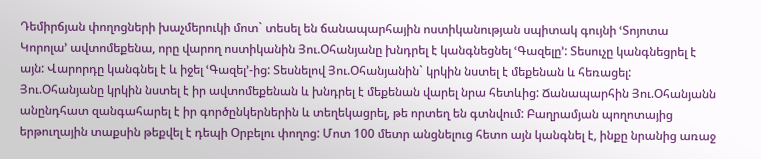Դեմիրճյան փողոցների խաչմերուկի մոտ` տեսել են ճանապարհային ոստիկանության սպիտակ գույնի ՙՏոյոտա Կորոլա՚ ավտոմեքենա, որը վարող ոստիկանին Յու.Օհանյանը խնդրել է կանգնեցնել ՙԳազելը՚: Տեսուչը կանգնեցրել է այն: Վարորդը կանգնել է և իջել ՙԳազել՚-ից: Տեսնելով Յու.Օհանյանին` կրկին նստել է մեքենան և հեռացել: Յու.Օհանյանը կրկին նստել է իր ավտոմեքենան և խնդրել է մեքենան վարել նրա հետևից: Ճանապարհին Յու.Օհանյանն անընդհատ զանգահարել է իր գործընկերներին և տեղեկացրել, թե որտեղ են գտնվում: Բաղրամյան պողոտայից երթուղային տաքսին թեքվել է դեպի Օրբելու փողոց: Մոտ 100 մետր անցնելուց հետո այն կանգնել է, ինքը նրանից առաջ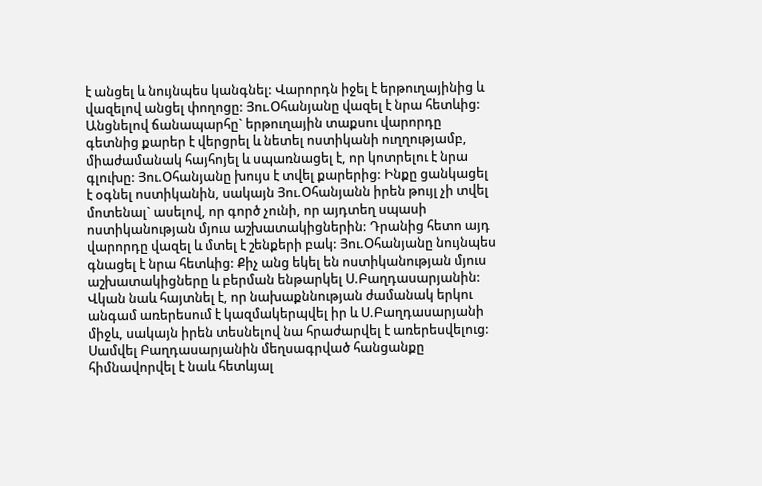է անցել և նույնպես կանգնել: Վարորդն իջել է երթուղայինից և վազելով անցել փողոցը: Յու.Օհանյանը վազել է նրա հետևից: Անցնելով ճանապարհը` երթուղային տաքսու վարորդը գետնից քարեր է վերցրել և նետել ոստիկանի ուղղությամբ, միաժամանակ հայհոյել և սպառնացել է, որ կոտրելու է նրա գլուխը: Յու.Օհանյանը խույս է տվել քարերից: Ինքը ցանկացել է օգնել ոստիկանին, սակայն Յու.Օհանյանն իրեն թույլ չի տվել մոտենալ` ասելով, որ գործ չունի, որ այդտեղ սպասի ոստիկանության մյուս աշխատակիցներին: Դրանից հետո այդ վարորդը վազել և մտել է շենքերի բակ: Յու.Օհանյանը նույնպես գնացել է նրա հետևից: Քիչ անց եկել են ոստիկանության մյուս աշխատակիցները և բերման ենթարկել Ս.Բաղդասարյանին: Վկան նաև հայտնել է, որ նախաքննության ժամանակ երկու անգամ առերեսում է կազմակերպվել իր և Ս.Բաղդասարյանի միջև, սակայն իրեն տեսնելով նա հրաժարվել է առերեսվելուց:
Սամվել Բաղդասարյանին մեղսագրված հանցանքը հիմնավորվել է նաև հետևյալ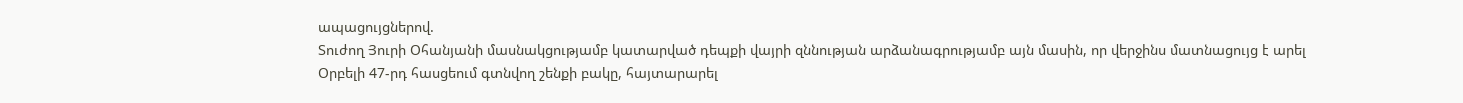ապացույցներով.
Տուժող Յուրի Օհանյանի մասնակցությամբ կատարված դեպքի վայրի զննության արձանագրությամբ այն մասին, որ վերջինս մատնացույց է արել Օրբելի 47-րդ հասցեում գտնվող շենքի բակը, հայտարարել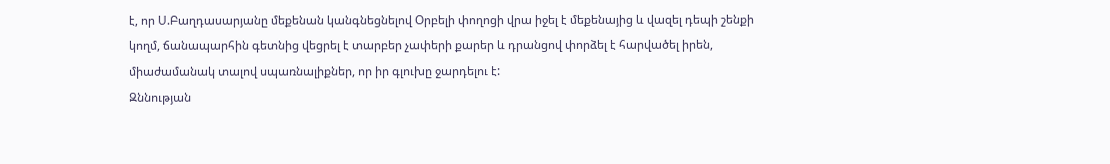է, որ Ս.Բաղդասարյանը մեքենան կանգնեցնելով Օրբելի փողոցի վրա իջել է մեքենայից և վազել դեպի շենքի կողմ, ճանապարհին գետնից վեցրել է տարբեր չափերի քարեր և դրանցով փորձել է հարվածել իրեն, միաժամանակ տալով սպառնալիքներ, որ իր գլուխը ջարդելու է:
Զննության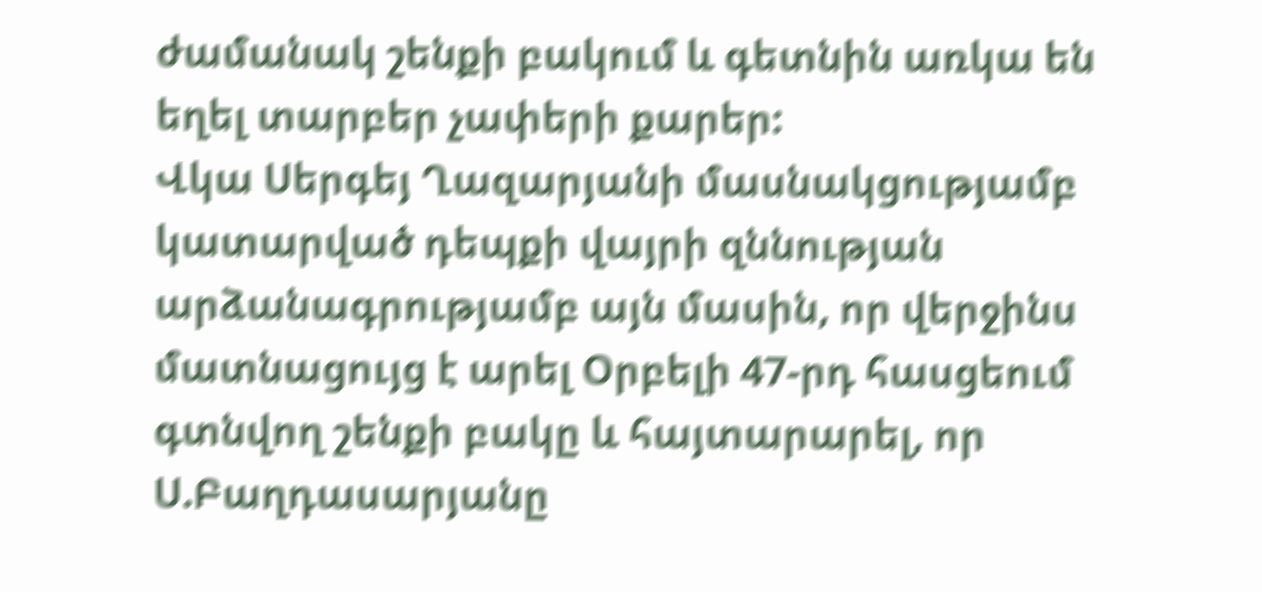ժամանակ շենքի բակում և գետնին առկա են եղել տարբեր չափերի քարեր:
Վկա Սերգեյ Ղազարյանի մասնակցությամբ կատարված դեպքի վայրի զննության արձանագրությամբ այն մասին, որ վերջինս մատնացույց է արել Օրբելի 47-րդ հասցեում գտնվող շենքի բակը և հայտարարել, որ Ս.Բաղդասարյանը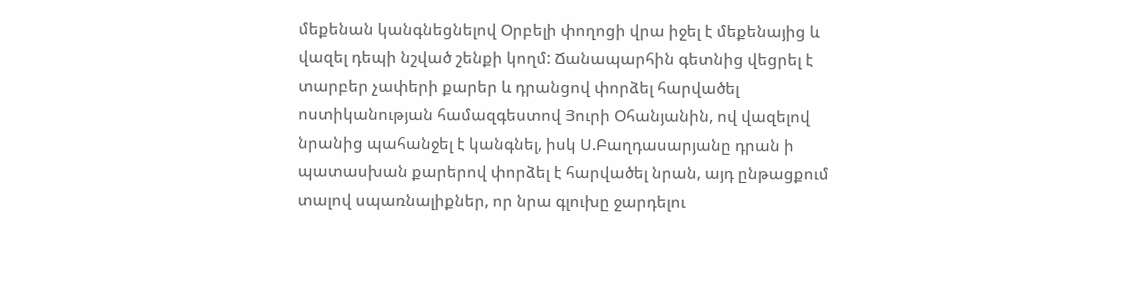մեքենան կանգնեցնելով Օրբելի փողոցի վրա իջել է մեքենայից և վազել դեպի նշված շենքի կողմ: Ճանապարհին գետնից վեցրել է տարբեր չափերի քարեր և դրանցով փորձել հարվածել ոստիկանության համազգեստով Յուրի Օհանյանին, ով վազելով նրանից պահանջել է կանգնել, իսկ Ս.Բաղդասարյանը դրան ի պատասխան քարերով փորձել է հարվածել նրան, այդ ընթացքում տալով սպառնալիքներ, որ նրա գլուխը ջարդելու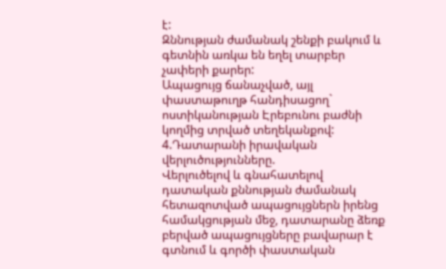է:
Զննության ժամանակ շենքի բակում և գետնին առկա են եղել տարբեր չափերի քարեր:
Ապացույց ճանաչված, այլ փաստաթուղթ հանդիսացող` ոստիկանության Էրեբունու բաժնի կողմից տրված տեղեկանքով:
4.Դատարանի իրավական վերլուծությունները.
Վերլուծելով և գնահատելով դատական քննության ժամանակ հետազոտված ապացույցներն իրենց համակցության մեջ, դատարանը ձեռք բերված ապացույցները բավարար է գտնում և գործի փաստական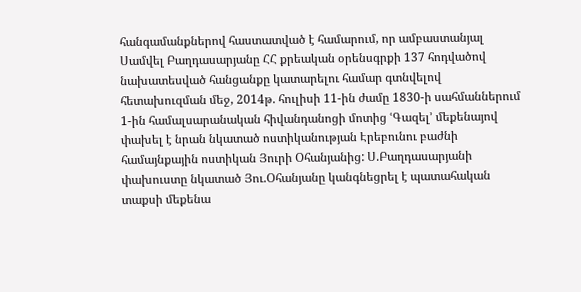հանգամանքներով հաստատված է համարում, որ ամբաստանյալ Սամվել Բաղդասարյանը ՀՀ քրեական օրենսգրքի 137 հոդվածով նախատեսված հանցանքը կատարելու համար գտնվելով հետախուզման մեջ, 2014թ. հուլիսի 11-ին ժամը 1830-ի սահմաններում 1-ին համալսարանական հիվանդանոցի մոտից ՙԳազել՚ մեքենայով փախել է նրան նկատած ոստիկանության Էրեբունու բաժնի համայնքային ոստիկան Յուրի Օհանյանից: Ս.Բաղդասարյանի փախուստը նկատած Յու.Օհանյանը կանգնեցրել է պատահական տաքսի մեքենա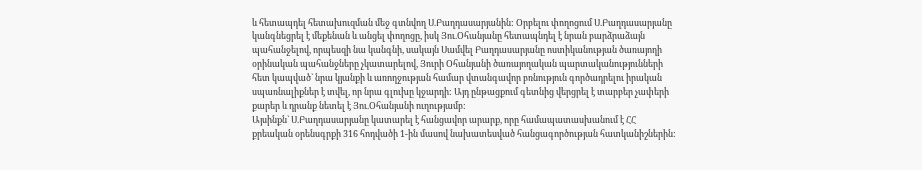և հետապդել հետախուզման մեջ գտնվող Ս.Բաղդասարյանին: Օրբելու փողոցում Ս.Բաղդասարյանը կանգնեցրել է մեքենան և անցել փողոցը, իսկ Յու.Օհանյանը հետապնդել է նրան բարձրաձայն պահանջելով, որպեսզի նա կանգնի, սակայն Սամվել Բաղդասարյանը ոստիկանության ծառայողի օրինական պահանջները չկատարելով, Յուրի Օհանյանի ծառայողական պարտականությունների հետ կապված` նրա կյանքի և առողջության համար վտանգավոր բռնություն գործադրելու իրական սպառնալիքներ է տվել, որ նրա գլուխը կջարդի: Այդ ընթացքում գետնից վերցրել է տարբեր չափերի քարեր և դրանք նետել է Յու.Օհանյանի ուղությամբ:
Այսինքն` Ս.Բաղդասարյանը կատարել է հանցավոր արարք, որը համապատասխանում է ՀՀ քրեական օրենսգրքի 316 հոդվածի 1-ին մասով նախատեսված հանցագործության հատկանիշներին: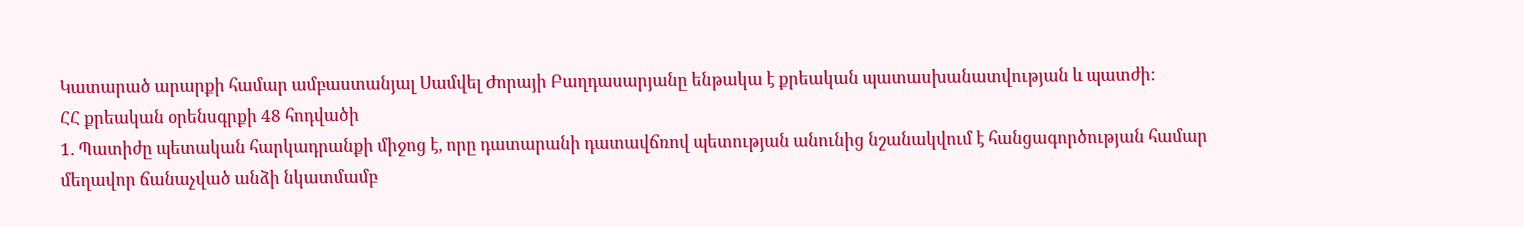Կատարած արարքի համար ամբաստանյալ Սամվել Ժորայի Բաղդասարյանը ենթակա է քրեական պատասխանատվության և պատժի:
ՀՀ քրեական օրենսգրքի 48 հոդվածի
1. Պատիժը պետական հարկադրանքի միջոց է, որը դատարանի դատավճռով պետության անունից նշանակվում է հանցագործության համար մեղավոր ճանաչված անձի նկատմամբ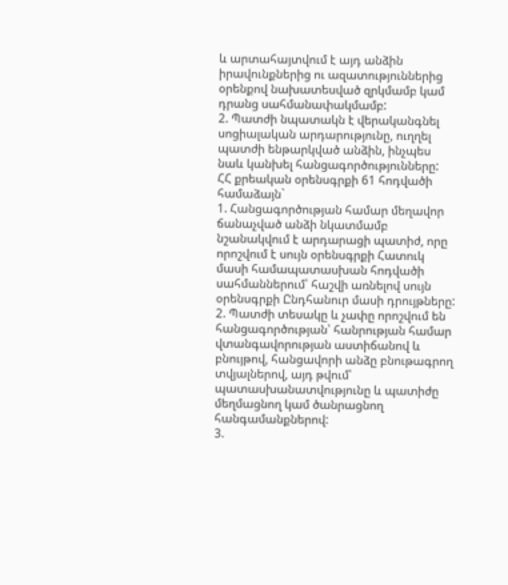և արտահայտվում է այդ անձին իրավունքներից ու ազատություններից օրենքով նախատեսված զրկմամբ կամ դրանց սահմանափակմամբ:
2. Պատժի նպատակն է վերականգնել սոցիալական արդարությունը, ուղղել պատժի ենթարկված անձին, ինչպես նաև կանխել հանցագործությունները:
ՀՀ քրեական օրենսգրքի 61 հոդվածի համաձայն`
1. Հանցագործության համար մեղավոր ճանաչված անձի նկատմամբ նշանակվում է արդարացի պատիժ, որը որոշվում է սույն օրենսգրքի Հատուկ մասի համապատասխան հոդվածի սահմաններում՝ հաշվի առնելով սույն օրենսգրքի Ընդհանուր մասի դրույթները:
2. Պատժի տեսակը և չափը որոշվում են հանցագործության՝ հանրության համար վտանգավորության աստիճանով և բնույթով, հանցավորի անձը բնութագրող տվյալներով, այդ թվում՝ պատասխանատվությունը և պատիժը մեղմացնող կամ ծանրացնող հանգամանքներով:
3.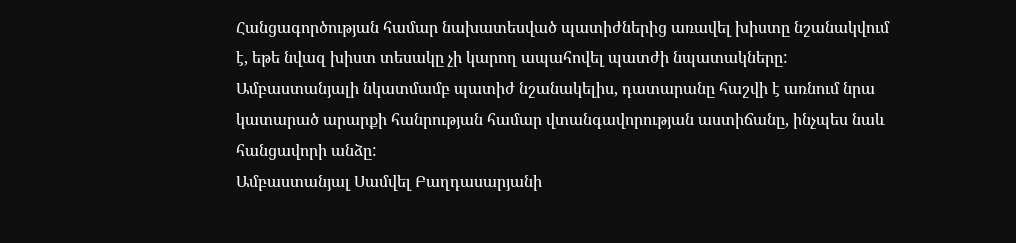Հանցագործության համար նախատեսված պատիժներից առավել խիստը նշանակվում է, եթե նվազ խիստ տեսակը չի կարող ապահովել պատժի նպատակները:
Ամբաստանյալի նկատմամբ պատիժ նշանակելիս, դատարանը հաշվի է առնում նրա կատարած արարքի հանրության համար վտանգավորության աստիճանը, ինչպես նաև հանցավորի անձը:
Ամբաստանյալ Սամվել Բաղդասարյանի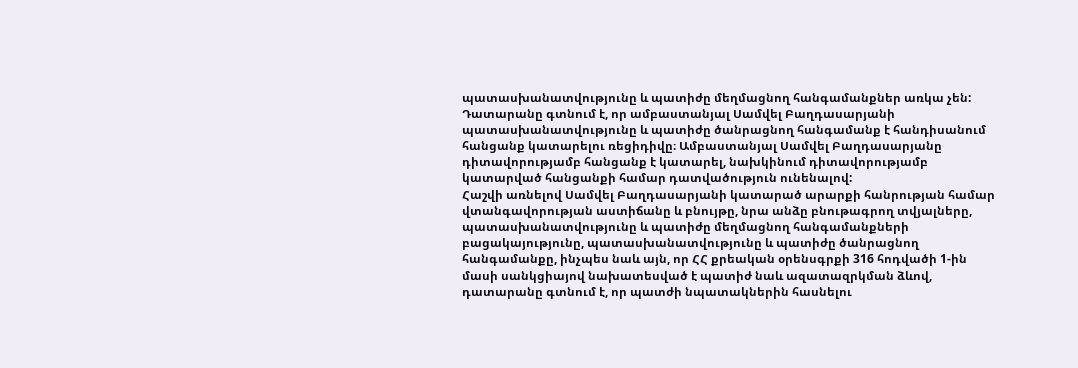պատասխանատվությունը և պատիժը մեղմացնող հանգամանքներ առկա չեն:
Դատարանը գտնում է, որ ամբաստանյալ Սամվել Բաղդասարյանի պատասխանատվությունը և պատիժը ծանրացնող հանգամանք է հանդիսանում հանցանք կատարելու ռեցիդիվը։ Ամբաստանյալ Սամվել Բաղդասարյանը դիտավորությամբ հանցանք է կատարել, նախկինում դիտավորությամբ կատարված հանցանքի համար դատվածություն ունենալով:
Հաշվի առնելով Սամվել Բաղդասարյանի կատարած արարքի հանրության համար վտանգավորության աստիճանը և բնույթը, նրա անձը բնութագրող տվյալները, պատասխանատվությունը և պատիժը մեղմացնող հանգամանքների բացակայությունը, պատասխանատվությունը և պատիժը ծանրացնող հանգամանքը, ինչպես նաև այն, որ ՀՀ քրեական օրենսգրքի 316 հոդվածի 1-ին մասի սանկցիայով նախատեսված է պատիժ նաև ազատազրկման ձևով, դատարանը գտնում է, որ պատժի նպատակներին հասնելու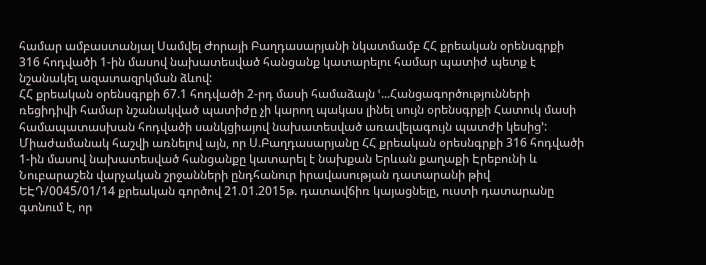համար ամբաստանյալ Սամվել Ժորայի Բաղդասարյանի նկատմամբ ՀՀ քրեական օրենսգրքի 316 հոդվածի 1-ին մասով նախատեսված հանցանք կատարելու համար պատիժ պետք է նշանակել ազատազրկման ձևով:
ՀՀ քրեական օրենսգրքի 67.1 հոդվածի 2-րդ մասի համաձայն ՙ...Հանցագործությունների ռեցիդիվի համար նշանակված պատիժը չի կարող պակաս լինել սույն օրենսգրքի Հատուկ մասի համապատասխան հոդվածի սանկցիայով նախատեսված առավելագույն պատժի կեսից՚:
Միաժամանակ հաշվի առնելով այն, որ Ս.Բաղդասարյանը ՀՀ քրեական օրեսնգրքի 316 հոդվածի 1-ին մասով նախատեսված հանցանքը կատարել է նախքան Երևան քաղաքի Էրեբունի և Նուբարաշեն վարչական շրջանների ընդհանուր իրավասության դատարանի թիվ ԵԷԴ/0045/01/14 քրեական գործով 21.01.2015թ. դատավճիռ կայացնելը, ուստի դատարանը գտնում է, որ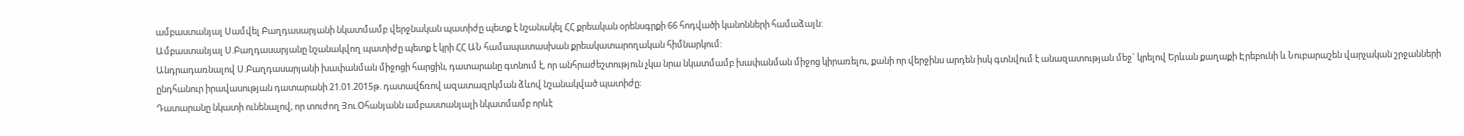ամբաստանյալ Սամվել Բաղդասարյանի նկատմամբ վերջնական պատիժը պետք է նշանակել ՀՀ քրեական օրենսգրքի 66 հոդվածի կանոնների համաձայն:
Ամբաստանյալ Ս.Բաղդասարյանը նշանակվող պատիժը պետք է կրի ՀՀ ԱՆ համապատասխան քրեակատարողական հիմնարկում:
Անդրադառնալով Ս.Բաղդասարյանի խափանման միջոցի հարցին, դատարանը գտնում է, որ անհրաժեշտություն չկա նրա նկատմամբ խափանման միջոց կիրառելու, քանի որ վերջինս արդեն իսկ գտնվում է անազատության մեջ` կրելով Երևան քաղաքի Էրեբունի և Նուբարաշեն վարչական շրջանների ընդհանուր իրավասության դատարանի 21.01.2015թ. դատավճռով ազատազրկման ձևով նշանակված պատիժը:
Դատարանը նկատի ունենալով, որ տուժող Յու.Օհանյանն ամբաստանյալի նկատմամբ որևէ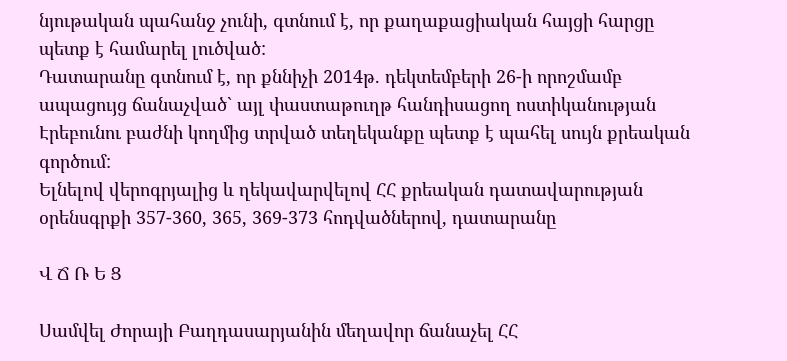նյութական պահանջ չունի, գտնում է, որ քաղաքացիական հայցի հարցը պետք է համարել լուծված:
Դատարանը գտնում է, որ քննիչի 2014թ. դեկտեմբերի 26-ի որոշմամբ ապացույց ճանաչված` այլ փաստաթուղթ հանդիսացող ոստիկանության Էրեբունու բաժնի կողմից տրված տեղեկանքը պետք է պահել սույն քրեական գործում:
Ելնելով վերոգրյալից և ղեկավարվելով ՀՀ քրեական դատավարության օրենսգրքի 357-360, 365, 369-373 հոդվածներով, դատարանը

Վ Ճ Ռ Ե Ց

Սամվել Ժորայի Բաղդասարյանին մեղավոր ճանաչել ՀՀ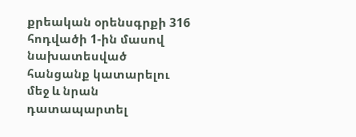քրեական օրենսգրքի 316 հոդվածի 1-ին մասով նախատեսված հանցանք կատարելու մեջ և նրան դատապարտել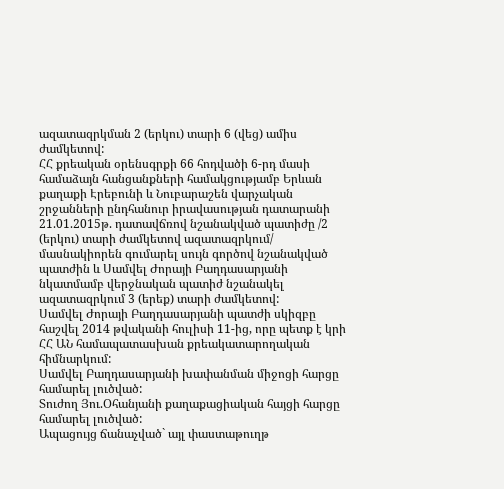ազատազրկման 2 (երկու) տարի 6 (վեց) ամիս ժամկետով:
ՀՀ քրեական օրենսգրքի 66 հոդվածի 6-րդ մասի համաձայն հանցանքների համակցությամբ Երևան քաղաքի Էրեբունի և Նուբարաշեն վարչական շրջանների ընդհանուր իրավասության դատարանի 21.01.2015թ. դատավճռով նշանակված պատիժը /2 (երկու) տարի ժամկետով ազատազրկում/ մասնակիորեն գումարել սույն գործով նշանակված պատժին և Սամվել Ժորայի Բաղդասարյանի նկատմամբ վերջնական պատիժ նշանակել ազատազրկում 3 (երեք) տարի ժամկետով:
Սամվել Ժորայի Բաղդասարյանի պատժի սկիզբը հաշվել 2014 թվականի հուլիսի 11-ից, որը պետք է կրի ՀՀ ԱՆ համապատասխան քրեակատարողական հիմնարկում:
Սամվել Բաղդասարյանի խափանման միջոցի հարցը համարել լուծված:
Տուժող Յու.Օհանյանի քաղաքացիական հայցի հարցը համարել լուծված:
Ապացույց ճանաչված` այլ փաստաթուղթ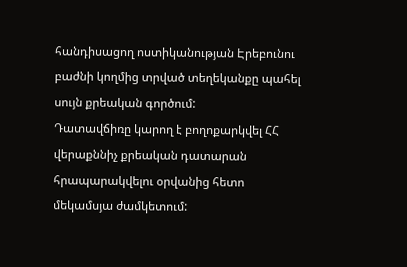հանդիսացող ոստիկանության Էրեբունու բաժնի կողմից տրված տեղեկանքը պահել սույն քրեական գործում:
Դատավճիռը կարող է բողոքարկվել ՀՀ վերաքննիչ քրեական դատարան հրապարակվելու օրվանից հետո մեկամսյա ժամկետում: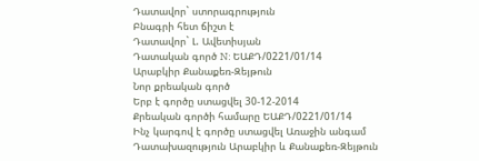Դատավոր` ստորագրություն
Բնագրի հետ ճիշտ է
Դատավոր` Լ. Ավետիսյան
Դատական գործ N: ԵԱՔԴ/0221/01/14
Արաբկիր Քանաքեռ-Զեյթուն
Նոր քրեական գործ
Երբ է գործը ստացվել 30-12-2014
Քրեական գործի համարը ԵԱՔԴ/0221/01/14
Ինչ կարգով է գործը ստացվել Առաջին անգամ
Դատախազություն Արաբկիր և Քանաքեռ-Զեյթուն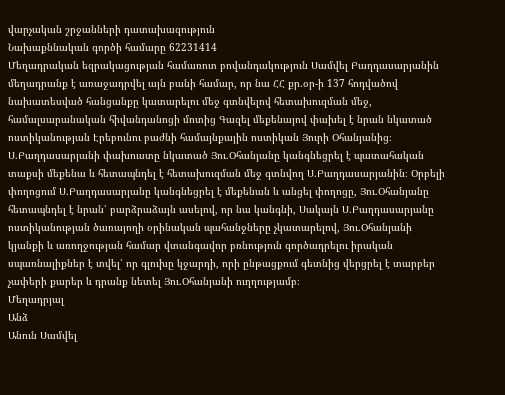վարչական շրջանների դատախազություն
Նախաքննական գործի համարը 62231414
Մեղադրական եզրակացության համառոտ բովանդակություն Սամվել Բաղդասարյանին մեղադրանք է առաջադրվել այն բանի համար, որ նա ՀՀ քր.օր-ի 137 հոդվածով նախատեսված հանցանքը կատարելու մեջ գտնվելով հետախուզման մեջ, համալսարանական հիվանդանոցի մոտից Գազել մեքենայով փախել է նրան նկատած ոստիկանության Էրեբունու բաժնի համայնքային ոստիկան Յուրի Օհանյանից։ Ս.Բաղդասարյանի փախուստը նկատած Յու.Օհանյանը կանգնեցրել է պատահական տաքսի մեքենա և հետապնդել է հետախուզման մեջ գտնվող Ս.Բաղդասարյանին։ Օրբելի փողոցում Ս.Բաղդասարյանը կանգնեցրել է մեքենան և անցել փողոցը, Յու.Օհանյանը հետապնդել է նրան՝ բարձրաձայն ասելով, որ նա կանգնի, Սակայն Ս.Բաղդասարյանը ոստիկանության ծառայողի օրինական պահանջները չկատարելով, Յու.Օհանյանի կյանքի և առողջության համար վտանգավոր բռնություն գործադրելու իրական սպառնալիքներ է տվել՝ որ գլուխը կջարդի, որի ընթացքում գետնից վերցրել է տարբեր չափերի քարեր և դրանք նետել Յու.Օհանյանի ուղղությամբ։
Մեղադրյալ
Անձ
Անուն Սամվել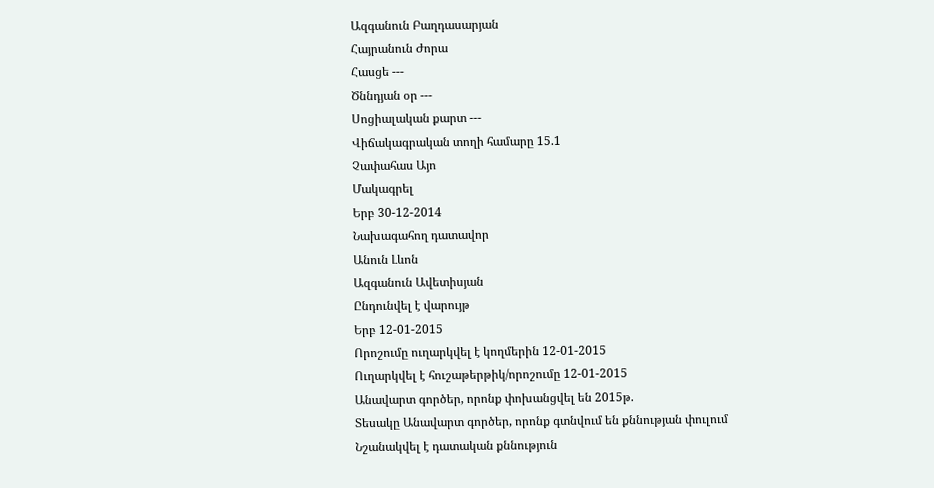Ազգանուն Բաղդասարյան
Հայրանուն Ժորա
Հասցե ---
Ծննդյան օր ---
Սոցիալական քարտ ---
Վիճակագրական տողի համարը 15.1
Չափահաս Այո
Մակագրել
Երբ 30-12-2014
Նախագահող դատավոր
Անուն Լևոն
Ազգանուն Ավետիսյան
Ընդունվել է վարույթ
Երբ 12-01-2015
Որոշումը ուղարկվել է կողմերին 12-01-2015
Ուղարկվել է հուշաթերթիկ/որոշումը 12-01-2015
Անավարտ գործեր, որոնք փոխանցվել են 2015թ.
Տեսակը Անավարտ գործեր, որոնք գտնվում են քննության փուլում
Նշանակվել է դատական քննություն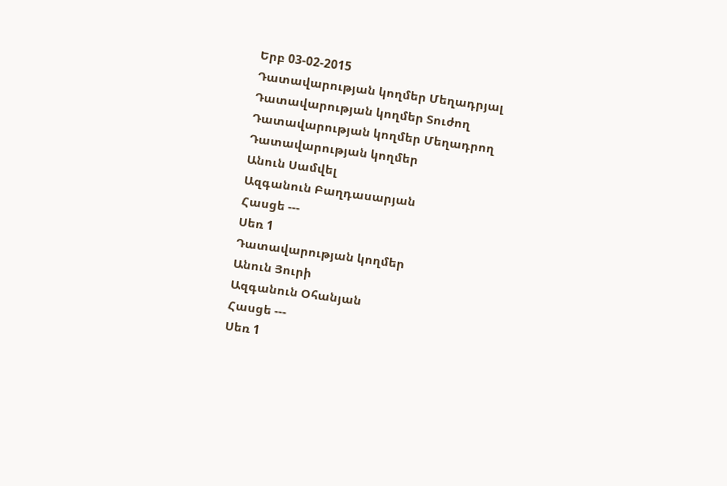Երբ 03-02-2015
Դատավարության կողմեր Մեղադրյալ
Դատավարության կողմեր Տուժող
Դատավարության կողմեր Մեղադրող
Դատավարության կողմեր
Անուն Սամվել
Ազգանուն Բաղդասարյան
Հասցե ---
Սեռ 1
Դատավարության կողմեր
Անուն Յուրի
Ազգանուն Օհանյան
Հասցե ---
Սեռ 1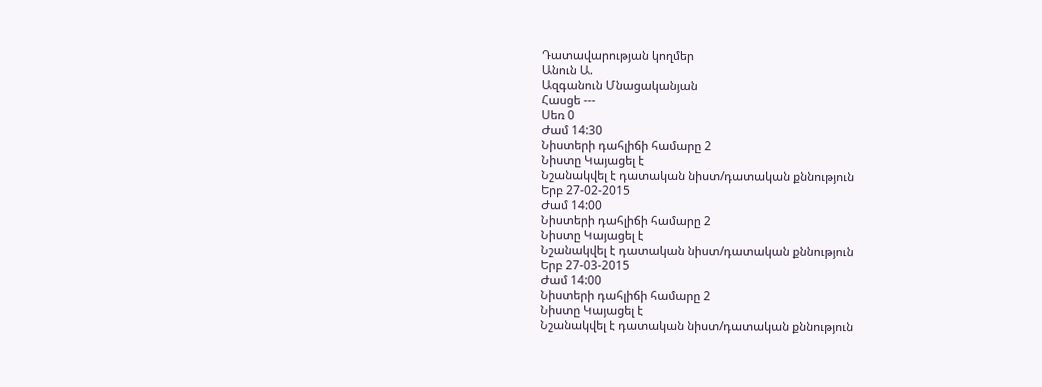Դատավարության կողմեր
Անուն Ա.
Ազգանուն Մնացականյան
Հասցե ---
Սեռ 0
Ժամ 14:30
Նիստերի դահլիճի համարը 2
Նիստը Կայացել է
Նշանակվել է դատական նիստ/դատական քննություն
Երբ 27-02-2015
Ժամ 14:00
Նիստերի դահլիճի համարը 2
Նիստը Կայացել է
Նշանակվել է դատական նիստ/դատական քննություն
Երբ 27-03-2015
Ժամ 14:00
Նիստերի դահլիճի համարը 2
Նիստը Կայացել է
Նշանակվել է դատական նիստ/դատական քննություն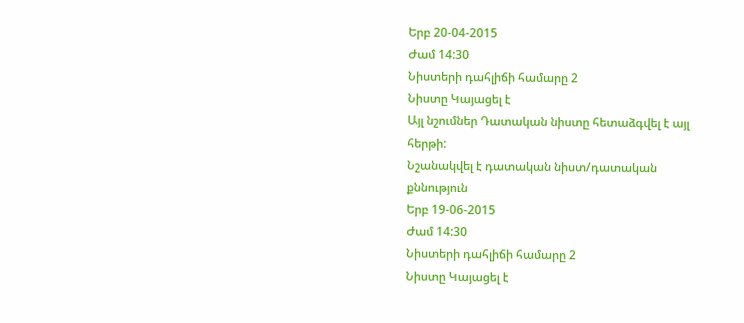Երբ 20-04-2015
Ժամ 14:30
Նիստերի դահլիճի համարը 2
Նիստը Կայացել է
Այլ նշումներ Դատական նիստը հետաձգվել է այլ հերթի:
Նշանակվել է դատական նիստ/դատական քննություն
Երբ 19-06-2015
Ժամ 14:30
Նիստերի դահլիճի համարը 2
Նիստը Կայացել է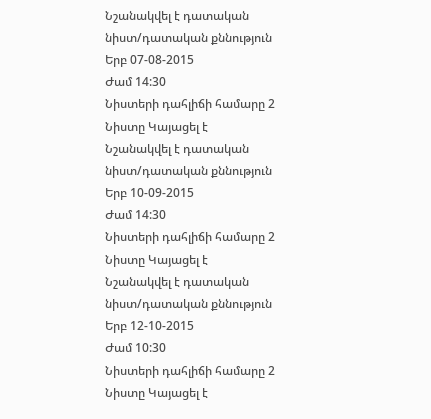Նշանակվել է դատական նիստ/դատական քննություն
Երբ 07-08-2015
Ժամ 14:30
Նիստերի դահլիճի համարը 2
Նիստը Կայացել է
Նշանակվել է դատական նիստ/դատական քննություն
Երբ 10-09-2015
Ժամ 14:30
Նիստերի դահլիճի համարը 2
Նիստը Կայացել է
Նշանակվել է դատական նիստ/դատական քննություն
Երբ 12-10-2015
Ժամ 10:30
Նիստերի դահլիճի համարը 2
Նիստը Կայացել է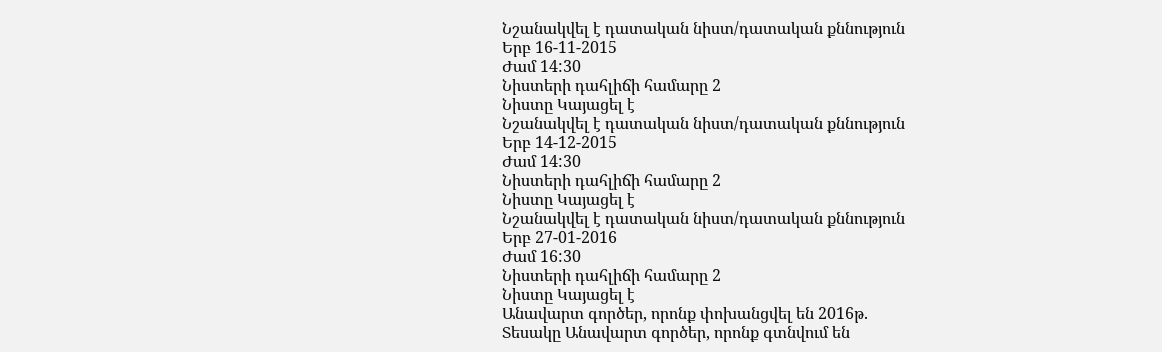Նշանակվել է դատական նիստ/դատական քննություն
Երբ 16-11-2015
Ժամ 14:30
Նիստերի դահլիճի համարը 2
Նիստը Կայացել է
Նշանակվել է դատական նիստ/դատական քննություն
Երբ 14-12-2015
Ժամ 14:30
Նիստերի դահլիճի համարը 2
Նիստը Կայացել է
Նշանակվել է դատական նիստ/դատական քննություն
Երբ 27-01-2016
Ժամ 16:30
Նիստերի դահլիճի համարը 2
Նիստը Կայացել է
Անավարտ գործեր, որոնք փոխանցվել են 2016թ.
Տեսակը Անավարտ գործեր, որոնք գտնվում են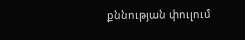քննության փուլում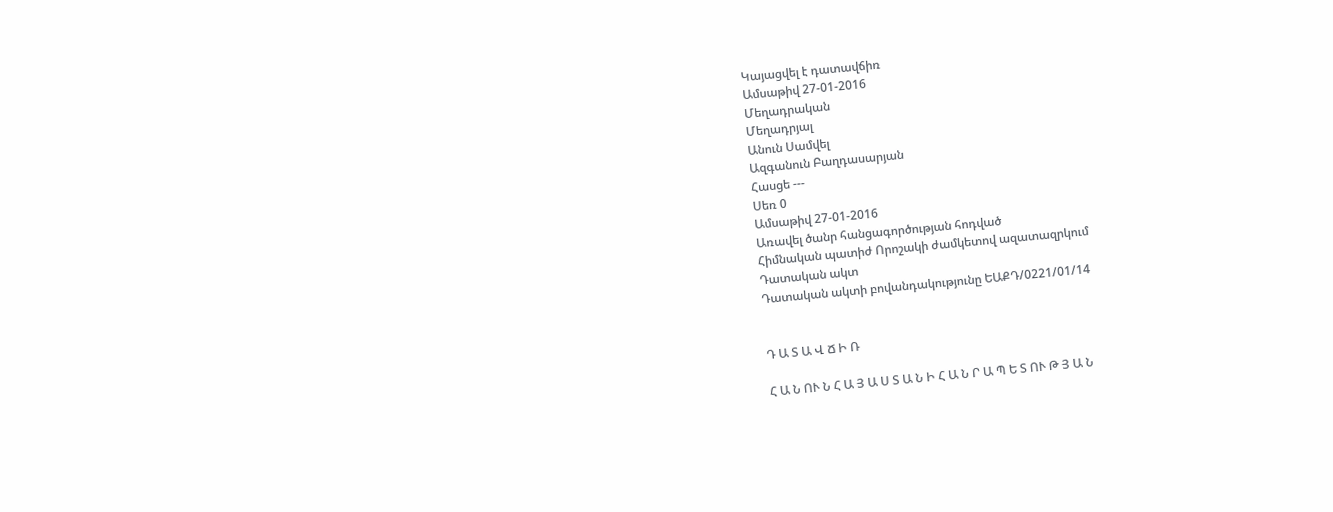Կայացվել է դատավճիռ
Ամսաթիվ 27-01-2016
Մեղադրական
Մեղադրյալ
Անուն Սամվել
Ազգանուն Բաղդասարյան
Հասցե ---
Սեռ 0
Ամսաթիվ 27-01-2016
Առավել ծանր հանցագործության հոդված
Հիմնական պատիժ Որոշակի ժամկետով ազատազրկում
Դատական ակտ
Դատական ակտի բովանդակությունը ԵԱՔԴ/0221/01/14


Դ Ա Տ Ա Վ Ճ Ի Ռ

Հ Ա Ն ՈՒ Ն Հ Ա Յ Ա Ս Տ Ա Ն Ի Հ Ա Ն Ր Ա Պ Ե Տ ՈՒ Թ Յ Ա Ն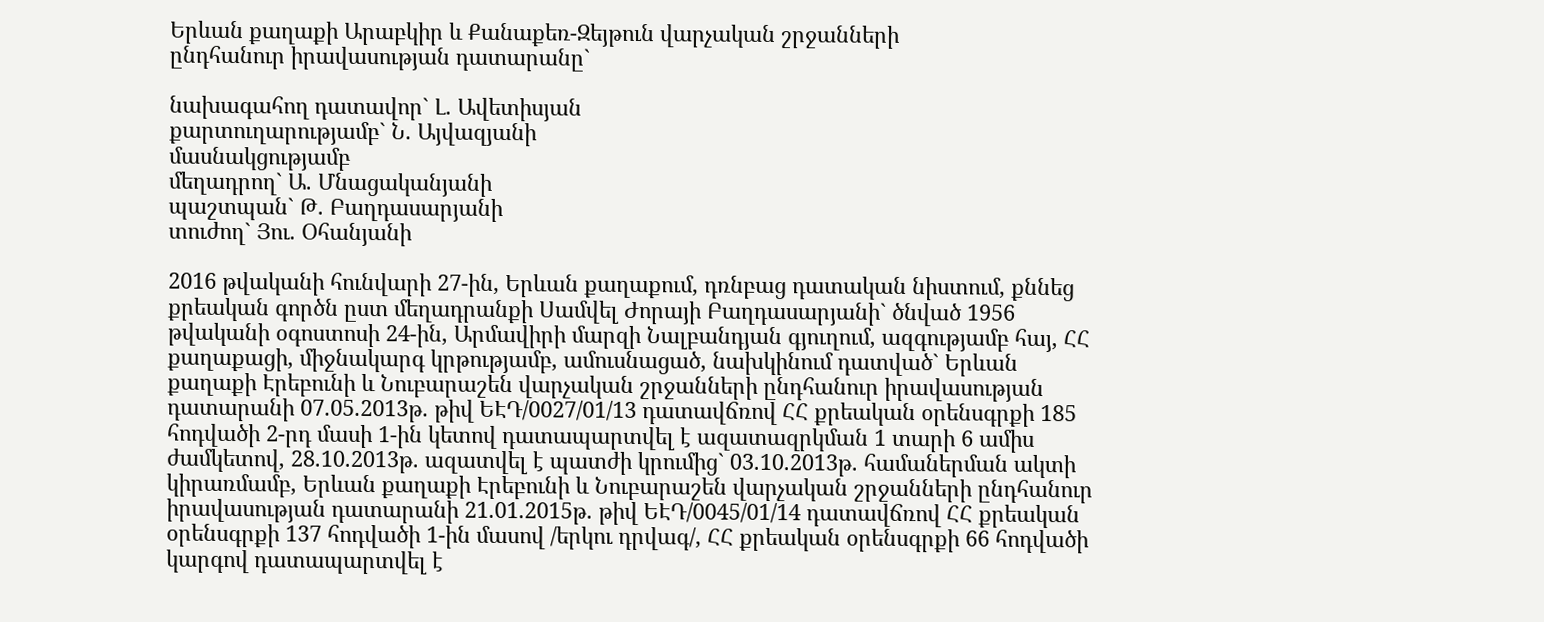Երևան քաղաքի Արաբկիր և Քանաքեռ-Զեյթուն վարչական շրջանների
ընդհանուր իրավասության դատարանը`

նախագահող դատավոր` Լ. Ավետիսյան
քարտուղարությամբ` Ն. Այվազյանի
մասնակցությամբ
մեղադրող` Ա. Մնացականյանի
պաշտպան` Թ. Բաղդասարյանի
տուժող` Յու. Օհանյանի

2016 թվականի հունվարի 27-ին, Երևան քաղաքում, դռնբաց դատական նիստում, քննեց քրեական գործն ըստ մեղադրանքի Սամվել Ժորայի Բաղդասարյանի` ծնված 1956 թվականի օգոստոսի 24-ին, Արմավիրի մարզի Նալբանդյան գյուղում, ազգությամբ հայ, ՀՀ քաղաքացի, միջնակարգ կրթությամբ, ամուսնացած, նախկինում դատված` Երևան քաղաքի Էրեբունի և Նուբարաշեն վարչական շրջանների ընդհանուր իրավասության դատարանի 07.05.2013թ. թիվ ԵԷԴ/0027/01/13 դատավճռով ՀՀ քրեական օրենսգրքի 185 հոդվածի 2-րդ մասի 1-ին կետով դատապարտվել է ազատազրկման 1 տարի 6 ամիս ժամկետով, 28.10.2013թ. ազատվել է պատժի կրումից` 03.10.2013թ. համաներման ակտի կիրառմամբ, Երևան քաղաքի Էրեբունի և Նուբարաշեն վարչական շրջանների ընդհանուր իրավասության դատարանի 21.01.2015թ. թիվ ԵԷԴ/0045/01/14 դատավճռով ՀՀ քրեական օրենսգրքի 137 հոդվածի 1-ին մասով /երկու դրվագ/, ՀՀ քրեական օրենսգրքի 66 հոդվածի կարգով դատապարտվել է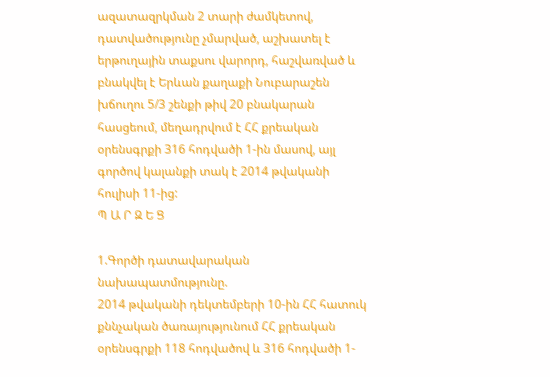ազատազրկման 2 տարի ժամկետով, դատվածությունը չմարված, աշխատել է երթուղային տաքսու վարորդ, հաշվառված և բնակվել է Երևան քաղաքի Նուբարաշեն խճուղու 5/3 շենքի թիվ 20 բնակարան հասցեում, մեղադրվում է ՀՀ քրեական օրենսգրքի 316 հոդվածի 1-ին մասով, այլ գործով կալանքի տակ է 2014 թվականի հուլիսի 11-ից:
Պ Ա Ր Զ Ե Ց

1.Գործի դատավարական նախապատմությունը.
2014 թվականի դեկտեմբերի 10-ին ՀՀ հատուկ քննչական ծառայությունում ՀՀ քրեական օրենսգրքի 118 հոդվածով և 316 հոդվածի 1-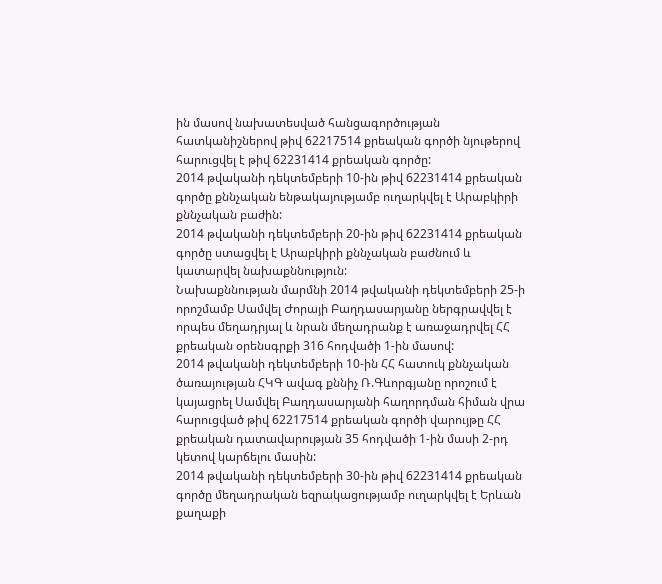ին մասով նախատեսված հանցագործության հատկանիշներով թիվ 62217514 քրեական գործի նյութերով հարուցվել է թիվ 62231414 քրեական գործը:
2014 թվականի դեկտեմբերի 10-ին թիվ 62231414 քրեական գործը քննչական ենթակայությամբ ուղարկվել է Արաբկիրի քննչական բաժին:
2014 թվականի դեկտեմբերի 20-ին թիվ 62231414 քրեական գործը ստացվել է Արաբկիրի քննչական բաժնում և կատարվել նախաքննություն:
Նախաքննության մարմնի 2014 թվականի դեկտեմբերի 25-ի որոշմամբ Սամվել Ժորայի Բաղդասարյանը ներգրավվել է որպես մեղադրյալ և նրան մեղադրանք է առաջադրվել ՀՀ քրեական օրենսգրքի 316 հոդվածի 1-ին մասով:
2014 թվականի դեկտեմբերի 10-ին ՀՀ հատուկ քննչական ծառայության ՀԿԳ ավագ քննիչ Ռ.Գևորգյանը որոշում է կայացրել Սամվել Բաղդասարյանի հաղորդման հիման վրա հարուցված թիվ 62217514 քրեական գործի վարույթը ՀՀ քրեական դատավարության 35 հոդվածի 1-ին մասի 2-րդ կետով կարճելու մասին:
2014 թվականի դեկտեմբերի 30-ին թիվ 62231414 քրեական գործը մեղադրական եզրակացությամբ ուղարկվել է Երևան քաղաքի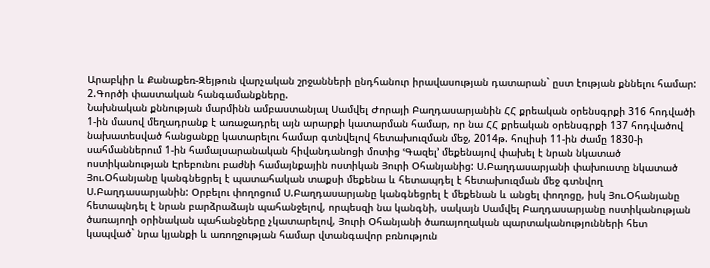Արաբկիր և Քանաքեռ-Զեյթուն վարչական շրջանների ընդհանուր իրավասության դատարան` ըստ էության քննելու համար:
2.Գործի փաստական հանգամանքները.
Նախնական քննության մարմինն ամբաստանյալ Սամվել Ժորայի Բաղդասարյանին ՀՀ քրեական օրենսգրքի 316 հոդվածի 1-ին մասով մեղադրանք է առաջադրել այն արարքի կատարման համար, որ նա ՀՀ քրեական օրենսգրքի 137 հոդվածով նախատեսված հանցանքը կատարելու համար գտնվելով հետախուզման մեջ, 2014թ. հուլիսի 11-ին ժամը 1830-ի սահմաններում 1-ին համալսարանական հիվանդանոցի մոտից ՙԳազել՚ մեքենայով փախել է նրան նկատած ոստիկանության Էրեբունու բաժնի համայնքային ոստիկան Յուրի Օհանյանից: Ս.Բաղդասարյանի փախուստը նկատած Յու.Օհանյանը կանգնեցրել է պատահական տաքսի մեքենա և հետապդել է հետախուզման մեջ գտնվող Ս.Բաղդասարյանին: Օրբելու փողոցում Ս.Բաղդասարյանը կանգնեցրել է մեքենան և անցել փողոցը, իսկ Յու.Օհանյանը հետապնդել է նրան բարձրաձայն պահանջելով, որպեսզի նա կանգնի, սակայն Սամվել Բաղդասարյանը ոստիկանության ծառայողի օրինական պահանջները չկատարելով, Յուրի Օհանյանի ծառայողական պարտականությունների հետ կապված` նրա կյանքի և առողջության համար վտանգավոր բռնություն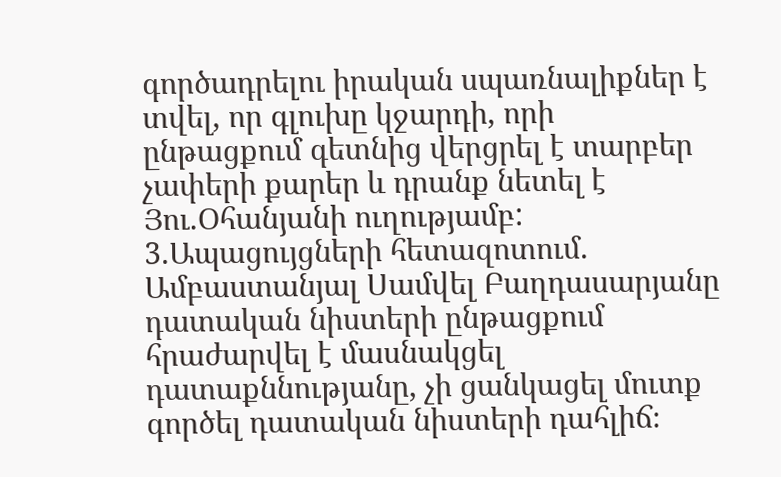գործադրելու իրական սպառնալիքներ է տվել, որ գլուխը կջարդի, որի ընթացքում գետնից վերցրել է տարբեր չափերի քարեր և դրանք նետել է Յու.Օհանյանի ուղությամբ:
3.Ապացույցների հետազոտում.
Ամբաստանյալ Սամվել Բաղդասարյանը դատական նիստերի ընթացքում հրաժարվել է մասնակցել դատաքննությանը, չի ցանկացել մուտք գործել դատական նիստերի դահլիճ։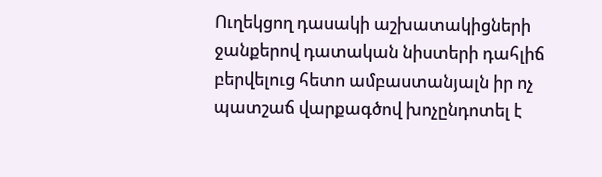Ուղեկցող դասակի աշխատակիցների ջանքերով դատական նիստերի դահլիճ բերվելուց հետո ամբաստանյալն իր ոչ պատշաճ վարքագծով խոչընդոտել է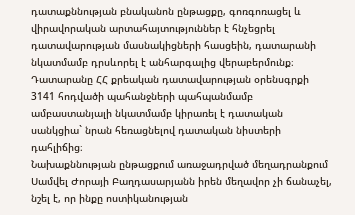դատաքննության բնականոն ընթացքը, գոռգոռացել և վիրավորական արտահայտություններ է հնչեցրել դատավարության մասնակիցների հասցեին, դատարանի նկատմամբ դրսևորել է անհարգալից վերաբերմունք։
Դատարանը ՀՀ քրեական դատավարության օրենսգրքի 3141 հոդվածի պահանջների պահպանմամբ ամբաստանյալի նկատմամբ կիրառել է դատական սանկցիա` նրան հեռացնելով դատական նիստերի դահլիճից։
Նախաքննության ընթացքում առաջադրված մեղադրանքում Սամվել Ժորայի Բաղդասարյանն իրեն մեղավոր չի ճանաչել, նշել է, որ ինքը ոստիկանության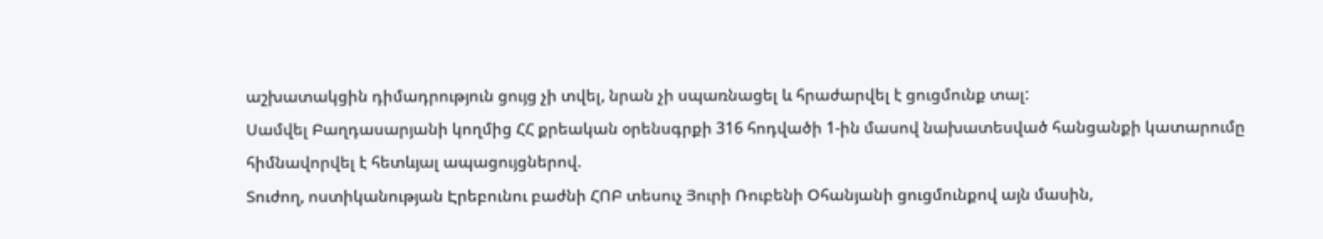աշխատակցին դիմադրություն ցույց չի տվել, նրան չի սպառնացել և հրաժարվել է ցուցմունք տալ:
Սամվել Բաղդասարյանի կողմից ՀՀ քրեական օրենսգրքի 316 հոդվածի 1-ին մասով նախատեսված հանցանքի կատարումը հիմնավորվել է հետևյալ ապացույցներով.
Տուժող, ոստիկանության Էրեբունու բաժնի ՀՈԲ տեսուչ Յուրի Ռուբենի Օհանյանի ցուցմունքով այն մասին,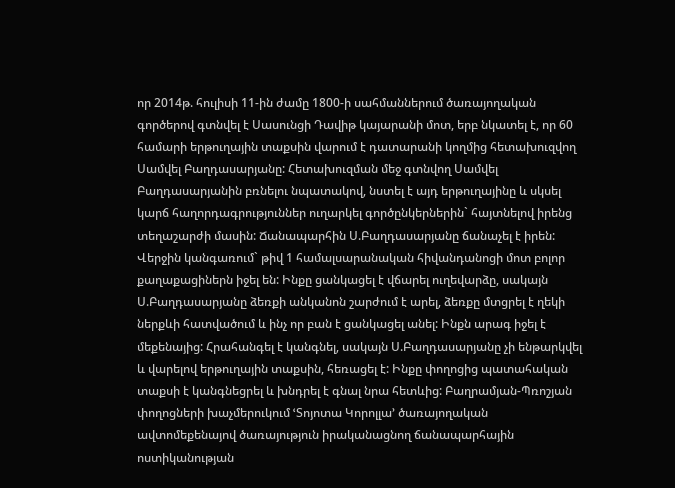որ 2014թ. հուլիսի 11-ին ժամը 1800-ի սահմաններում ծառայողական գործերով գտնվել է Սասունցի Դավիթ կայարանի մոտ, երբ նկատել է, որ 60 համարի երթուղային տաքսին վարում է դատարանի կողմից հետախուզվող Սամվել Բաղդասարյանը: Հետախուզման մեջ գտնվող Սամվել Բաղդասարյանին բռնելու նպատակով, նստել է այդ երթուղայինը և սկսել կարճ հաղորդագրություններ ուղարկել գործընկերներին` հայտնելով իրենց տեղաշարժի մասին: Ճանապարհին Ս.Բաղդասարյանը ճանաչել է իրեն: Վերջին կանգառում` թիվ 1 համալսարանական հիվանդանոցի մոտ բոլոր քաղաքացիներն իջել են: Ինքը ցանկացել է վճարել ուղեվարձը, սակայն Ս.Բաղդասարյանը ձեռքի անկանոն շարժում է արել, ձեռքը մտցրել է ղեկի ներքևի հատվածում և ինչ որ բան է ցանկացել անել: Ինքն արագ իջել է մեքենայից: Հրահանգել է կանգնել, սակայն Ս.Բաղդասարյանը չի ենթարկվել և վարելով երթուղային տաքսին, հեռացել է: Ինքը փողոցից պատահական տաքսի է կանգնեցրել և խնդրել է գնալ նրա հետևից: Բաղրամյան-Պռոշյան փողոցների խաչմերուկում ՙՏոյոտա Կորոլլա՚ ծառայողական ավտոմեքենայով ծառայություն իրականացնող ճանապարհային ոստիկանության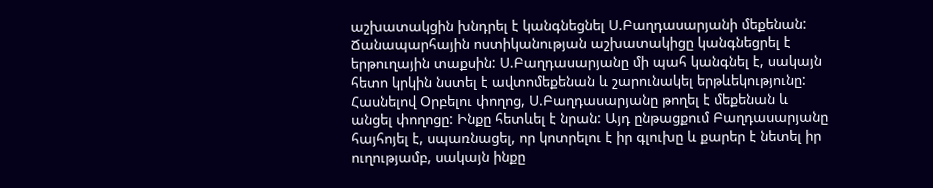աշխատակցին խնդրել է կանգնեցնել Ս.Բաղդասարյանի մեքենան: Ճանապարհային ոստիկանության աշխատակիցը կանգնեցրել է երթուղային տաքսին: Ս.Բաղդասարյանը մի պահ կանգնել է, սակայն հետո կրկին նստել է ավտոմեքենան և շարունակել երթևեկությունը: Հասնելով Օրբելու փողոց, Ս.Բաղդասարյանը թողել է մեքենան և անցել փողոցը: Ինքը հետևել է նրան: Այդ ընթացքում Բաղդասարյանը հայհոյել է, սպառնացել, որ կոտրելու է իր գլուխը և քարեր է նետել իր ուղությամբ, սակայն ինքը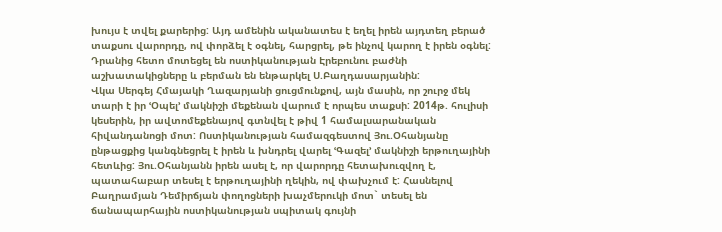խույս է տվել քարերից: Այդ ամենին ականատես է եղել իրեն այդտեղ բերած տաքսու վարորդը, ով փորձել է օգնել, հարցրել, թե ինչով կարող է իրեն օգնել: Դրանից հետո մոտեցել են ոստիկանության Էրեբունու բաժնի աշխատակիցները և բերման են ենթարկել Ս.Բաղդասարյանին:
Վկա Սերգեյ Հմայակի Ղազարյանի ցուցմունքով, այն մասին, որ շուրջ մեկ տարի է իր ՙՕպել՚ մակնիշի մեքենան վարում է որպես տաքսի: 2014թ. հուլիսի կեսերին, իր ավտոմեքենայով գտնվել է թիվ 1 համալսարանական հիվանդանոցի մոտ: Ոստիկանության համազգեստով Յու.Օհանյանը ընթացքից կանգնեցրել է իրեն և խնդրել վարել ՙԳազել՚ մակնիշի երթուղայինի հետևից: Յու.Օհանյանն իրեն ասել է, որ վարորդը հետախուզվող է, պատահաբար տեսել է երթուղայինի ղեկին, ով փախչում է: Հասնելով Բաղրամյան Դեմիրճյան փողոցների խաչմերուկի մոտ` տեսել են ճանապարհային ոստիկանության սպիտակ գույնի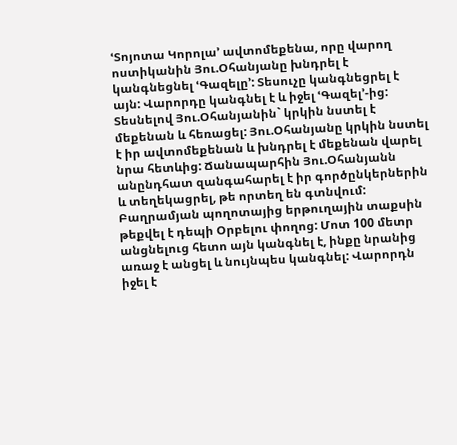ՙՏոյոտա Կորոլա՚ ավտոմեքենա, որը վարող ոստիկանին Յու.Օհանյանը խնդրել է կանգնեցնել ՙԳազելը՚: Տեսուչը կանգնեցրել է այն: Վարորդը կանգնել է և իջել ՙԳազել՚-ից: Տեսնելով Յու.Օհանյանին` կրկին նստել է մեքենան և հեռացել: Յու.Օհանյանը կրկին նստել է իր ավտոմեքենան և խնդրել է մեքենան վարել նրա հետևից: Ճանապարհին Յու.Օհանյանն անընդհատ զանգահարել է իր գործընկերներին և տեղեկացրել, թե որտեղ են գտնվում: Բաղրամյան պողոտայից երթուղային տաքսին թեքվել է դեպի Օրբելու փողոց: Մոտ 100 մետր անցնելուց հետո այն կանգնել է, ինքը նրանից առաջ է անցել և նույնպես կանգնել: Վարորդն իջել է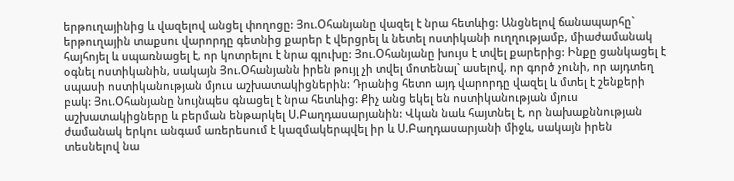երթուղայինից և վազելով անցել փողոցը: Յու.Օհանյանը վազել է նրա հետևից: Անցնելով ճանապարհը` երթուղային տաքսու վարորդը գետնից քարեր է վերցրել և նետել ոստիկանի ուղղությամբ, միաժամանակ հայհոյել և սպառնացել է, որ կոտրելու է նրա գլուխը: Յու.Օհանյանը խույս է տվել քարերից: Ինքը ցանկացել է օգնել ոստիկանին, սակայն Յու.Օհանյանն իրեն թույլ չի տվել մոտենալ` ասելով, որ գործ չունի, որ այդտեղ սպասի ոստիկանության մյուս աշխատակիցներին: Դրանից հետո այդ վարորդը վազել և մտել է շենքերի բակ: Յու.Օհանյանը նույնպես գնացել է նրա հետևից: Քիչ անց եկել են ոստիկանության մյուս աշխատակիցները և բերման ենթարկել Ս.Բաղդասարյանին: Վկան նաև հայտնել է, որ նախաքննության ժամանակ երկու անգամ առերեսում է կազմակերպվել իր և Ս.Բաղդասարյանի միջև, սակայն իրեն տեսնելով նա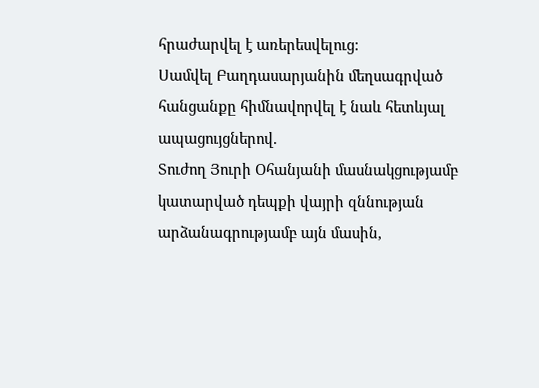հրաժարվել է առերեսվելուց:
Սամվել Բաղդասարյանին մեղսագրված հանցանքը հիմնավորվել է նաև հետևյալ ապացույցներով.
Տուժող Յուրի Օհանյանի մասնակցությամբ կատարված դեպքի վայրի զննության արձանագրությամբ այն մասին,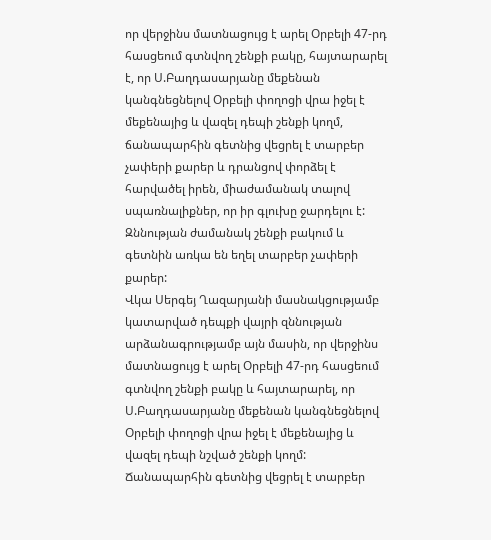որ վերջինս մատնացույց է արել Օրբելի 47-րդ հասցեում գտնվող շենքի բակը, հայտարարել է, որ Ս.Բաղդասարյանը մեքենան կանգնեցնելով Օրբելի փողոցի վրա իջել է մեքենայից և վազել դեպի շենքի կողմ, ճանապարհին գետնից վեցրել է տարբեր չափերի քարեր և դրանցով փորձել է հարվածել իրեն, միաժամանակ տալով սպառնալիքներ, որ իր գլուխը ջարդելու է:
Զննության ժամանակ շենքի բակում և գետնին առկա են եղել տարբեր չափերի քարեր:
Վկա Սերգեյ Ղազարյանի մասնակցությամբ կատարված դեպքի վայրի զննության արձանագրությամբ այն մասին, որ վերջինս մատնացույց է արել Օրբելի 47-րդ հասցեում գտնվող շենքի բակը և հայտարարել, որ Ս.Բաղդասարյանը մեքենան կանգնեցնելով Օրբելի փողոցի վրա իջել է մեքենայից և վազել դեպի նշված շենքի կողմ: Ճանապարհին գետնից վեցրել է տարբեր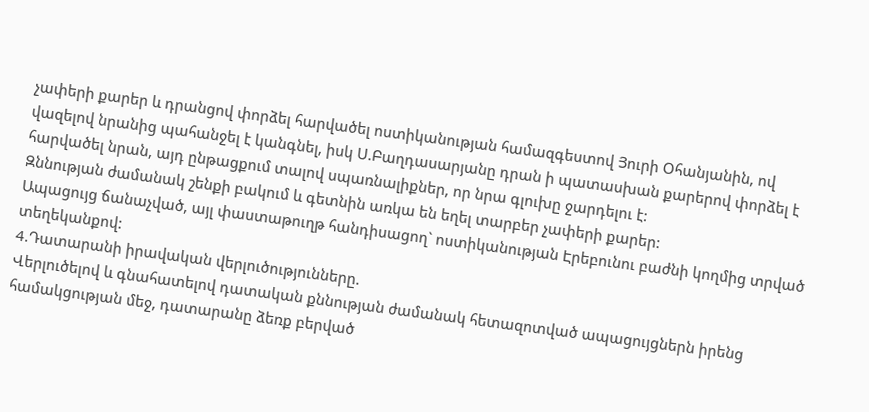չափերի քարեր և դրանցով փորձել հարվածել ոստիկանության համազգեստով Յուրի Օհանյանին, ով վազելով նրանից պահանջել է կանգնել, իսկ Ս.Բաղդասարյանը դրան ի պատասխան քարերով փորձել է հարվածել նրան, այդ ընթացքում տալով սպառնալիքներ, որ նրա գլուխը ջարդելու է:
Զննության ժամանակ շենքի բակում և գետնին առկա են եղել տարբեր չափերի քարեր:
Ապացույց ճանաչված, այլ փաստաթուղթ հանդիսացող` ոստիկանության Էրեբունու բաժնի կողմից տրված տեղեկանքով:
4.Դատարանի իրավական վերլուծությունները.
Վերլուծելով և գնահատելով դատական քննության ժամանակ հետազոտված ապացույցներն իրենց համակցության մեջ, դատարանը ձեռք բերված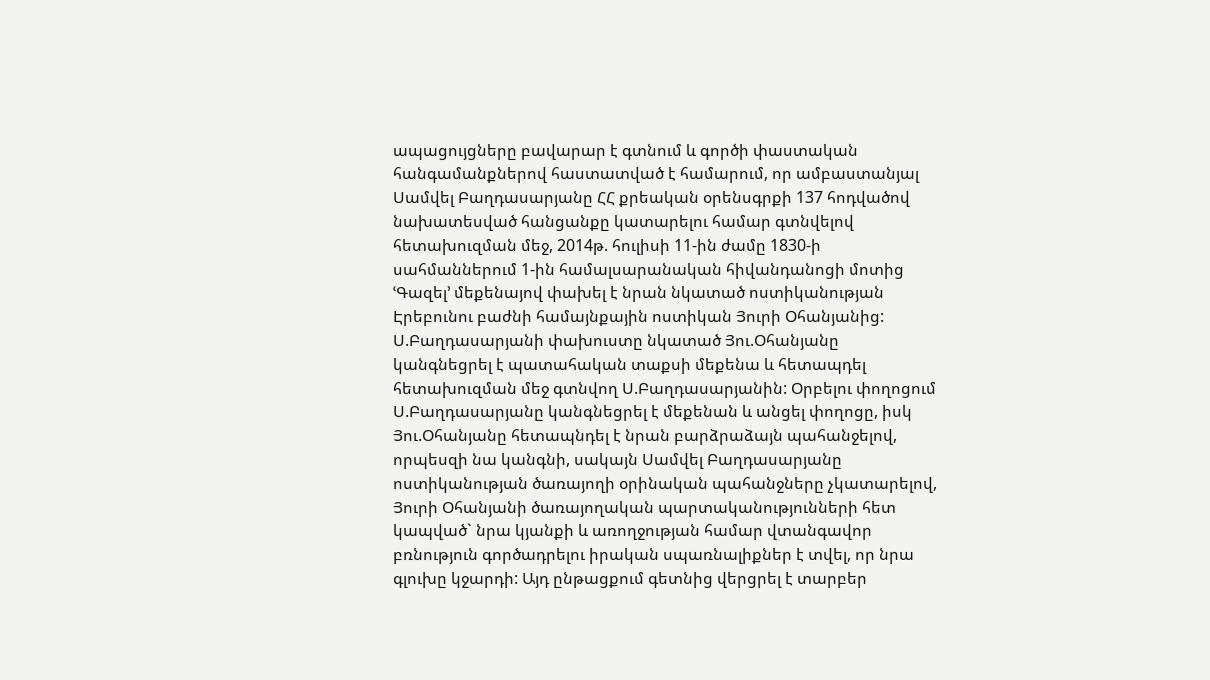ապացույցները բավարար է գտնում և գործի փաստական հանգամանքներով հաստատված է համարում, որ ամբաստանյալ Սամվել Բաղդասարյանը ՀՀ քրեական օրենսգրքի 137 հոդվածով նախատեսված հանցանքը կատարելու համար գտնվելով հետախուզման մեջ, 2014թ. հուլիսի 11-ին ժամը 1830-ի սահմաններում 1-ին համալսարանական հիվանդանոցի մոտից ՙԳազել՚ մեքենայով փախել է նրան նկատած ոստիկանության Էրեբունու բաժնի համայնքային ոստիկան Յուրի Օհանյանից: Ս.Բաղդասարյանի փախուստը նկատած Յու.Օհանյանը կանգնեցրել է պատահական տաքսի մեքենա և հետապդել հետախուզման մեջ գտնվող Ս.Բաղդասարյանին: Օրբելու փողոցում Ս.Բաղդասարյանը կանգնեցրել է մեքենան և անցել փողոցը, իսկ Յու.Օհանյանը հետապնդել է նրան բարձրաձայն պահանջելով, որպեսզի նա կանգնի, սակայն Սամվել Բաղդասարյանը ոստիկանության ծառայողի օրինական պահանջները չկատարելով, Յուրի Օհանյանի ծառայողական պարտականությունների հետ կապված` նրա կյանքի և առողջության համար վտանգավոր բռնություն գործադրելու իրական սպառնալիքներ է տվել, որ նրա գլուխը կջարդի: Այդ ընթացքում գետնից վերցրել է տարբեր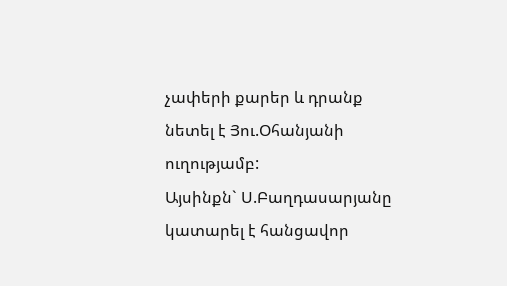չափերի քարեր և դրանք նետել է Յու.Օհանյանի ուղությամբ:
Այսինքն` Ս.Բաղդասարյանը կատարել է հանցավոր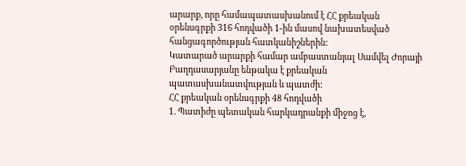արարք, որը համապատասխանում է ՀՀ քրեական օրենսգրքի 316 հոդվածի 1-ին մասով նախատեսված հանցագործության հատկանիշներին:
Կատարած արարքի համար ամբաստանյալ Սամվել Ժորայի Բաղդասարյանը ենթակա է քրեական պատասխանատվության և պատժի:
ՀՀ քրեական օրենսգրքի 48 հոդվածի
1. Պատիժը պետական հարկադրանքի միջոց է,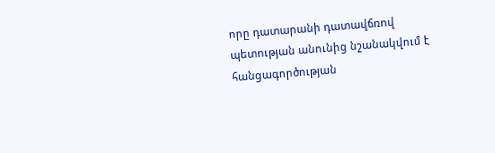որը դատարանի դատավճռով պետության անունից նշանակվում է հանցագործության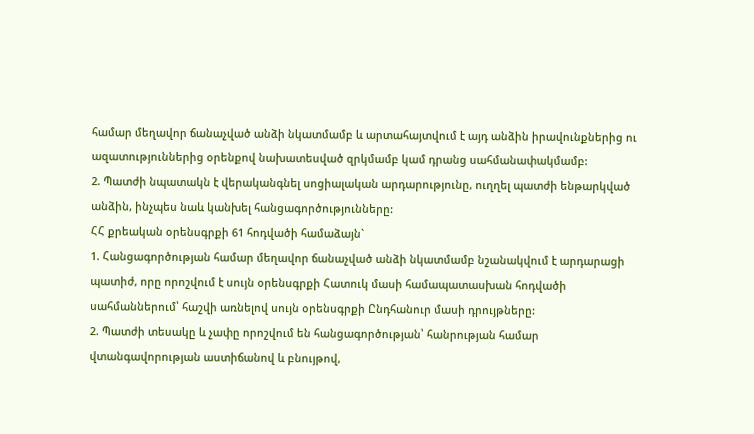համար մեղավոր ճանաչված անձի նկատմամբ և արտահայտվում է այդ անձին իրավունքներից ու ազատություններից օրենքով նախատեսված զրկմամբ կամ դրանց սահմանափակմամբ:
2. Պատժի նպատակն է վերականգնել սոցիալական արդարությունը, ուղղել պատժի ենթարկված անձին, ինչպես նաև կանխել հանցագործությունները:
ՀՀ քրեական օրենսգրքի 61 հոդվածի համաձայն`
1. Հանցագործության համար մեղավոր ճանաչված անձի նկատմամբ նշանակվում է արդարացի պատիժ, որը որոշվում է սույն օրենսգրքի Հատուկ մասի համապատասխան հոդվածի սահմաններում՝ հաշվի առնելով սույն օրենսգրքի Ընդհանուր մասի դրույթները:
2. Պատժի տեսակը և չափը որոշվում են հանցագործության՝ հանրության համար վտանգավորության աստիճանով և բնույթով,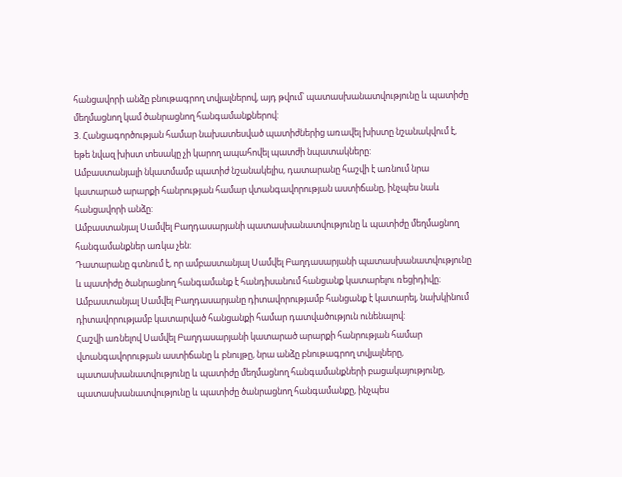հանցավորի անձը բնութագրող տվյալներով, այդ թվում՝ պատասխանատվությունը և պատիժը մեղմացնող կամ ծանրացնող հանգամանքներով:
3. Հանցագործության համար նախատեսված պատիժներից առավել խիստը նշանակվում է, եթե նվազ խիստ տեսակը չի կարող ապահովել պատժի նպատակները:
Ամբաստանյալի նկատմամբ պատիժ նշանակելիս, դատարանը հաշվի է առնում նրա կատարած արարքի հանրության համար վտանգավորության աստիճանը, ինչպես նաև հանցավորի անձը:
Ամբաստանյալ Սամվել Բաղդասարյանի պատասխանատվությունը և պատիժը մեղմացնող հանգամանքներ առկա չեն:
Դատարանը գտնում է, որ ամբաստանյալ Սամվել Բաղդասարյանի պատասխանատվությունը և պատիժը ծանրացնող հանգամանք է հանդիսանում հանցանք կատարելու ռեցիդիվը։ Ամբաստանյալ Սամվել Բաղդասարյանը դիտավորությամբ հանցանք է կատարել, նախկինում դիտավորությամբ կատարված հանցանքի համար դատվածություն ունենալով:
Հաշվի առնելով Սամվել Բաղդասարյանի կատարած արարքի հանրության համար վտանգավորության աստիճանը և բնույթը, նրա անձը բնութագրող տվյալները, պատասխանատվությունը և պատիժը մեղմացնող հանգամանքների բացակայությունը, պատասխանատվությունը և պատիժը ծանրացնող հանգամանքը, ինչպես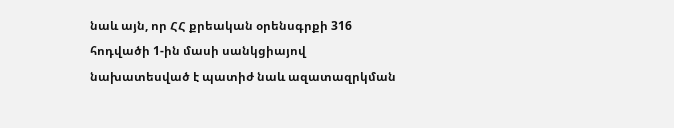նաև այն, որ ՀՀ քրեական օրենսգրքի 316 հոդվածի 1-ին մասի սանկցիայով նախատեսված է պատիժ նաև ազատազրկման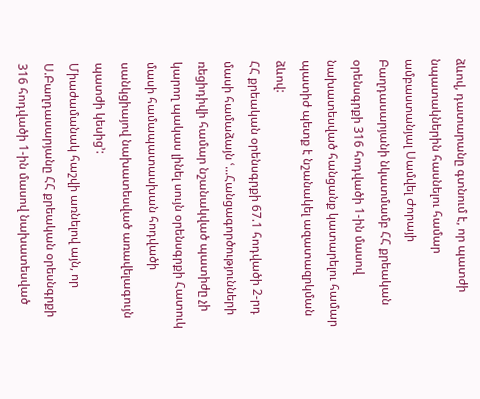ձևով, դատարանը գտնում է, որ պատժի նպատակներին հասնելու համար ամբաստանյալ Սամվել Ժորայի Բաղդասարյանի նկատմամբ ՀՀ քրեական օրենսգրքի 316 հոդվածի 1-ին մասով նախատեսված հանցանք կատարելու համար պատիժ պետք է նշանակել ազատազրկման ձևով:
ՀՀ քրեական օրենսգրքի 67.1 հոդվածի 2-րդ մասի համաձայն ՙ...Հանցագործությունների ռեցիդիվի համար նշանակված պատիժը չի կարող պակաս լինել սույն օրենսգրքի Հատուկ մասի համապատասխան հոդվածի սանկցիայով նախատեսված առավելագույն պատժի կեսից՚:
Միաժամանակ հաշվի առնելով այն, որ Ս.Բաղդասարյանը ՀՀ քրեական օրեսնգրքի 316 հոդվածի 1-ին մասով նախատեսված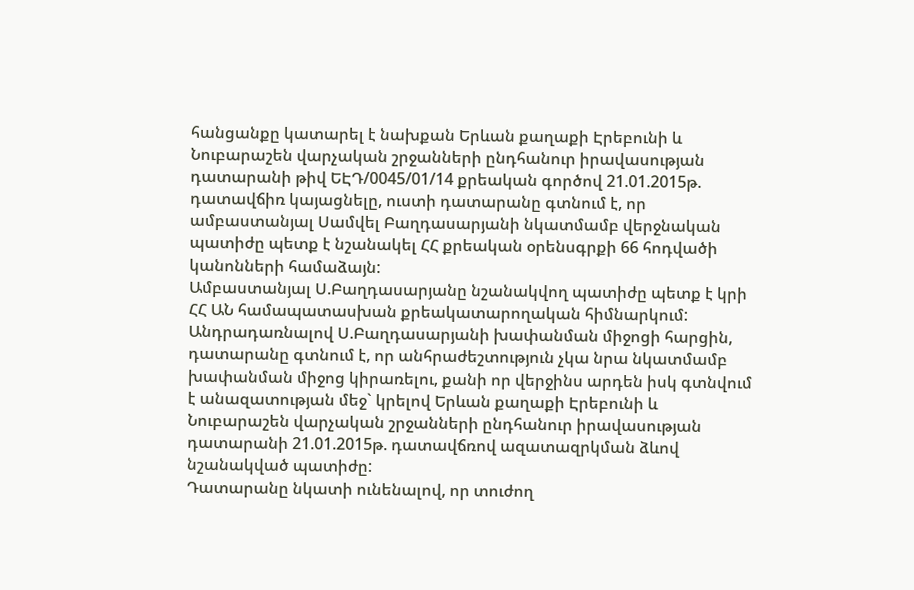հանցանքը կատարել է նախքան Երևան քաղաքի Էրեբունի և Նուբարաշեն վարչական շրջանների ընդհանուր իրավասության դատարանի թիվ ԵԷԴ/0045/01/14 քրեական գործով 21.01.2015թ. դատավճիռ կայացնելը, ուստի դատարանը գտնում է, որ ամբաստանյալ Սամվել Բաղդասարյանի նկատմամբ վերջնական պատիժը պետք է նշանակել ՀՀ քրեական օրենսգրքի 66 հոդվածի կանոնների համաձայն:
Ամբաստանյալ Ս.Բաղդասարյանը նշանակվող պատիժը պետք է կրի ՀՀ ԱՆ համապատասխան քրեակատարողական հիմնարկում:
Անդրադառնալով Ս.Բաղդասարյանի խափանման միջոցի հարցին, դատարանը գտնում է, որ անհրաժեշտություն չկա նրա նկատմամբ խափանման միջոց կիրառելու, քանի որ վերջինս արդեն իսկ գտնվում է անազատության մեջ` կրելով Երևան քաղաքի Էրեբունի և Նուբարաշեն վարչական շրջանների ընդհանուր իրավասության դատարանի 21.01.2015թ. դատավճռով ազատազրկման ձևով նշանակված պատիժը:
Դատարանը նկատի ունենալով, որ տուժող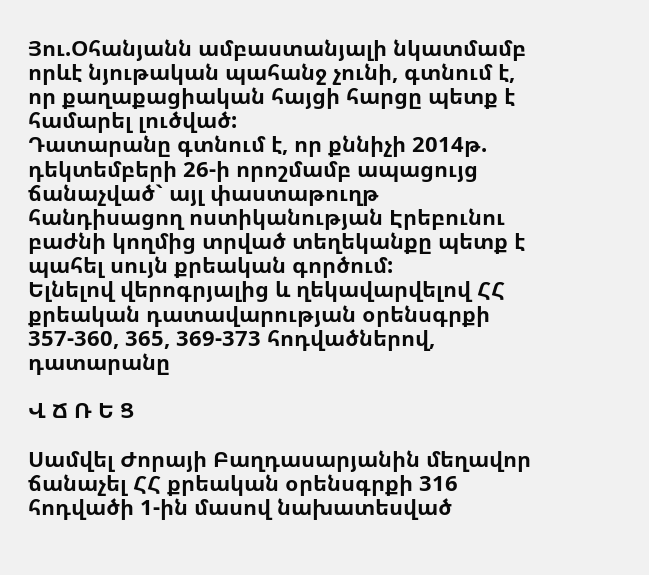Յու.Օհանյանն ամբաստանյալի նկատմամբ որևէ նյութական պահանջ չունի, գտնում է, որ քաղաքացիական հայցի հարցը պետք է համարել լուծված:
Դատարանը գտնում է, որ քննիչի 2014թ. դեկտեմբերի 26-ի որոշմամբ ապացույց ճանաչված` այլ փաստաթուղթ հանդիսացող ոստիկանության Էրեբունու բաժնի կողմից տրված տեղեկանքը պետք է պահել սույն քրեական գործում:
Ելնելով վերոգրյալից և ղեկավարվելով ՀՀ քրեական դատավարության օրենսգրքի 357-360, 365, 369-373 հոդվածներով, դատարանը

Վ Ճ Ռ Ե Ց

Սամվել Ժորայի Բաղդասարյանին մեղավոր ճանաչել ՀՀ քրեական օրենսգրքի 316 հոդվածի 1-ին մասով նախատեսված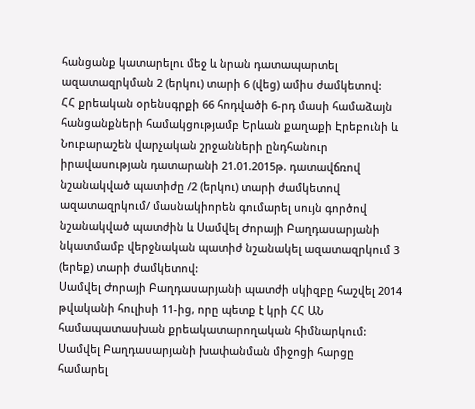հանցանք կատարելու մեջ և նրան դատապարտել ազատազրկման 2 (երկու) տարի 6 (վեց) ամիս ժամկետով:
ՀՀ քրեական օրենսգրքի 66 հոդվածի 6-րդ մասի համաձայն հանցանքների համակցությամբ Երևան քաղաքի Էրեբունի և Նուբարաշեն վարչական շրջանների ընդհանուր իրավասության դատարանի 21.01.2015թ. դատավճռով նշանակված պատիժը /2 (երկու) տարի ժամկետով ազատազրկում/ մասնակիորեն գումարել սույն գործով նշանակված պատժին և Սամվել Ժորայի Բաղդասարյանի նկատմամբ վերջնական պատիժ նշանակել ազատազրկում 3 (երեք) տարի ժամկետով:
Սամվել Ժորայի Բաղդասարյանի պատժի սկիզբը հաշվել 2014 թվականի հուլիսի 11-ից, որը պետք է կրի ՀՀ ԱՆ համապատասխան քրեակատարողական հիմնարկում:
Սամվել Բաղդասարյանի խափանման միջոցի հարցը համարել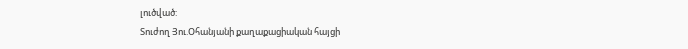լուծված:
Տուժող Յու.Օհանյանի քաղաքացիական հայցի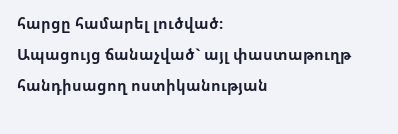հարցը համարել լուծված:
Ապացույց ճանաչված` այլ փաստաթուղթ հանդիսացող ոստիկանության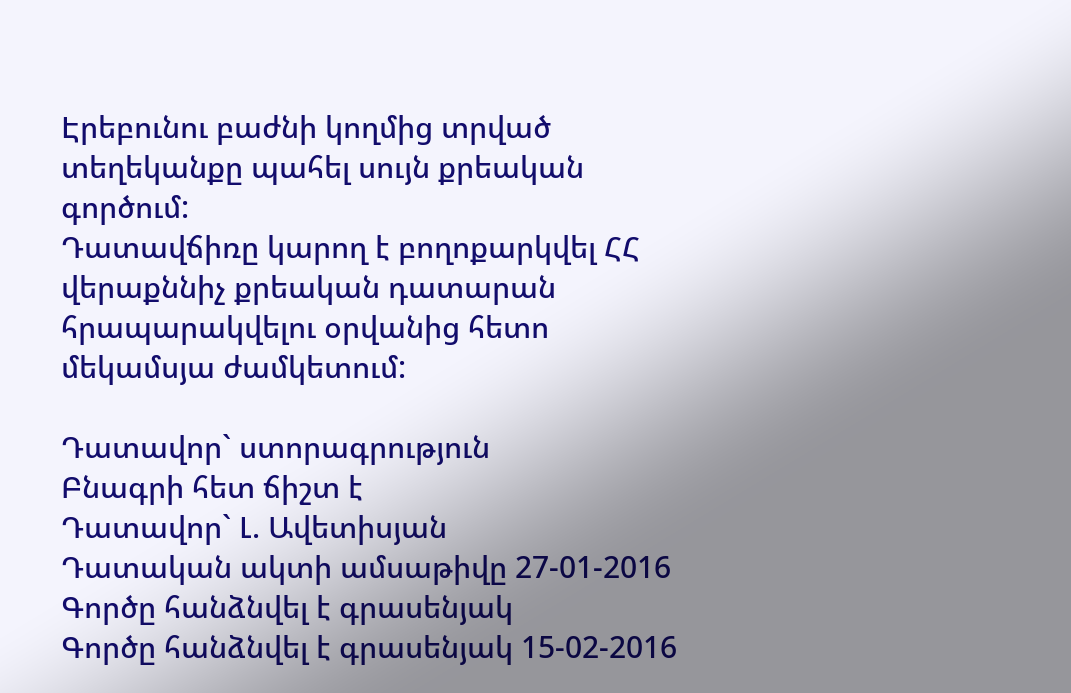Էրեբունու բաժնի կողմից տրված տեղեկանքը պահել սույն քրեական գործում:
Դատավճիռը կարող է բողոքարկվել ՀՀ վերաքննիչ քրեական դատարան հրապարակվելու օրվանից հետո մեկամսյա ժամկետում:

Դատավոր` ստորագրություն
Բնագրի հետ ճիշտ է
Դատավոր` Լ. Ավետիսյան
Դատական ակտի ամսաթիվը 27-01-2016
Գործը հանձնվել է գրասենյակ
Գործը հանձնվել է գրասենյակ 15-02-2016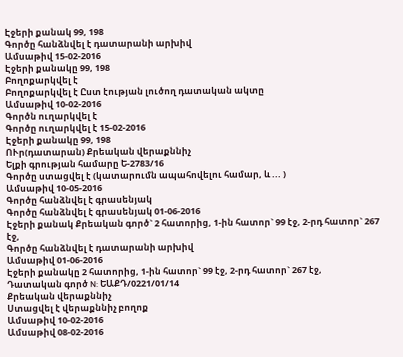Էջերի քանակ 99, 198
Գործը հանձնվել է դատարանի արխիվ
Ամսաթիվ 15-02-2016
Էջերի քանակը 99, 198
Բողոքարկվել է
Բողոքարկվել է Ըստ էության լուծող դատական ակտը
Ամսաթիվ 10-02-2016
Գործն ուղարկվել է
Գործը ուղարկվել է 15-02-2016
Էջերի քանակը 99, 198
ՈՒր(դատարան) Քրեական վերաքննիչ
Ելքի գրության համարը Ե-2783/16
Գործը ստացվել է (կատարումն ապահովելու համար, և ... )
Ամսաթիվ 10-05-2016
Գործը հանձնվել է գրասենյակ
Գործը հանձնվել է գրասենյակ 01-06-2016
Էջերի քանակ Քրեական գործ` 2 հատորից, 1-ին հատոր` 99 էջ, 2-րդ հատոր` 267 էջ,
Գործը հանձնվել է դատարանի արխիվ
Ամսաթիվ 01-06-2016
Էջերի քանակը 2 հատորից, 1-ին հատոր` 99 էջ, 2-րդ հատոր` 267 էջ,
Դատական գործ N: ԵԱՔԴ/0221/01/14
Քրեական վերաքննիչ
Ստացվել է վերաքննիչ բողոք
Ամսաթիվ 10-02-2016
Ամսաթիվ 08-02-2016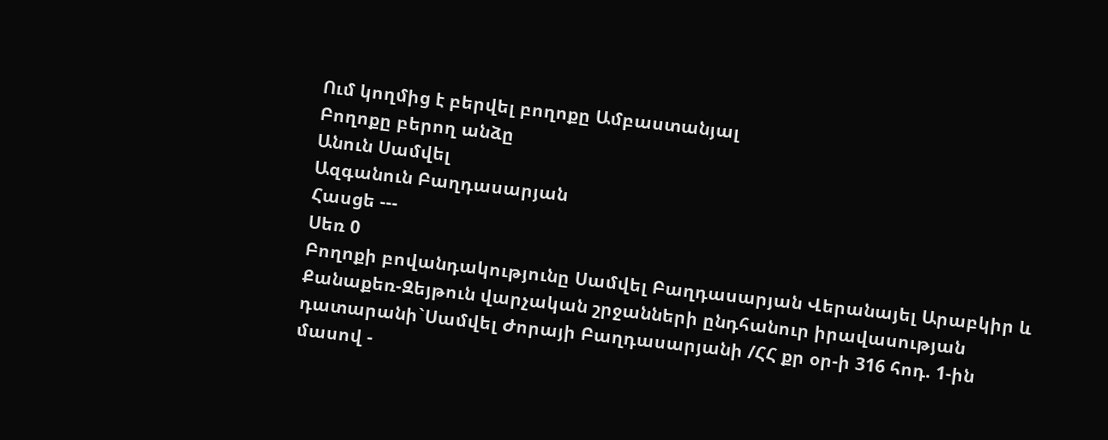Ում կողմից է բերվել բողոքը Ամբաստանյալ
Բողոքը բերող անձը
Անուն Սամվել
Ազգանուն Բաղդասարյան
Հասցե ---
Սեռ 0
Բողոքի բովանդակությունը Սամվել Բաղդասարյան Վերանայել Արաբկիր և Քանաքեռ-Զեյթուն վարչական շրջանների ընդհանուր իրավասության դատարանի`Սամվել Ժորայի Բաղդասարյանի /ՀՀ քր օր-ի 316 հոդ. 1-ին մասով -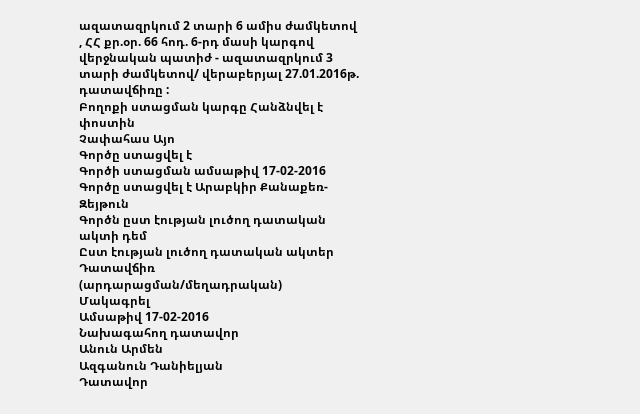ազատազրկում 2 տարի 6 ամիս ժամկետով , ՀՀ քր.օր. 66 հոդ. 6-րդ մասի կարգով վերջնական պատիժ - ազատազրկում 3 տարի ժամկետով/ վերաբերյալ 27.01.2016թ. դատավճիռը :
Բողոքի ստացման կարգը Հանձնվել է փոստին
Չափահաս Այո
Գործը ստացվել է
Գործի ստացման ամսաթիվ 17-02-2016
Գործը ստացվել է Արաբկիր Քանաքեռ-Զեյթուն
Գործն ըստ էության լուծող դատական ակտի դեմ
Ըստ էության լուծող դատական ակտեր Դատավճիռ (արդարացման/մեղադրական)
Մակագրել
Ամսաթիվ 17-02-2016
Նախագահող դատավոր
Անուն Արմեն
Ազգանուն Դանիելյան
Դատավոր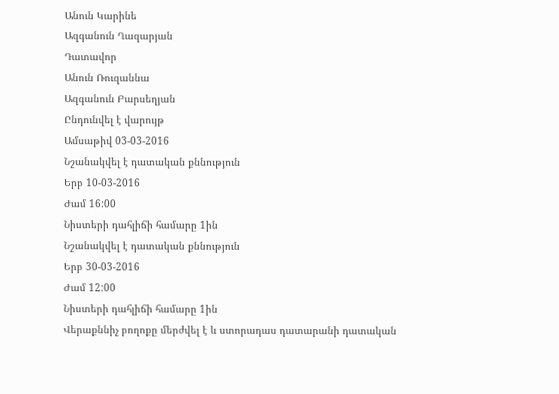Անուն Կարինե
Ազգանուն Ղազարյան
Դատավոր
Անուն Ռուզաննա
Ազգանուն Բարսեղյան
Ընդունվել է վարույթ
Ամսաթիվ 03-03-2016
Նշանակվել է դատական քննություն
Երբ 10-03-2016
Ժամ 16:00
Նիստերի դահլիճի համարը 1ին
Նշանակվել է դատական քննություն
Երբ 30-03-2016
Ժամ 12:00
Նիստերի դահլիճի համարը 1ին
Վերաքննիչ բողոքը մերժվել է և ստորադաս դատարանի դատական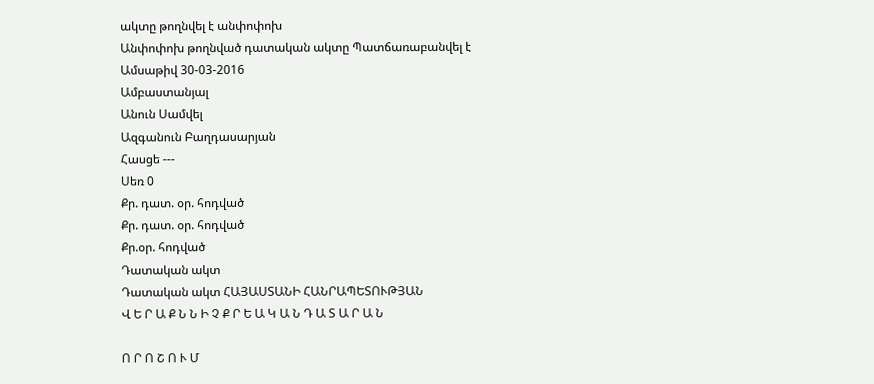ակտը թողնվել է անփոփոխ
Անփոփոխ թողնված դատական ակտը Պատճառաբանվել է
Ամսաթիվ 30-03-2016
Ամբաստանյալ
Անուն Սամվել
Ազգանուն Բաղդասարյան
Հասցե ---
Սեռ 0
Քր. դատ. օր. հոդված
Քր. դատ. օր. հոդված
Քր.օր. հոդված
Դատական ակտ
Դատական ակտ ՀԱՅԱՍՏԱՆԻ ՀԱՆՐԱՊԵՏՈՒԹՅԱՆ
Վ Ե Ր Ա Ք Ն Ն Ի Չ Ք Ր Ե Ա Կ Ա Ն Դ Ա Տ Ա Ր Ա Ն

Ո Ր Ո Շ Ո Ւ Մ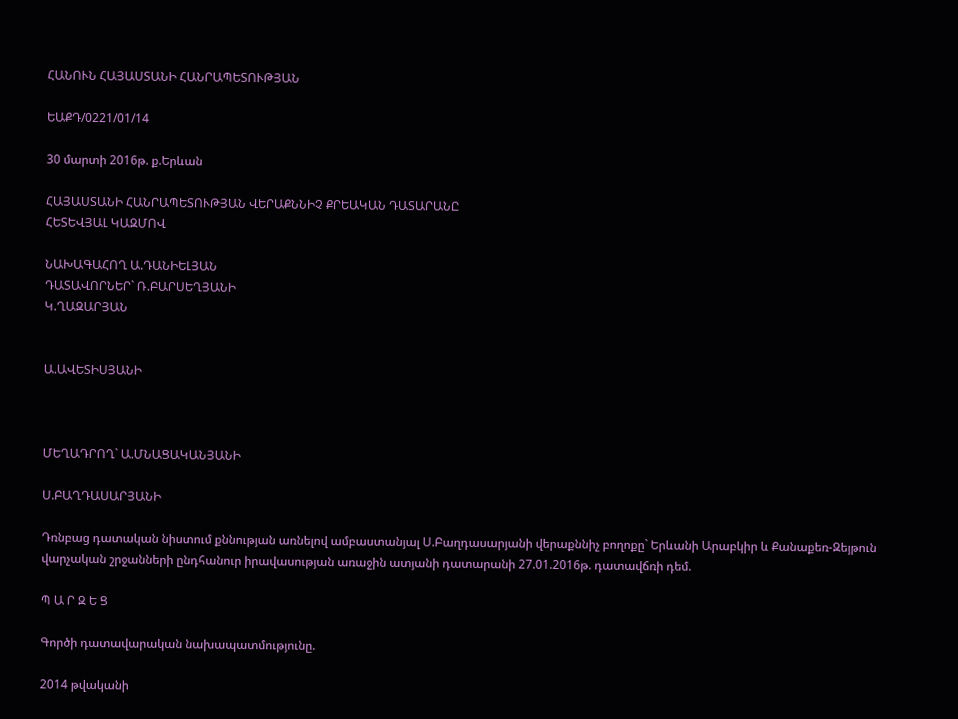ՀԱՆՈՒՆ ՀԱՅԱՍՏԱՆԻ ՀԱՆՐԱՊԵՏՈՒԹՅԱՆ

ԵԱՔԴ/0221/01/14

30 մարտի 2016թ. ք.Երևան

ՀԱՅԱՍՏԱՆԻ ՀԱՆՐԱՊԵՏՈՒԹՅԱՆ ՎԵՐԱՔՆՆԻՉ ՔՐԵԱԿԱՆ ԴԱՏԱՐԱՆԸ
ՀԵՏԵՎՅԱԼ ԿԱԶՄՈՎ

ՆԱԽԱԳԱՀՈՂ Ա.ԴԱՆԻԵԼՅԱՆ
ԴԱՏԱՎՈՐՆԵՐ` Ռ.ԲԱՐՍԵՂՅԱՆԻ
Կ.ՂԱԶԱՐՅԱՆ


Ա.ԱՎԵՏԻՍՅԱՆԻ



ՄԵՂԱԴՐՈՂ` Ա.ՄՆԱՑԱԿԱՆՅԱՆԻ

Ս.ԲԱՂԴԱՍԱՐՅԱՆԻ

Դռնբաց դատական նիստում քննության առնելով ամբաստանյալ Ս.Բաղդասարյանի վերաքննիչ բողոքը` Երևանի Արաբկիր և Քանաքեռ-Զեյթուն վարչական շրջանների ընդհանուր իրավասության առաջին ատյանի դատարանի 27.01.2016թ. դատավճռի դեմ.

Պ Ա Ր Զ Ե Ց

Գործի դատավարական նախապատմությունը.

2014 թվականի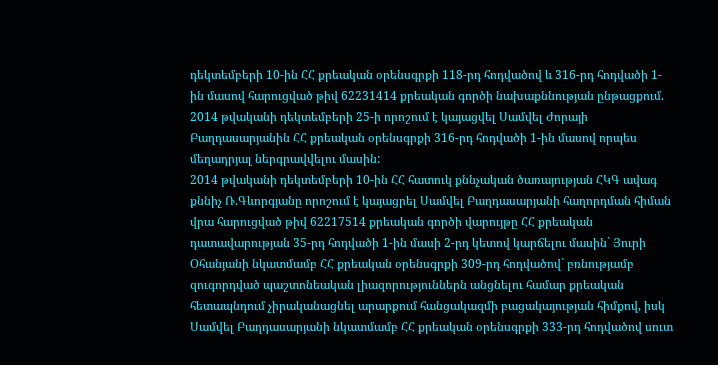դեկտեմբերի 10-ին ՀՀ քրեական օրենսգրքի 118-րդ հոդվածով և 316-րդ հոդվածի 1-ին մասով հարուցված թիվ 62231414 քրեական գործի նախաքննության ընթացքում.
2014 թվականի դեկտեմբերի 25-ի որոշում է կայացվել Սամվել Ժորայի Բաղդասարյանին ՀՀ քրեական օրենսգրքի 316-րդ հոդվածի 1-ին մասով որպես մեղադրյալ ներգրավվելու մասին:
2014 թվականի դեկտեմբերի 10-ին ՀՀ հատուկ քննչական ծառայության ՀԿԳ ավագ քննիչ Ռ.Գևորգյանը որոշում է կայացրել Սամվել Բաղդասարյանի հաղորդման հիման վրա հարուցված թիվ 62217514 քրեական գործի վարույթը ՀՀ քրեական դատավարության 35-րդ հոդվածի 1-ին մասի 2-րդ կետով կարճելու մասին` Յուրի Օհանյանի նկատմամբ ՀՀ քրեական օրենսգրքի 309-րդ հոդվածով` բռնությամբ զուգորդված պաշտոնեական լիազորություններն անցնելու համար քրեական հետապնդում չիրականացնել արարքում հանցակազմի բացակայության հիմքով, իսկ Սամվել Բաղդասարյանի նկատմամբ ՀՀ քրեական օրենսգրքի 333-րդ հոդվածով սուտ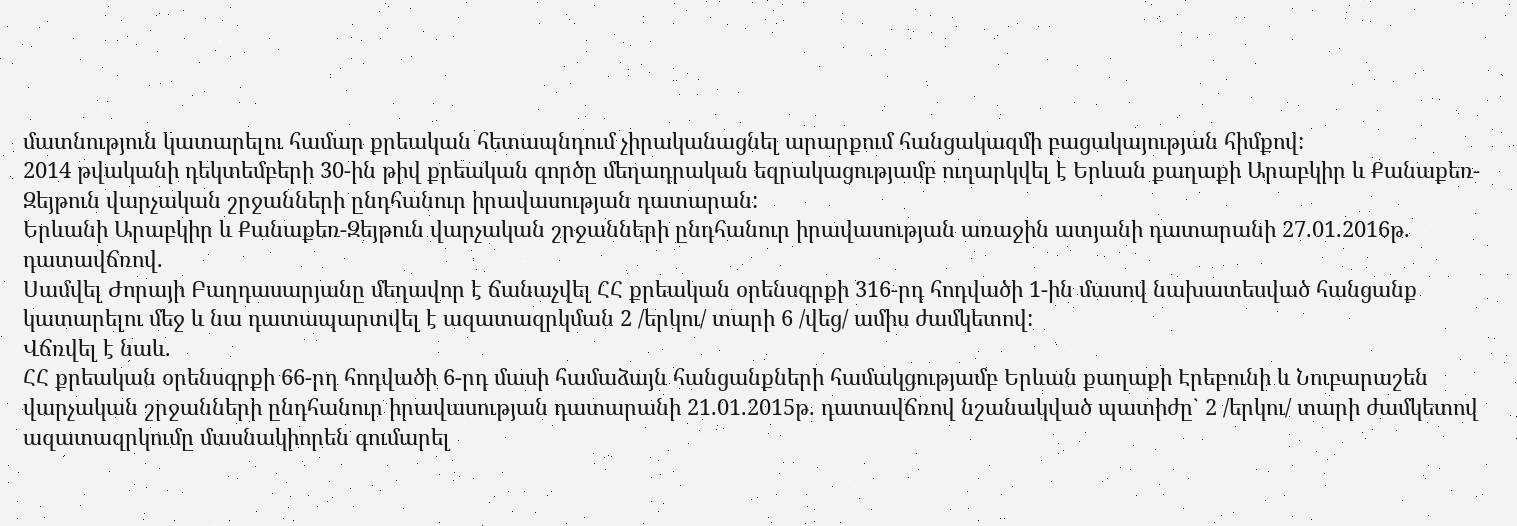մատնություն կատարելու համար քրեական հետապնդում չիրականացնել արարքում հանցակազմի բացակայության հիմքով:
2014 թվականի դեկտեմբերի 30-ին թիվ քրեական գործը մեղադրական եզրակացությամբ ուղարկվել է Երևան քաղաքի Արաբկիր և Քանաքեռ-Զեյթուն վարչական շրջանների ընդհանուր իրավասության դատարան:
Երևանի Արաբկիր և Քանաքեռ-Զեյթուն վարչական շրջանների ընդհանուր իրավասության առաջին ատյանի դատարանի 27.01.2016թ. դատավճռով.
Սամվել Ժորայի Բաղդասարյանը մեղավոր է ճանաչվել ՀՀ քրեական օրենսգրքի 316-րդ հոդվածի 1-ին մասով նախատեսված հանցանք կատարելու մեջ և նա դատապարտվել է ազատազրկման 2 /երկու/ տարի 6 /վեց/ ամիս ժամկետով:
Վճռվել է նաև.
ՀՀ քրեական օրենսգրքի 66-րդ հոդվածի 6-րդ մասի համաձայն հանցանքների համակցությամբ Երևան քաղաքի Էրեբունի և Նուբարաշեն վարչական շրջանների ընդհանուր իրավասության դատարանի 21.01.2015թ. դատավճռով նշանակված պատիժը` 2 /երկու/ տարի ժամկետով ազատազրկումը մասնակիորեն գումարել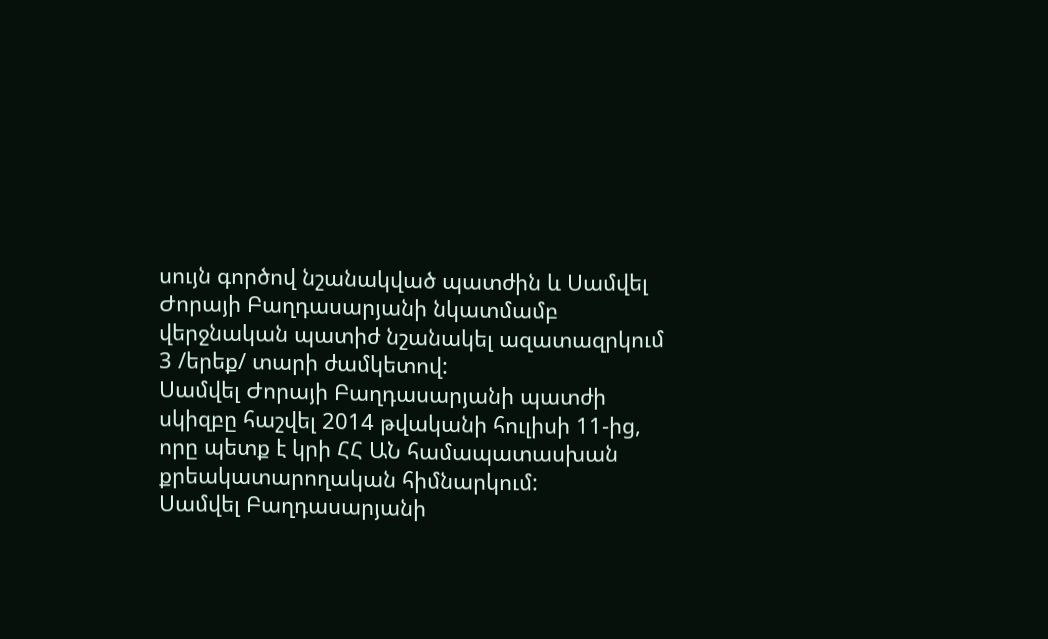սույն գործով նշանակված պատժին և Սամվել Ժորայի Բաղդասարյանի նկատմամբ վերջնական պատիժ նշանակել ազատազրկում 3 /երեք/ տարի ժամկետով:
Սամվել Ժորայի Բաղդասարյանի պատժի սկիզբը հաշվել 2014 թվականի հուլիսի 11-ից, որը պետք է կրի ՀՀ ԱՆ համապատասխան քրեակատարողական հիմնարկում:
Սամվել Բաղդասարյանի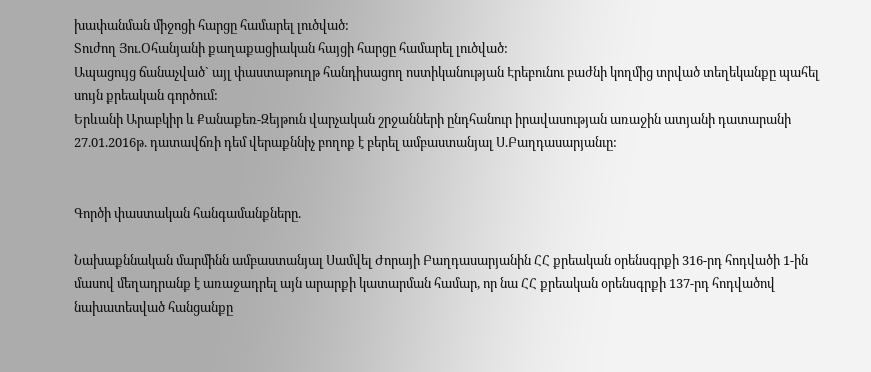խափանման միջոցի հարցը համարել լուծված:
Տուժող Յու.Օհանյանի քաղաքացիական հայցի հարցը համարել լուծված:
Ապացույց ճանաչված` այլ փաստաթուղթ հանդիսացող ոստիկանության Էրեբունու բաժնի կողմից տրված տեղեկանքը պահել սույն քրեական գործում:
Երևանի Արաբկիր և Քանաքեռ-Զեյթուն վարչական շրջանների ընդհանուր իրավասության առաջին ատյանի դատարանի 27.01.2016թ. դատավճռի դեմ վերաքննիչ բողոք է բերել ամբաստանյալ Ս.Բաղդասարյանւը:


Գործի փաստական հանգամանքները.

Նախաքննական մարմինն ամբաստանյալ Սամվել Ժորայի Բաղդասարյանին ՀՀ քրեական օրենսգրքի 316-րդ հոդվածի 1-ին մասով մեղադրանք է առաջադրել այն արարքի կատարման համար, որ նա ՀՀ քրեական օրենսգրքի 137-րդ հոդվածով նախատեսված հանցանքը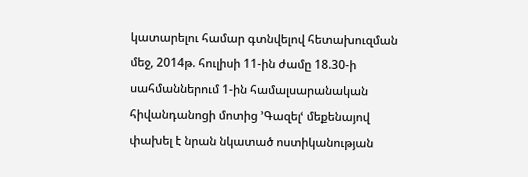կատարելու համար գտնվելով հետախուզման մեջ, 2014թ. հուլիսի 11-ին ժամը 18.30-ի սահմաններում 1-ին համալսարանական հիվանդանոցի մոտից ՚Գազելՙ մեքենայով փախել է նրան նկատած ոստիկանության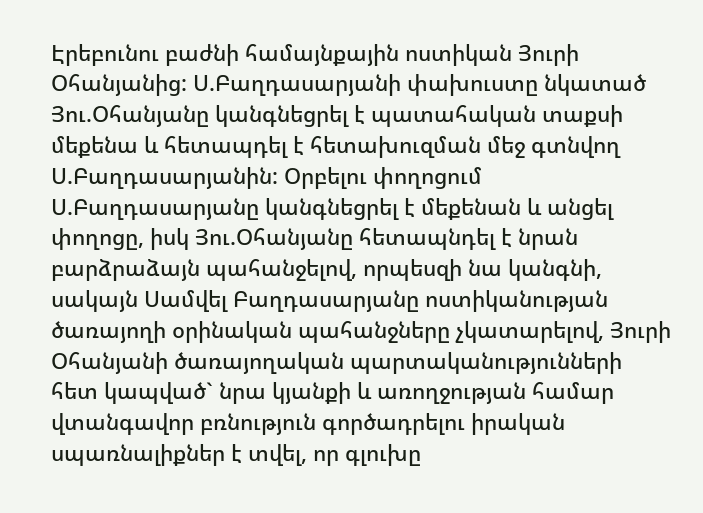Էրեբունու բաժնի համայնքային ոստիկան Յուրի Օհանյանից: Ս.Բաղդասարյանի փախուստը նկատած Յու.Օհանյանը կանգնեցրել է պատահական տաքսի մեքենա և հետապդել է հետախուզման մեջ գտնվող Ս.Բաղդասարյանին: Օրբելու փողոցում Ս.Բաղդասարյանը կանգնեցրել է մեքենան և անցել փողոցը, իսկ Յու.Օհանյանը հետապնդել է նրան բարձրաձայն պահանջելով, որպեսզի նա կանգնի, սակայն Սամվել Բաղդասարյանը ոստիկանության ծառայողի օրինական պահանջները չկատարելով, Յուրի Օհանյանի ծառայողական պարտականությունների հետ կապված` նրա կյանքի և առողջության համար վտանգավոր բռնություն գործադրելու իրական սպառնալիքներ է տվել, որ գլուխը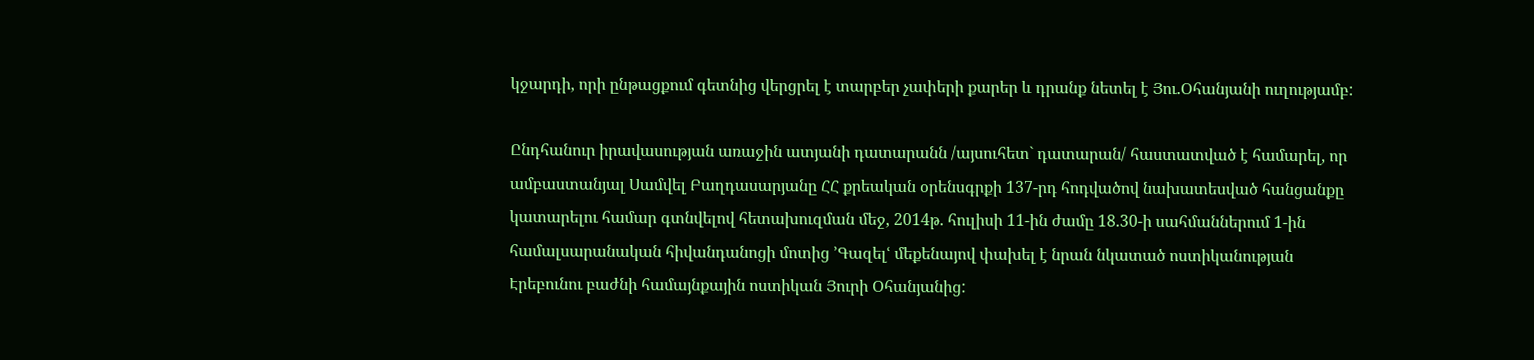կջարդի, որի ընթացքում գետնից վերցրել է տարբեր չափերի քարեր և դրանք նետել է Յու.Օհանյանի ուղությամբ:

Ընդհանուր իրավասության առաջին ատյանի դատարանն /այսուհետ` դատարան/ հաստատված է համարել, որ ամբաստանյալ Սամվել Բաղդասարյանը ՀՀ քրեական օրենսգրքի 137-րդ հոդվածով նախատեսված հանցանքը կատարելու համար գտնվելով հետախուզման մեջ, 2014թ. հուլիսի 11-ին ժամը 18.30-ի սահմաններում 1-ին համալսարանական հիվանդանոցի մոտից ՚Գազելՙ մեքենայով փախել է նրան նկատած ոստիկանության Էրեբունու բաժնի համայնքային ոստիկան Յուրի Օհանյանից: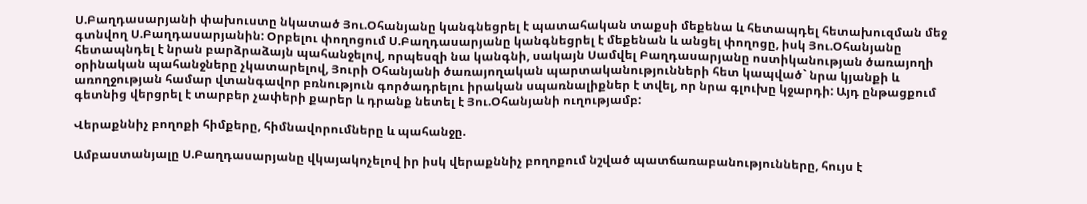Ս.Բաղդասարյանի փախուստը նկատած Յու.Օհանյանը կանգնեցրել է պատահական տաքսի մեքենա և հետապդել հետախուզման մեջ գտնվող Ս.Բաղդասարյանին: Օրբելու փողոցում Ս.Բաղդասարյանը կանգնեցրել է մեքենան և անցել փողոցը, իսկ Յու.Օհանյանը հետապնդել է նրան բարձրաձայն պահանջելով, որպեսզի նա կանգնի, սակայն Սամվել Բաղդասարյանը ոստիկանության ծառայողի օրինական պահանջները չկատարելով, Յուրի Օհանյանի ծառայողական պարտականությունների հետ կապված` նրա կյանքի և առողջության համար վտանգավոր բռնություն գործադրելու իրական սպառնալիքներ է տվել, որ նրա գլուխը կջարդի: Այդ ընթացքում գետնից վերցրել է տարբեր չափերի քարեր և դրանք նետել է Յու.Օհանյանի ուղությամբ:

Վերաքննիչ բողոքի հիմքերը, հիմնավորումները և պահանջը.

Ամբաստանյալը Ս.Բաղդասարյանը վկայակոչելով իր իսկ վերաքննիչ բողոքում նշված պատճառաբանությունները, հույս է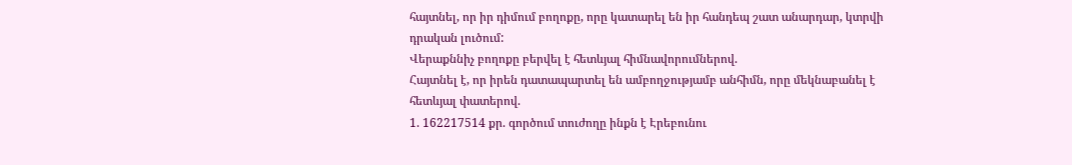հայտնել, որ իր դիմում բողոքը, որը կատարել են իր հանդեպ շատ անարդար, կտրվի դրական լուծում:
Վերաքննիչ բողոքը բերվել է հետևյալ հիմնավորումներով.
Հայտնել է, որ իրեն դատապարտել են ամբողջությամբ անհիմն, որը մեկնաբանել է հետևյալ փատերով.
1. 162217514 քր. գործում տուժողը ինքն է Էրեբունու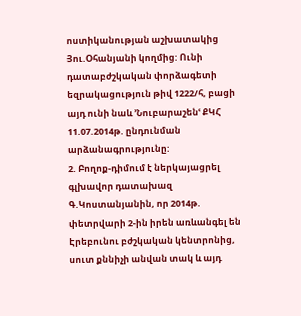ոստիկանության աշխատակից Յու.Օհանյանի կողմից: Ունի դատաբժշկական փորձագետի եզրակացություն թիվ 1222/հ, բացի այդ ունի նաև ՚Նուբարաշենՙ ՔԿՀ 11.07.2014թ. ընդունման արձանագրությունը:
2. Բողոք-դիմում է ներկայացրել գլխավոր դատախազ Գ.Կոստանյանին, որ 2014թ. փետրվարի 2-ին իրեն առևանգել են Էրեբունու բժշկական կենտրոնից, սուտ քննիչի անվան տակ և այդ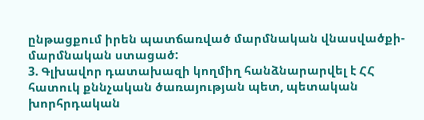ընթացքում իրեն պատճառված մարմնական վնասվածքի-մարմնական ստացած:
3. Գլխավոր դատախազի կողմիղ հանձնարարվել է ՀՀ հատուկ քննչական ծառայության պետ, պետական խորհրդական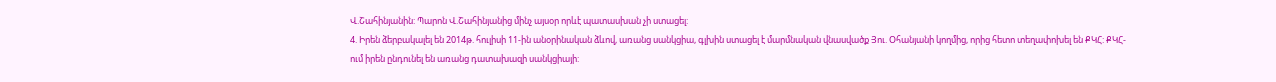Վ.Շահինյանին: Պարոն Վ.Շահինյանից մինչ այսօր որևէ պատասխան չի ստացել:
4. Իրեն ձերբակալել են 2014թ. հուլիսի 11-ին անօրինական ձևով, առանց սանկցիա, գլխին ստացել է մարմնական վնասվածք Յու. Օհանյանի կողմից, որից հետո տեղափոխել են ՔԿՀ: ՔԿՀ-ում իրեն ընդունել են առանց դատախազի սանկցիայի: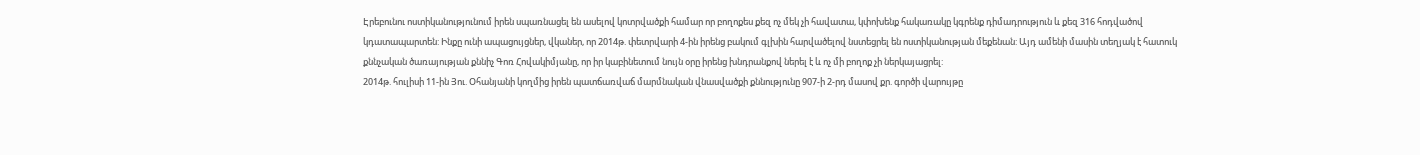Էրեբունու ոստիկանությունում իրեն սպառնացել են ասելով կոտրվածքի համար որ բողոքես քեզ ոչ մեկ չի հավատա, կփոխենք հակառակը կգրենք դիմադրություն և քեզ 316 հոդվածով կդատապարտեն: Ինքը ունի ապացույցներ, վկաներ, որ 2014թ. փետրվարի 4-ին իրենց բակում գլխին հարվածելով նստեցրել են ոստիկանության մեքենան: Այդ ամենի մասին տեղյակ է հատուկ քննչական ծառայության քննիչ Գոռ Հովակիմյանը, որ իր կաբինետում նույն օրը իրենց խնդրանքով ներել է և ոչ մի բողոք չի ներկայացրել:
2014թ. հուլիսի 11-ին Յու. Օհանյանի կողմից իրեն պատճառվաճ մարմնական վնասվածքի քննությունը 907-ի 2-րդ մասով քր. գործի վարույթը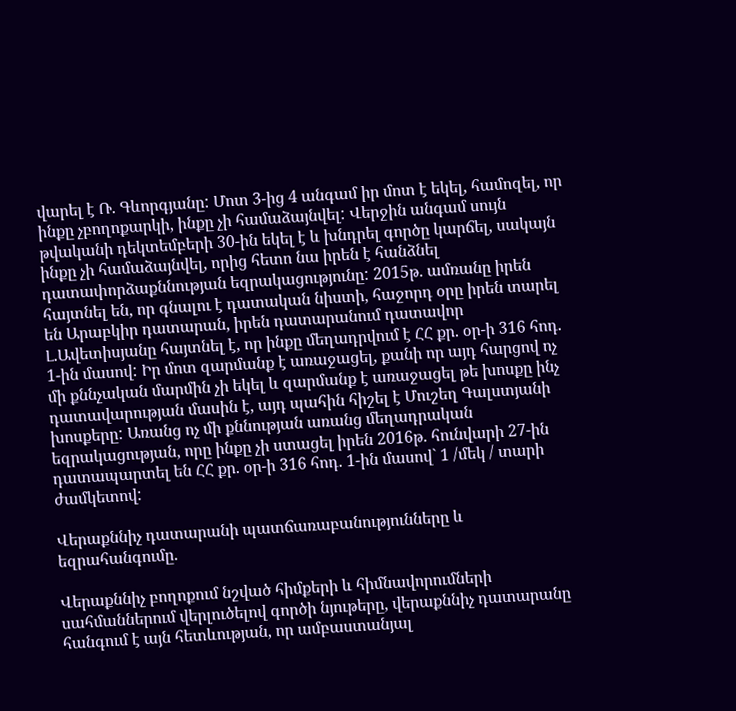վարել է Ռ. Գևորգյանը: Մոտ 3-ից 4 անգամ իր մոտ է եկել, համոզել, որ ինքը չբողոքարկի, ինքը չի համաձայնվել: Վերջին անգամ սույն թվականի դեկտեմբերի 30-ին եկել է և խնդրել գործը կարճել, սակայն ինքը չի համաձայնվել, որից հետո նա իրեն է հանձնել դատափորձաքննության եզրակացությունը: 2015թ. ամռանը իրեն հայտնել են, որ գնալու է դատական նիստի, հաջորդ օրը իրեն տարել են Արաբկիր դատարան, իրեն դատարանում դատավոր Լ.Ավետիսյանը հայտնել է, որ ինքը մեղադրվում է ՀՀ քր. օր-ի 316 հոդ. 1-ին մասով: Իր մոտ զարմանք է առաջացել, քանի որ այդ հարցով ոչ մի քննչական մարմին չի եկել և զարմանք է առաջացել թե խոսքը ինչ դատավարության մասին է, այդ պահին հիշել է Մուշեղ Գալստյանի խոսքերը: Առանց ոչ մի քննության առանց մեղադրական եզրակացության, որը ինքը չի ստացել իրեն 2016թ. հունվարի 27-ին դատապարտել են ՀՀ քր. օր-ի 316 հոդ. 1-ին մասով` 1 /մեկ / տարի ժամկետով:

Վերաքննիչ դատարանի պատճառաբանությունները և եզրահանգումը.

Վերաքննիչ բողոքում նշված հիմքերի և հիմնավորումների սահմաններում վերլուծելով գործի նյութերը, վերաքննիչ դատարանը հանգում է այն հետևության, որ ամբաստանյալ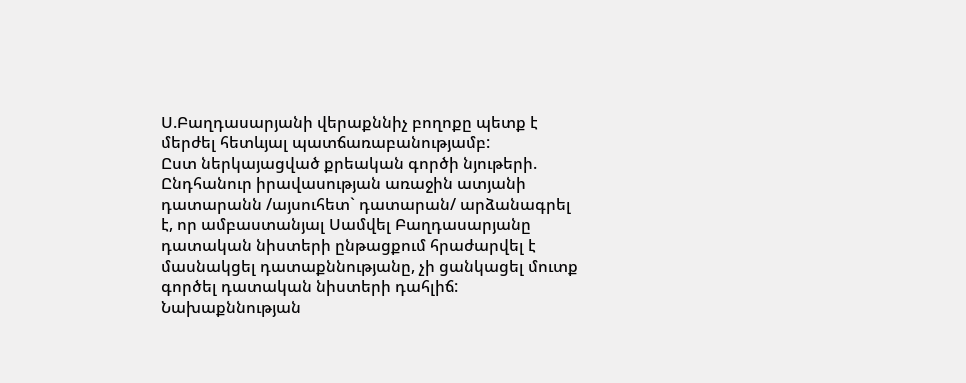Ս.Բաղդասարյանի վերաքննիչ բողոքը պետք է մերժել հետևյալ պատճառաբանությամբ:
Ըստ ներկայացված քրեական գործի նյութերի.
Ընդհանուր իրավասության առաջին ատյանի դատարանն /այսուհետ` դատարան/ արձանագրել է, որ ամբաստանյալ Սամվել Բաղդասարյանը դատական նիստերի ընթացքում հրաժարվել է մասնակցել դատաքննությանը, չի ցանկացել մուտք գործել դատական նիստերի դահլիճ:
Նախաքննության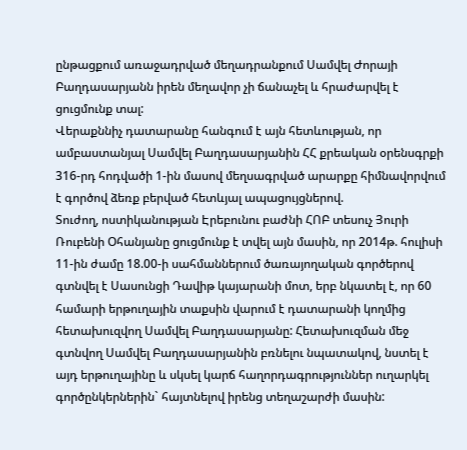ընթացքում առաջադրված մեղադրանքում Սամվել Ժորայի Բաղդասարյանն իրեն մեղավոր չի ճանաչել և հրաժարվել է ցուցմունք տալ:
Վերաքննիչ դատարանը հանգում է այն հետևության, որ ամբաստանյալ Սամվել Բաղդասարյանին ՀՀ քրեական օրենսգրքի 316-րդ հոդվածի 1-ին մասով մեղսագրված արարքը հիմնավորվում է գործով ձեռք բերված հետևյալ ապացույցներով.
Տուժող, ոստիկանության Էրեբունու բաժնի ՀՈԲ տեսուչ Յուրի Ռուբենի Օհանյանը ցուցմունք է տվել այն մասին, որ 2014թ. հուլիսի 11-ին ժամը 18.00-ի սահմաններում ծառայողական գործերով գտնվել է Սասունցի Դավիթ կայարանի մոտ, երբ նկատել է, որ 60 համարի երթուղային տաքսին վարում է դատարանի կողմից հետախուզվող Սամվել Բաղդասարյանը: Հետախուզման մեջ գտնվող Սամվել Բաղդասարյանին բռնելու նպատակով, նստել է այդ երթուղայինը և սկսել կարճ հաղորդագրություններ ուղարկել գործընկերներին` հայտնելով իրենց տեղաշարժի մասին: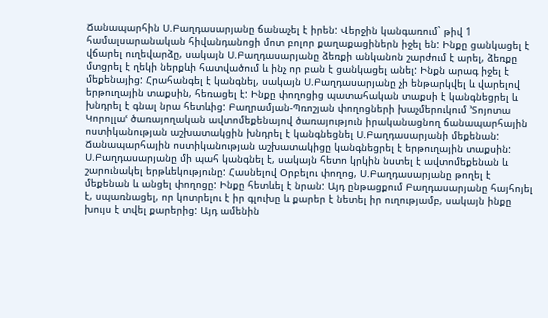Ճանապարհին Ս.Բաղդասարյանը ճանաչել է իրեն: Վերջին կանգառում` թիվ 1 համալսարանական հիվանդանոցի մոտ բոլոր քաղաքացիներն իջել են: Ինքը ցանկացել է վճարել ուղեվարձը, սակայն Ս.Բաղդասարյանը ձեռքի անկանոն շարժում է արել, ձեռքը մտցրել է ղեկի ներքևի հատվածում և ինչ որ բան է ցանկացել անել: Ինքն արագ իջել է մեքենայից: Հրահանգել է կանգնել, սակայն Ս.Բաղդասարյանը չի ենթարկվել և վարելով երթուղային տաքսին, հեռացել է: Ինքը փողոցից պատահական տաքսի է կանգնեցրել և խնդրել է գնալ նրա հետևից: Բաղրամյան-Պռոշյան փողոցների խաչմերուկում ՚Տոյոտա Կորոլլաՙ ծառայողական ավտոմեքենայով ծառայություն իրականացնող ճանապարհային ոստիկանության աշխատակցին խնդրել է կանգնեցնել Ս.Բաղդասարյանի մեքենան: Ճանապարհային ոստիկանության աշխատակիցը կանգնեցրել է երթուղային տաքսին: Ս.Բաղդասարյանը մի պահ կանգնել է, սակայն հետո կրկին նստել է ավտոմեքենան և շարունակել երթևեկությունը: Հասնելով Օրբելու փողոց, Ս.Բաղդասարյանը թողել է մեքենան և անցել փողոցը: Ինքը հետևել է նրան: Այդ ընթացքում Բաղդասարյանը հայհոյել է, սպառնացել, որ կոտրելու է իր գլուխը և քարեր է նետել իր ուղությամբ, սակայն ինքը խույս է տվել քարերից: Այդ ամենին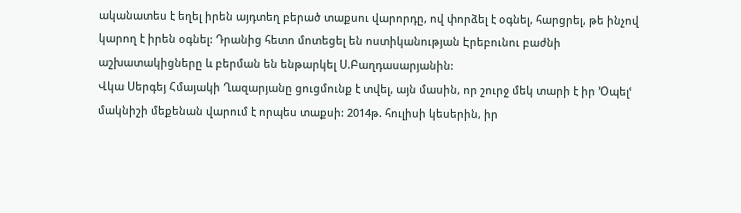ականատես է եղել իրեն այդտեղ բերած տաքսու վարորդը, ով փորձել է օգնել, հարցրել, թե ինչով կարող է իրեն օգնել: Դրանից հետո մոտեցել են ոստիկանության Էրեբունու բաժնի աշխատակիցները և բերման են ենթարկել Ս.Բաղդասարյանին:
Վկա Սերգեյ Հմայակի Ղազարյանը ցուցմունք է տվել, այն մասին, որ շուրջ մեկ տարի է իր ՚Օպելՙ մակնիշի մեքենան վարում է որպես տաքսի: 2014թ. հուլիսի կեսերին, իր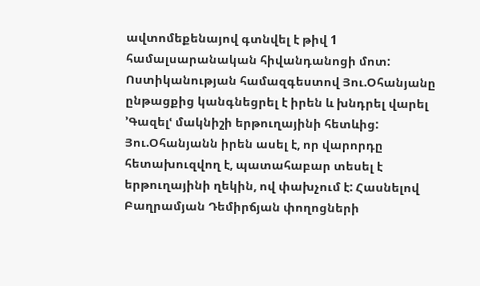ավտոմեքենայով գտնվել է թիվ 1 համալսարանական հիվանդանոցի մոտ: Ոստիկանության համազգեստով Յու.Օհանյանը ընթացքից կանգնեցրել է իրեն և խնդրել վարել ՚Գազելՙ մակնիշի երթուղայինի հետևից: Յու.Օհանյանն իրեն ասել է, որ վարորդը հետախուզվող է, պատահաբար տեսել է երթուղայինի ղեկին, ով փախչում է: Հասնելով Բաղրամյան Դեմիրճյան փողոցների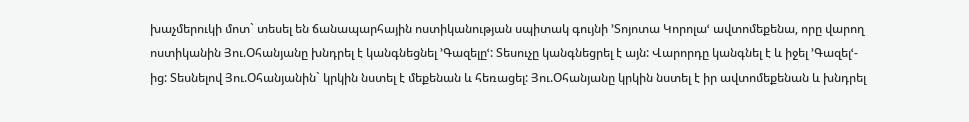խաչմերուկի մոտ` տեսել են ճանապարհային ոստիկանության սպիտակ գույնի ՚Տոյոտա Կորոլաՙ ավտոմեքենա, որը վարող ոստիկանին Յու.Օհանյանը խնդրել է կանգնեցնել ՚Գազելըՙ: Տեսուչը կանգնեցրել է այն: Վարորդը կանգնել է և իջել ՚Գազելՙ-ից: Տեսնելով Յու.Օհանյանին` կրկին նստել է մեքենան և հեռացել: Յու.Օհանյանը կրկին նստել է իր ավտոմեքենան և խնդրել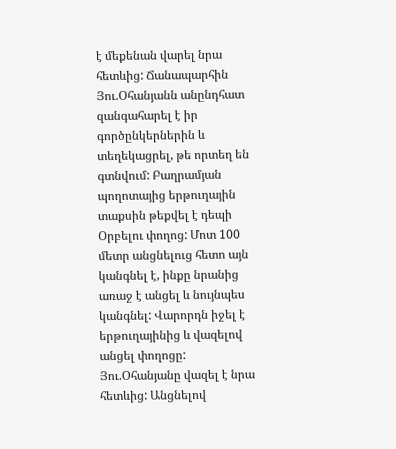է մեքենան վարել նրա հետևից: Ճանապարհին Յու.Օհանյանն անընդհատ զանգահարել է իր գործընկերներին և տեղեկացրել, թե որտեղ են գտնվում: Բաղրամյան պողոտայից երթուղային տաքսին թեքվել է դեպի Օրբելու փողոց: Մոտ 100 մետր անցնելուց հետո այն կանգնել է, ինքը նրանից առաջ է անցել և նույնպես կանգնել: Վարորդն իջել է երթուղայինից և վազելով անցել փողոցը: Յու.Օհանյանը վազել է նրա հետևից: Անցնելով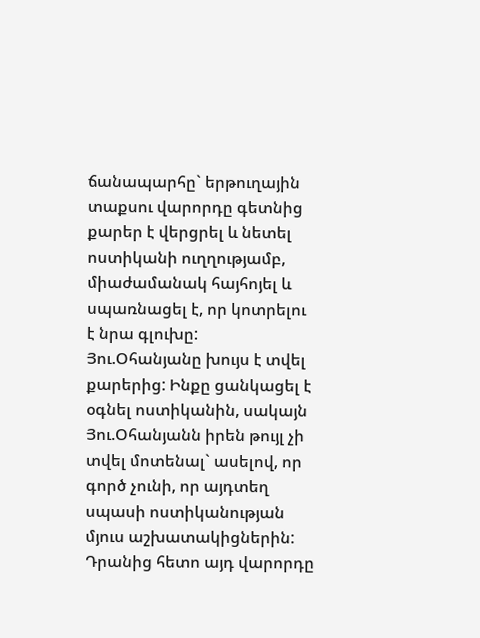ճանապարհը` երթուղային տաքսու վարորդը գետնից քարեր է վերցրել և նետել ոստիկանի ուղղությամբ, միաժամանակ հայհոյել և սպառնացել է, որ կոտրելու է նրա գլուխը: Յու.Օհանյանը խույս է տվել քարերից: Ինքը ցանկացել է օգնել ոստիկանին, սակայն Յու.Օհանյանն իրեն թույլ չի տվել մոտենալ` ասելով, որ գործ չունի, որ այդտեղ սպասի ոստիկանության մյուս աշխատակիցներին: Դրանից հետո այդ վարորդը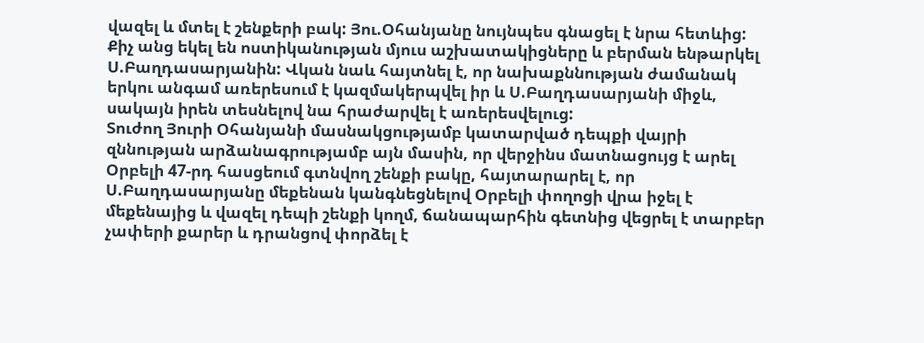վազել և մտել է շենքերի բակ: Յու.Օհանյանը նույնպես գնացել է նրա հետևից: Քիչ անց եկել են ոստիկանության մյուս աշխատակիցները և բերման ենթարկել Ս.Բաղդասարյանին: Վկան նաև հայտնել է, որ նախաքննության ժամանակ երկու անգամ առերեսում է կազմակերպվել իր և Ս.Բաղդասարյանի միջև, սակայն իրեն տեսնելով նա հրաժարվել է առերեսվելուց:
Տուժող Յուրի Օհանյանի մասնակցությամբ կատարված դեպքի վայրի զննության արձանագրությամբ այն մասին, որ վերջինս մատնացույց է արել Օրբելի 47-րդ հասցեում գտնվող շենքի բակը, հայտարարել է, որ Ս.Բաղդասարյանը մեքենան կանգնեցնելով Օրբելի փողոցի վրա իջել է մեքենայից և վազել դեպի շենքի կողմ, ճանապարհին գետնից վեցրել է տարբեր չափերի քարեր և դրանցով փորձել է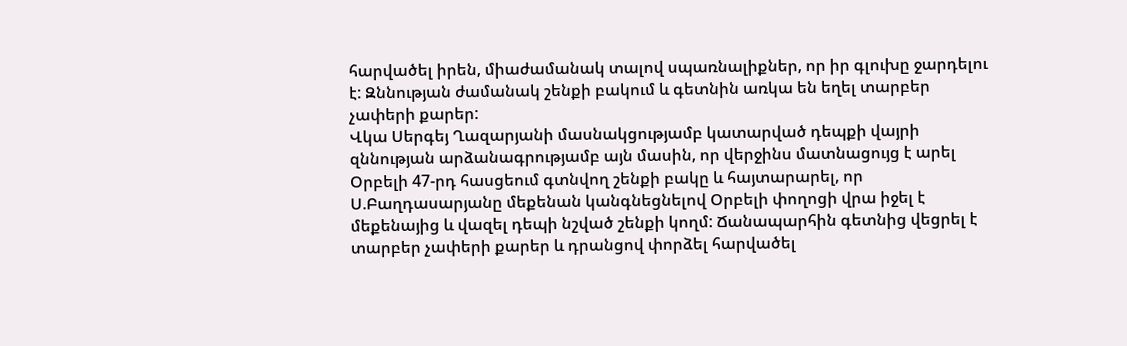հարվածել իրեն, միաժամանակ տալով սպառնալիքներ, որ իր գլուխը ջարդելու է: Զննության ժամանակ շենքի բակում և գետնին առկա են եղել տարբեր չափերի քարեր:
Վկա Սերգեյ Ղազարյանի մասնակցությամբ կատարված դեպքի վայրի զննության արձանագրությամբ այն մասին, որ վերջինս մատնացույց է արել Օրբելի 47-րդ հասցեում գտնվող շենքի բակը և հայտարարել, որ Ս.Բաղդասարյանը մեքենան կանգնեցնելով Օրբելի փողոցի վրա իջել է մեքենայից և վազել դեպի նշված շենքի կողմ: Ճանապարհին գետնից վեցրել է տարբեր չափերի քարեր և դրանցով փորձել հարվածել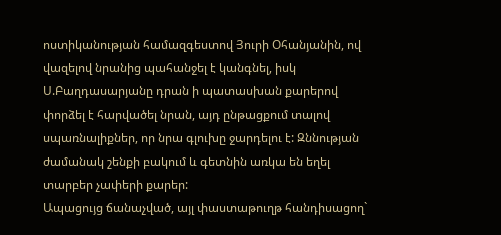ոստիկանության համազգեստով Յուրի Օհանյանին, ով վազելով նրանից պահանջել է կանգնել, իսկ Ս.Բաղդասարյանը դրան ի պատասխան քարերով փորձել է հարվածել նրան, այդ ընթացքում տալով սպառնալիքներ, որ նրա գլուխը ջարդելու է: Զննության ժամանակ շենքի բակում և գետնին առկա են եղել տարբեր չափերի քարեր:
Ապացույց ճանաչված, այլ փաստաթուղթ հանդիսացող`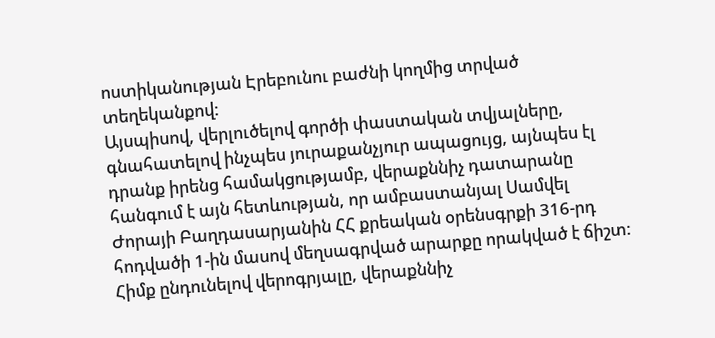ոստիկանության Էրեբունու բաժնի կողմից տրված տեղեկանքով:
Այսպիսով, վերլուծելով գործի փաստական տվյալները, գնահատելով ինչպես յուրաքանչյուր ապացույց, այնպես էլ դրանք իրենց համակցությամբ, վերաքննիչ դատարանը հանգում է այն հետևության, որ ամբաստանյալ Սամվել Ժորայի Բաղդասարյանին ՀՀ քրեական օրենսգրքի 316-րդ հոդվածի 1-ին մասով մեղսագրված արարքը որակված է ճիշտ:
Հիմք ընդունելով վերոգրյալը, վերաքննիչ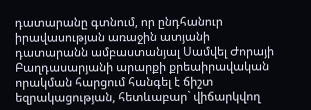դատարանը գտնում, որ ընդհանուր իրավասության առաջին ատյանի դատարանն ամբաստանյալ Սամվել Ժորայի Բաղդասարյանի արարքի քրեաիրավական որակման հարցում հանգել է ճիշտ եզրակացության, հետևաբար` վիճարկվող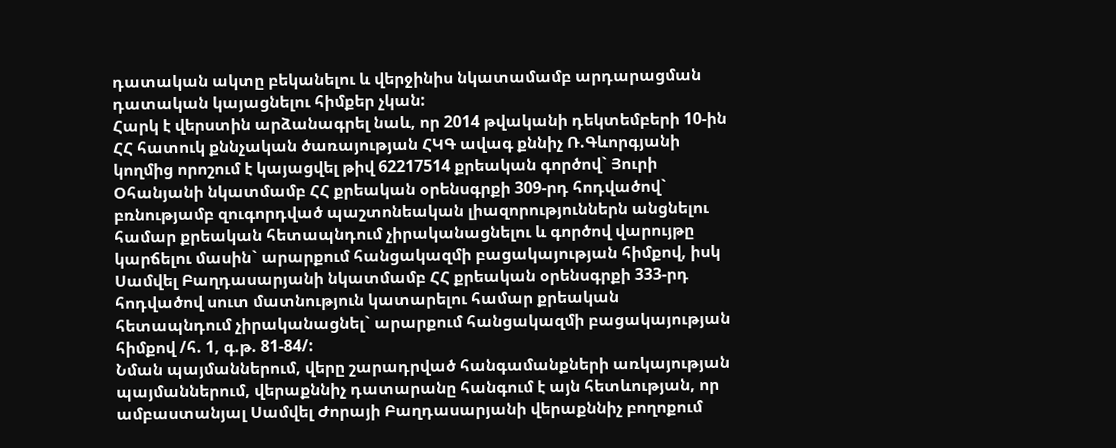դատական ակտը բեկանելու և վերջինիս նկատամամբ արդարացման դատական կայացնելու հիմքեր չկան:
Հարկ է վերստին արձանագրել նաև, որ 2014 թվականի դեկտեմբերի 10-ին ՀՀ հատուկ քննչական ծառայության ՀԿԳ ավագ քննիչ Ռ.Գևորգյանի կողմից որոշում է կայացվել թիվ 62217514 քրեական գործով` Յուրի Օհանյանի նկատմամբ ՀՀ քրեական օրենսգրքի 309-րդ հոդվածով` բռնությամբ զուգորդված պաշտոնեական լիազորություններն անցնելու համար քրեական հետապնդում չիրականացնելու և գործով վարույթը կարճելու մասին` արարքում հանցակազմի բացակայության հիմքով, իսկ Սամվել Բաղդասարյանի նկատմամբ ՀՀ քրեական օրենսգրքի 333-րդ հոդվածով սուտ մատնություն կատարելու համար քրեական հետապնդում չիրականացնել` արարքում հանցակազմի բացակայության հիմքով /հ. 1, գ.թ. 81-84/:
Նման պայմաններում, վերը շարադրված հանգամանքների առկայության պայմաններում, վերաքննիչ դատարանը հանգում է այն հետևության, որ ամբաստանյալ Սամվել Ժորայի Բաղդասարյանի վերաքննիչ բողոքում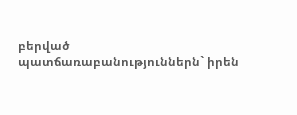բերված պատճառաբանություններն` իրեն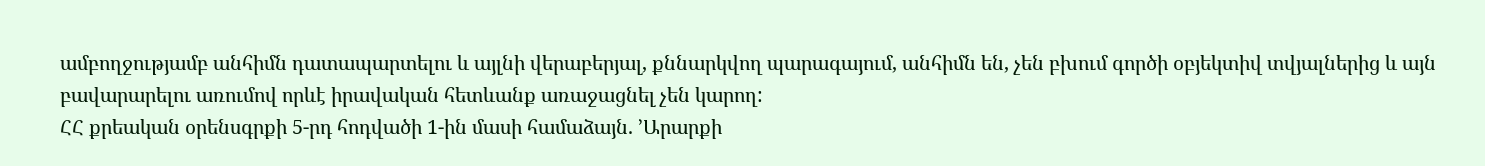ամբողջությամբ անհիմն դատապարտելու և այլնի վերաբերյալ, քննարկվող պարագայում, անհիմն են, չեն բխում գործի օբյեկտիվ տվյալներից և այն բավարարելու առումով որևէ իրավական հետևանք առաջացնել չեն կարող:
ՀՀ քրեական օրենսգրքի 5-րդ հոդվածի 1-ին մասի համաձայն. ՚Արարքի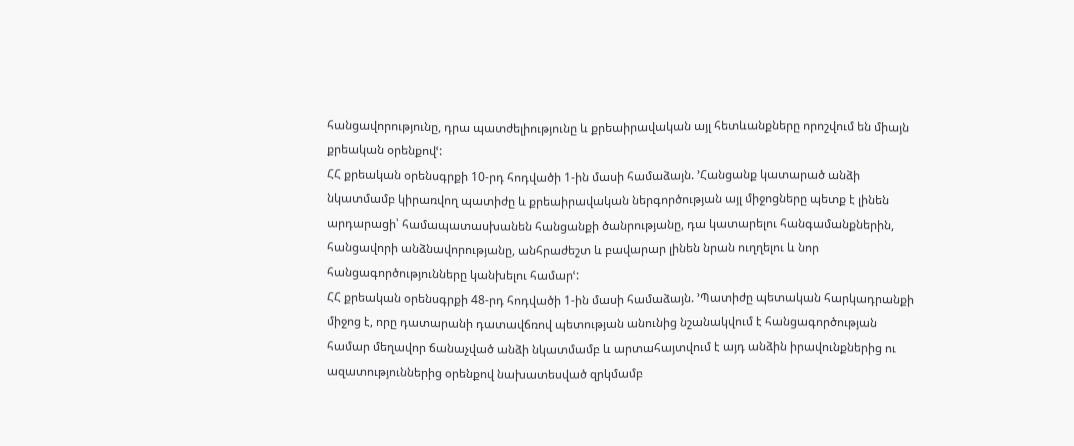հանցավորությունը, դրա պատժելիությունը և քրեաիրավական այլ հետևանքները որոշվում են միայն քրեական օրենքովՙ:
ՀՀ քրեական օրենսգրքի 10-րդ հոդվածի 1-ին մասի համաձայն. ՚Հանցանք կատարած անձի նկատմամբ կիրառվող պատիժը և քրեաիրավական ներգործության այլ միջոցները պետք է լինեն արդարացի՝ համապատասխանեն հանցանքի ծանրությանը, դա կատարելու հանգամանքներին, հանցավորի անձնավորությանը, անհրաժեշտ և բավարար լինեն նրան ուղղելու և նոր հանցագործությունները կանխելու համարՙ:
ՀՀ քրեական օրենսգրքի 48-րդ հոդվածի 1-ին մասի համաձայն. ՚Պատիժը պետական հարկադրանքի միջոց է, որը դատարանի դատավճռով պետության անունից նշանակվում է հանցագործության համար մեղավոր ճանաչված անձի նկատմամբ և արտահայտվում է այդ անձին իրավունքներից ու ազատություններից օրենքով նախատեսված զրկմամբ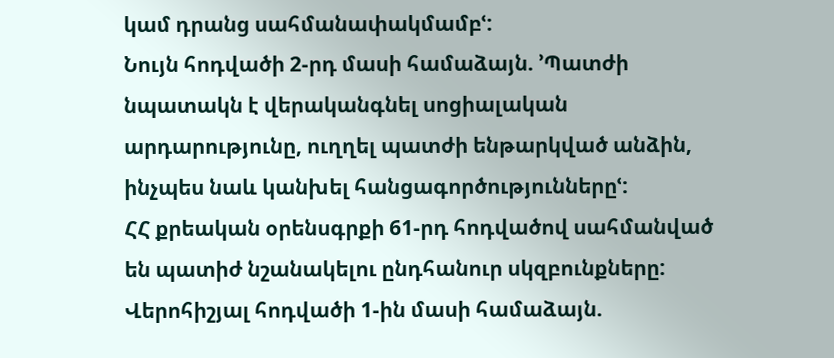կամ դրանց սահմանափակմամբՙ:
Նույն հոդվածի 2-րդ մասի համաձայն. ՚Պատժի նպատակն է վերականգնել սոցիալական արդարությունը, ուղղել պատժի ենթարկված անձին, ինչպես նաև կանխել հանցագործություններըՙ:
ՀՀ քրեական օրենսգրքի 61-րդ հոդվածով սահմանված են պատիժ նշանակելու ընդհանուր սկզբունքները:
Վերոհիշյալ հոդվածի 1-ին մասի համաձայն.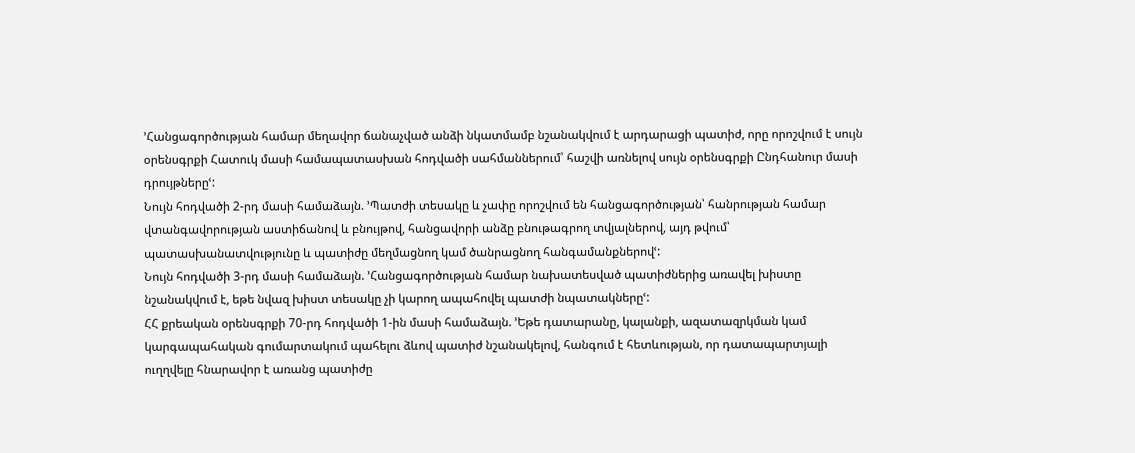՚Հանցագործության համար մեղավոր ճանաչված անձի նկատմամբ նշանակվում է արդարացի պատիժ, որը որոշվում է սույն օրենսգրքի Հատուկ մասի համապատասխան հոդվածի սահմաններում՝ հաշվի առնելով սույն օրենսգրքի Ընդհանուր մասի դրույթներըՙ:
Նույն հոդվածի 2-րդ մասի համաձայն. ՚Պատժի տեսակը և չափը որոշվում են հանցագործության՝ հանրության համար վտանգավորության աստիճանով և բնույթով, հանցավորի անձը բնութագրող տվյալներով, այդ թվում՝ պատասխանատվությունը և պատիժը մեղմացնող կամ ծանրացնող հանգամանքներովՙ:
Նույն հոդվածի 3-րդ մասի համաձայն. ՚Հանցագործության համար նախատեսված պատիժներից առավել խիստը նշանակվում է, եթե նվազ խիստ տեսակը չի կարող ապահովել պատժի նպատակներըՙ:
ՀՀ քրեական օրենսգրքի 70-րդ հոդվածի 1-ին մասի համաձայն. ՚Եթե դատարանը, կալանքի, ազատազրկման կամ կարգապահական գումարտակում պահելու ձևով պատիժ նշանակելով, հանգում է հետևության, որ դատապարտյալի ուղղվելը հնարավոր է առանց պատիժը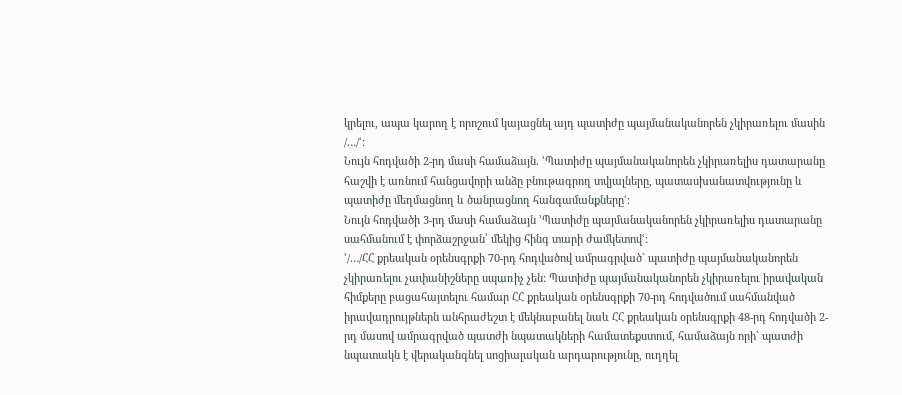կրելու, ապա կարող է որոշում կայացնել այդ պատիժը պայմանականորեն չկիրառելու մասին /…/ՙ:
Նույն հոդվածի 2-րդ մասի համաձայն. ՚Պատիժը պայմանականորեն չկիրառելիս դատարանը հաշվի է առնում հանցավորի անձը բնութագրող տվյալները, պատասխանատվությունը և պատիժը մեղմացնող և ծանրացնող հանգամանքներըՙ:
Նույն հոդվածի 3-րդ մասի համաձայն ՚Պատիժը պայմանականորեն չկիրառելիս դատարանը սահմանում է փորձաշրջան՝ մեկից հինգ տարի ժամկետովՙ:
՚/…/ՀՀ քրեական օրենսգրքի 70-րդ հոդվածով ամրագրված` պատիժը պայմանականորեն չկիրառելու չափանիշները սպառիչ չեն: Պատիժը պայմանականորեն չկիրառելու իրավական հիմքերը բացահայտելու համար ՀՀ քրեական օրենսգրքի 70-րդ հոդվածում սահմանված իրավադրույթներն անհրաժեշտ է մեկնաբանել նաև ՀՀ քրեական օրենսգրքի 48-րդ հոդվածի 2-րդ մասով ամրագրված պատժի նպատակների համատեքստում, համաձայն որի` պատժի նպատակն է վերականգնել սոցիալական արդարությունը, ուղղել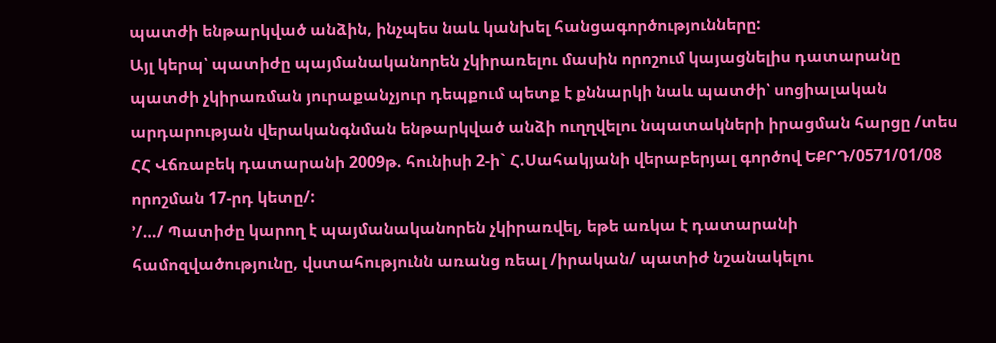պատժի ենթարկված անձին, ինչպես նաև կանխել հանցագործությունները:
Այլ կերպ՝ պատիժը պայմանականորեն չկիրառելու մասին որոշում կայացնելիս դատարանը պատժի չկիրառման յուրաքանչյուր դեպքում պետք է քննարկի նաև պատժի՝ սոցիալական արդարության վերականգնման ենթարկված անձի ուղղվելու նպատակների իրացման հարցը /տես ՀՀ Վճռաբեկ դատարանի 2009թ. հունիսի 2-ի` Հ.Սահակյանի վերաբերյալ գործով ԵՔՐԴ/0571/01/08 որոշման 17-րդ կետը/:
՚/…/ Պատիժը կարող է պայմանականորեն չկիրառվել, եթե առկա է դատարանի համոզվածությունը, վստահությունն առանց ռեալ /իրական/ պատիժ նշանակելու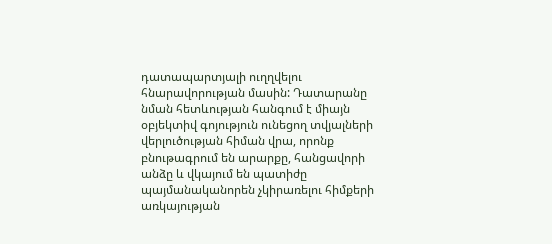դատապարտյալի ուղղվելու հնարավորության մասին: Դատարանը նման հետևության հանգում է միայն օբյեկտիվ գոյություն ունեցող տվյալների վերլուծության հիման վրա, որոնք բնութագրում են արարքը, հանցավորի անձը և վկայում են պատիժը պայմանականորեն չկիրառելու հիմքերի առկայության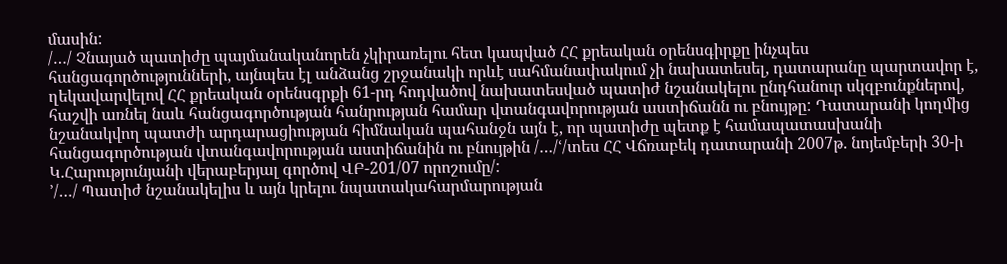մասին:
/…/ Չնայած պատիժը պայմանականորեն չկիրառելու հետ կապված ՀՀ քրեական օրենսգիրքը ինչպես հանցագործությունների, այնպես էլ անձանց շրջանակի որևէ սահմանափակում չի նախատեսել, դատարանը պարտավոր է, ղեկավարվելով ՀՀ քրեական օրենսգրքի 61-րդ հոդվածով նախատեսված պատիժ նշանակելու ընդհանուր սկզբունքներով, հաշվի առնել նաև հանցագործության հանրության համար վտանգավորության աստիճանն ու բնույթը: Դատարանի կողմից նշանակվող պատժի արդարացիության հիմնական պահանջն այն է, որ պատիժը պետք է համապատասխանի հանցագործության վտանգավորության աստիճանին ու բնույթին /…/ՙ/տես ՀՀ Վճռաբեկ դատարանի 2007թ. նոյեմբերի 30-ի Կ.Հարությունյանի վերաբերյալ գործով ՎԲ-201/07 որոշումը/:
՚/…/ Պատիժ նշանակելիս և այն կրելու նպատակահարմարության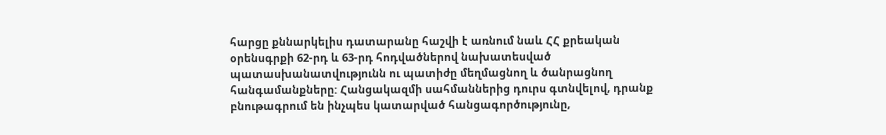հարցը քննարկելիս դատարանը հաշվի է առնում նաև ՀՀ քրեական օրենսգրքի 62-րդ և 63-րդ հոդվածներով նախատեսված պատասխանատվությունն ու պատիժը մեղմացնող և ծանրացնող հանգամանքները: Հանցակազմի սահմաններից դուրս գտնվելով, դրանք բնութագրում են ինչպես կատարված հանցագործությունը,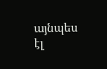այնպես էլ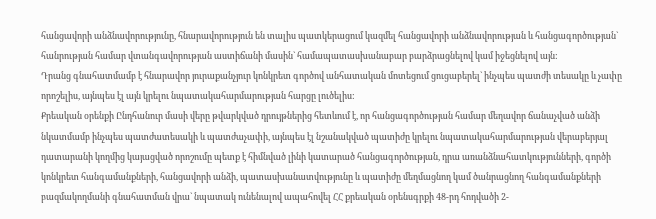հանցավորի անձնավորությունը, հնարավորություն են տալիս պատկերացում կազմել հանցավորի անձնավորության և հանցագործության` հանրության համար վտանգավորության աստիճանի մասին` համապատասխանաբար բարձրացնելով կամ իջեցնելով այն:
Դրանց գնահատմամբ է հնարավոր յուրաքանչյուր կոնկրետ գործով անհատական մոտեցում ցուցաբերել` ինչպես պատժի տեսակը և չափը որոշելիս, այնպես էլ այն կրելու նպատակահարմարության հարցը լուծելիս:
Քրեական օրենքի Ընդհանուր մասի վերը թվարկված դրույթներից հետևում է, որ հանցագործության համար մեղավոր ճանաչված անձի նկատմամբ ինչպես պատժատեսակի և պատժաչափի, այնպես էլ նշանակված պատիժը կրելու նպատակահարմարության վերաբերյալ դատարանի կողմից կայացված որոշումը պետք է հիմնված լինի կատարած հանցագործության, դրա առանձնահատկությունների, գործի կոնկրետ հանգամանքների, հանցավորի անձի, պատասխանատվությունը և պատիժը մեղմացնող կամ ծանրացնող հանգամանքների բազմակողմանի գնահատման վրա` նպատակ ունենալով ապահովել ՀՀ քրեական օրենսգրքի 48-րդ հոդվածի 2-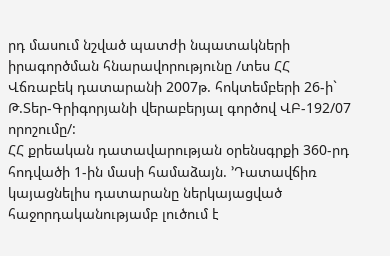րդ մասում նշված պատժի նպատակների իրագործման հնարավորությունը /տես ՀՀ Վճռաբեկ դատարանի 2007թ. հոկտեմբերի 26-ի` Թ.Տեր-Գրիգորյանի վերաբերյալ գործով ՎԲ-192/07 որոշումը/:
ՀՀ քրեական դատավարության օրենսգրքի 360-րդ հոդվածի 1-ին մասի համաձայն. ՚Դատավճիռ կայացնելիս դատարանը ներկայացված հաջորդականությամբ լուծում է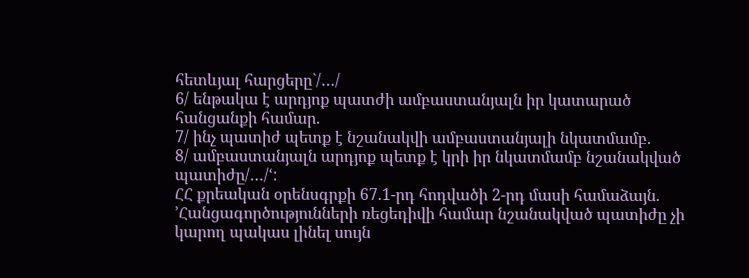հետևյալ հարցերը`/…/
6/ ենթակա է արդյոք պատժի ամբաստանյալն իր կատարած հանցանքի համար.
7/ ինչ պատիժ պետք է նշանակվի ամբաստանյալի նկատմամբ.
8/ ամբաստանյալն արդյոք պետք է կրի իր նկատմամբ նշանակված պատիժը/…/ՙ:
ՀՀ քրեական օրենսգրքի 67.1-րդ հոդվածի 2-րդ մասի համաձայն. ՚Հանցագործությունների ռեցեդիվի համար նշանակված պատիժը չի կարող պակաս լինել սույն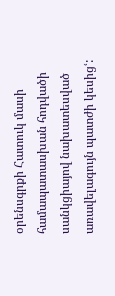օրենսգրքի Հատուկ մասի համապատասխան հոդվածի սանկցիայով նախատեսված առավելագույն պատժի կեսիցՙ: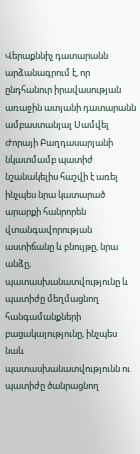Վերաքննիչ դատարանն արձանագրում է, որ ընդհանուր իրավասության առաջին ատյանի դատարանն ամբաստանյալ Սամվել Ժորայի Բաղդասարյանի նկատմամբ պատիժ նշանակելիս հաշվի է առել ինչպես նրա կատարած արարքի հանրորեն վտանգավորության աստիճանը և բնույթը, նրա անձը, պատասխանատվությունը և պատիժը մեղմացնող հանգամանքների բացակայությունը, ինչպես նաև պատասխանատվությունն ու պատիժը ծանրացնող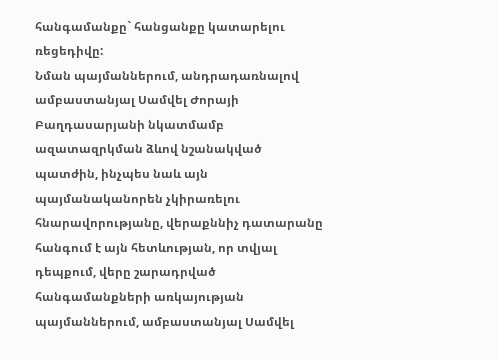հանգամանքը` հանցանքը կատարելու ռեցեդիվը:
Նման պայմաններում, անդրադառնալով ամբաստանյալ Սամվել Ժորայի Բաղդասարյանի նկատմամբ ազատազրկման ձևով նշանակված պատժին, ինչպես նաև այն պայմանականորեն չկիրառելու հնարավորությանը, վերաքննիչ դատարանը հանգում է այն հետևության, որ տվյալ դեպքում, վերը շարադրված հանգամանքների առկայության պայմաններում, ամբաստանյալ Սամվել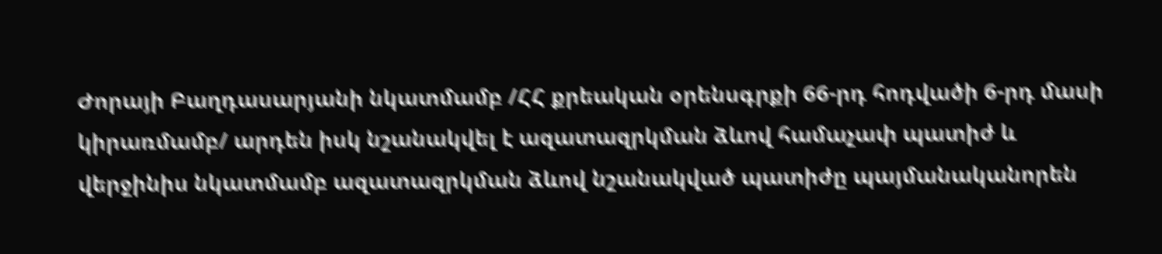Ժորայի Բաղդասարյանի նկատմամբ /ՀՀ քրեական օրենսգրքի 66-րդ հոդվածի 6-րդ մասի կիրառմամբ/ արդեն իսկ նշանակվել է ազատազրկման ձևով համաչափ պատիժ և վերջինիս նկատմամբ ազատազրկման ձևով նշանակված պատիժը պայմանականորեն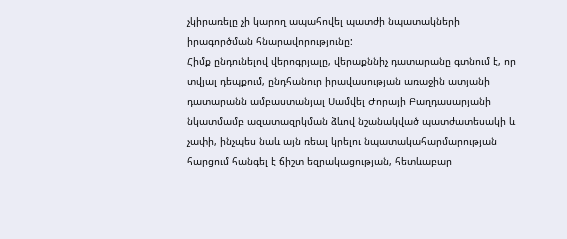չկիրառելը չի կարող ապահովել պատժի նպատակների իրագործման հնարավորությունը:
Հիմք ընդունելով վերոգրյալը, վերաքննիչ դատարանը գտնում է, որ տվյալ դեպքում, ընդհանուր իրավասության առաջին ատյանի դատարանն ամբաստանյալ Սամվել Ժորայի Բաղդասարյանի նկատմամբ ազատազրկման ձևով նշանակված պատժատեսակի և չափի, ինչպես նաև այն ռեալ կրելու նպատակահարմարության հարցում հանգել է ճիշտ եզրակացության, հետևաբար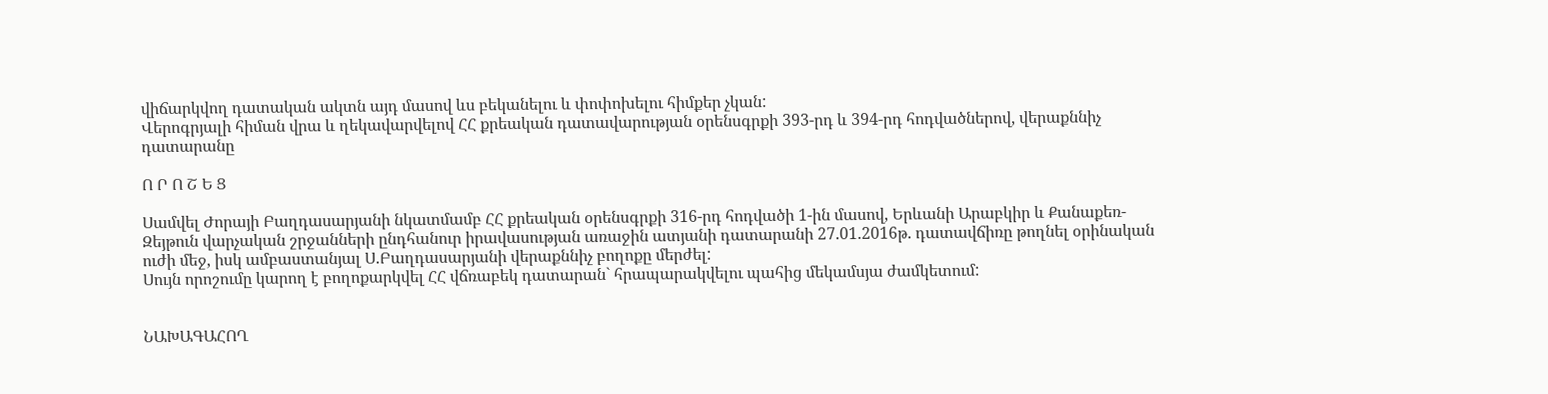վիճարկվող դատական ակտն այդ մասով ևս բեկանելու և փոփոխելու հիմքեր չկան:
Վերոգրյալի հիման վրա և ղեկավարվելով ՀՀ քրեական դատավարության օրենսգրքի 393-րդ և 394-րդ հոդվածներով, վերաքննիչ դատարանը

Ո Ր Ո Շ Ե Ց

Սամվել Ժորայի Բաղդասարյանի նկատմամբ ՀՀ քրեական օրենսգրքի 316-րդ հոդվածի 1-ին մասով, Երևանի Արաբկիր և Քանաքեռ-Զեյթուն վարչական շրջանների ընդհանուր իրավասության առաջին ատյանի դատարանի 27.01.2016թ. դատավճիռը թողնել օրինական ուժի մեջ, իսկ ամբաստանյալ Ս.Բաղդասարյանի վերաքննիչ բողոքը մերժել:
Սույն որոշումը կարող է բողոքարկվել ՀՀ վճռաբեկ դատարան` հրապարակվելու պահից մեկամսյա ժամկետում:


ՆԱԽԱԳԱՀՈՂ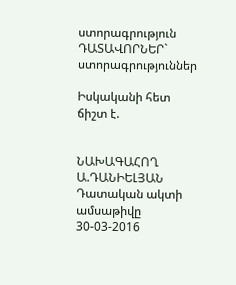ստորագրություն
ԴԱՏԱՎՈՐՆԵՐ` ստորագրություններ

Իսկականի հետ ճիշտ է.


ՆԱԽԱԳԱՀՈՂ Ա.ԴԱՆԻԵԼՅԱՆ
Դատական ակտի ամսաթիվը 30-03-2016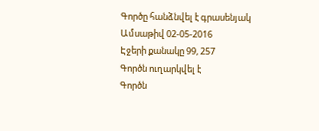Գործը հանձնվել է գրասենյակ
Ամսաթիվ 02-05-2016
Էջերի քանակը 99, 257
Գործն ուղարկվել է
Գործն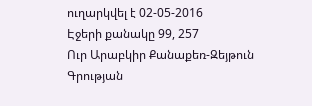ուղարկվել է 02-05-2016
Էջերի քանակը 99, 257
Ուր Արաբկիր Քանաքեռ-Զեյթուն
Գրության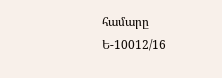համարը Ե-10012/16